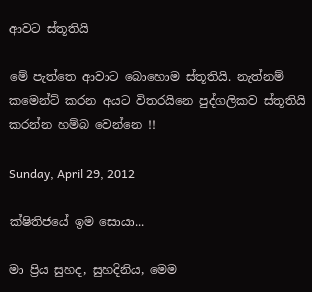ආවට ස්තූතියි

මේ පැත්තෙ ආවාට බොහොම ස්තූතියි. නැත්නම් කමෙන්ට් කරන අයට විතරයිනෙ පුද්ගලිකව ස්තූතියි කරන්න හම්බ වෙන්නෙ !!

Sunday, April 29, 2012

ක්ෂිතිජයේ ඉම සොයා...

මා ප්‍රිය සුහද, සුහදිනිය, මෙම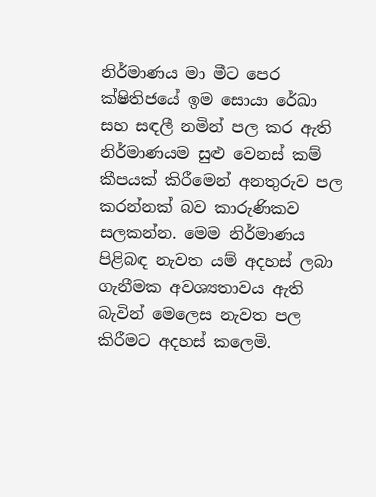නිර්මාණය මා මීට පෙර ක්ෂිතිජයේ ඉම සොයා රේඛා සහ සඳලී නමින් පල කර ඇති නිර්මාණයම සුළු වෙනස් කම් කීපයක් කිරීමෙන් අනතුරුව පල කරන්නක් බව කාරුණිකව සලකන්න. මෙම නිර්මාණය පිළිබඳ නැවත යම් අදහස් ලබා ගැනීමක අවශ්‍යතාවය ඇති බැවින් මෙලෙස නැවත පල කිරීමට අදහස් කලෙමි.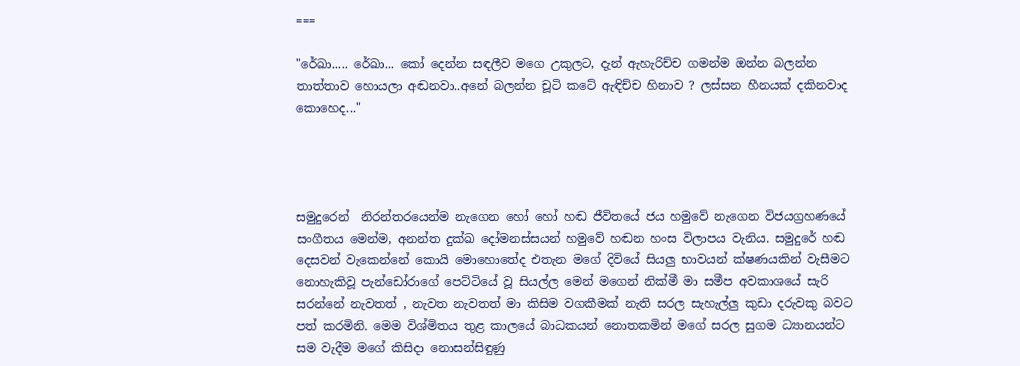===

"රේඛා..... රේඛා... කෝ දෙන්න සඳලීව මගෙ උකුලට, දැන් ඇහැරිච්ච ගමන්ම ඔන්න බලන්න තාත්තාව හොයලා අඬනවා..අනේ බලන්න චූටි කටේ ඇඳිච්ච හිනාව ? ලස්සන හීනයක් දකිනවාද කොහෙද..."




සමුදුරෙන්  නිරන්තරයෙන්ම නැගෙන හෝ හෝ හඬ ජීවිතයේ ජය හමුවේ නැගෙන විජයග්‍රහණයේ සංගීතය මෙන්ම, අනන්ත දුක්ඛ දෝමනස්සයන් හමුවේ හඬන හංස විලාපය වැනිය. සමුදුරේ හඬ දෙසවන් වැකෙන්නේ කොයි මොහොතේද එතැන මගේ දිවියේ සියලු භාවයන් ක්ෂණයකින් වැසීමට නොහැකිවූ පැන්ඩෝරාගේ පෙට්ටියේ වූ සියල්ල මෙන් මගෙන් නික්මී මා සමීප අවකාශයේ සැරි සරන්නේ නැවතත් , නැවත නැවතත් මා කිසිම වගකීමක් නැති සරල සැහැල්ලු කුඩා දරුවකු බවට පත් කරමිනි. මෙම විශ්මිතය තුළ කාලයේ බාධකයන් නොතකමින් මගේ සරල සුගම ධ්‍යානයන්ට සම වැදීම මගේ කිසිදා නොසන්සිඳුණු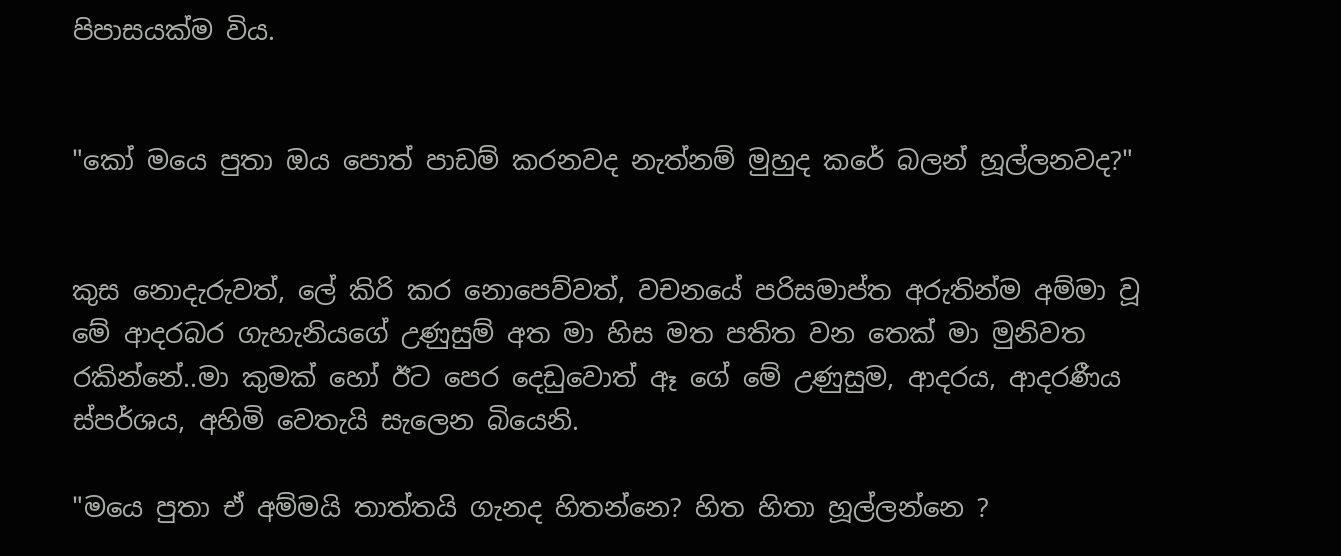පිපාසයක්ම විය.


"කෝ මයෙ පුතා ඔය පොත් පාඩම් කරනවද නැත්නම් මුහුද කරේ බලන් හූල්ලනවද?"


කුස නොදැරුවත්, ලේ කිරි කර නොපෙව්වත්, වචනයේ පරිසමාප්ත අරුතින්ම අම්මා වූ මේ ආදරබර ගැහැනියගේ උණුසුම් අත මා හිස මත පතිත වන තෙක් මා මුනිවත රකින්නේ..මා කුමක් හෝ ඊට පෙර දෙඩුවොත් ඈ ගේ මේ උණුසුම, ආදරය, ආදරණීය ස්පර්ශය, අහිමි වෙතැයි සැලෙන බියෙනි.

"මයෙ පුතා ඒ අම්මයි තාත්තයි ගැනද හිතන්නෙ? හිත හිතා හූල්ලන්නෙ ?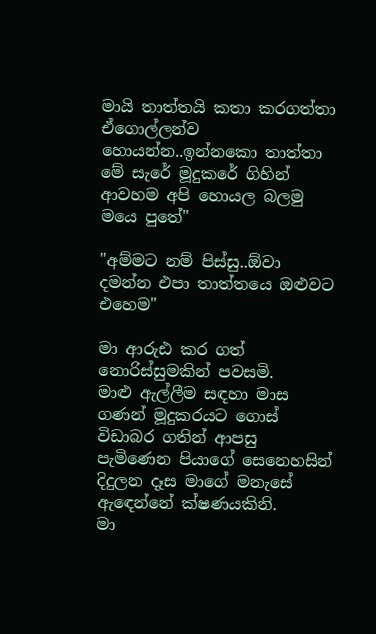මායි තාත්තයි කතා කරගත්තා ඒගොල්ලන්ව හොයන්න..ඉන්නකො තාත්තා මේ සැරේ මූදුකරේ ගිහින් ආවහම අපි හොයල බලමු මයෙ පුතේ"

"අම්මට නම් පිස්සු..ඕවා දමන්න එපා තාත්තයෙ ඔළුවට එහෙම"

මා ආරුඪ කර ගත් නොරිස්සුමකින් පවසමි.
මාළු ඇල්ලීම සඳහා මාස ගණන් මූදුකරයට ගොස් විඩාබර ගතින් ආපසු පැමිණෙන පියාගේ සෙනෙහසින් දිදුලන දෑස මාගේ මනැසේ ඇඳෙන්නේ ක්ෂණයකිනි.
මා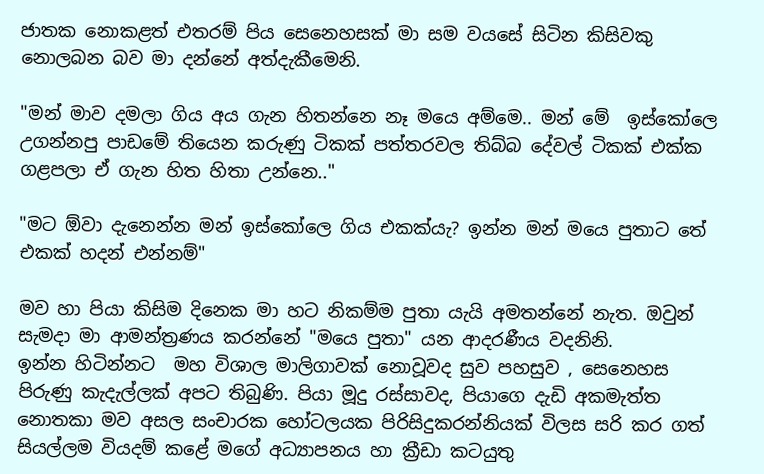ජාතක නොකළත් එතරම් පිය සෙනෙහසක් මා සම වයසේ සිටින කිසිවකු නොලබන බව මා දන්නේ අත්දැකීමෙනි.

"මන් මාව දමලා ගිය අය ගැන හිතන්නෙ නෑ මයෙ අම්මෙ.. මන් මේ  ඉස්කෝලෙ උගන්නපු පාඩමේ තියෙන කරුණු ටිකක් පත්තරවල තිබ්බ දේවල් ටිකක් එක්ක ගළපලා ඒ ගැන හිත හිතා උන්නෙ.."

"මට ඕවා දැනෙන්න මන් ඉස්කෝලෙ ගිය එකක්යැ? ඉන්න මන් මයෙ පුතාට තේ එකක් හදන් එන්නම්"

මව හා පියා කිසිම දිනෙක මා හට නිකම්ම පුතා යැයි අමතන්නේ නැත. ඔවුන් සැමදා මා ආමන්ත්‍රණය කරන්නේ "මයෙ පුතා" යන ආදරණීය වදනිනි.
ඉන්න හිටින්නට  මහ විශාල මාලිගාවක් නොවූවද සුව පහසුව , සෙනෙහස පිරුණු කැදැල්ලක් අපට තිබුණි. පියා මූදු රස්සාවද, පියාගෙ දැඩි අකමැත්ත නොතකා මව අසල සංචාරක හෝටලයක පිරිසිදුකරන්නියක් විලස සරි කර ගත් සියල්ලම වියදම් කළේ මගේ අධ්‍යාපනය හා ක්‍රීඩා කටයුතු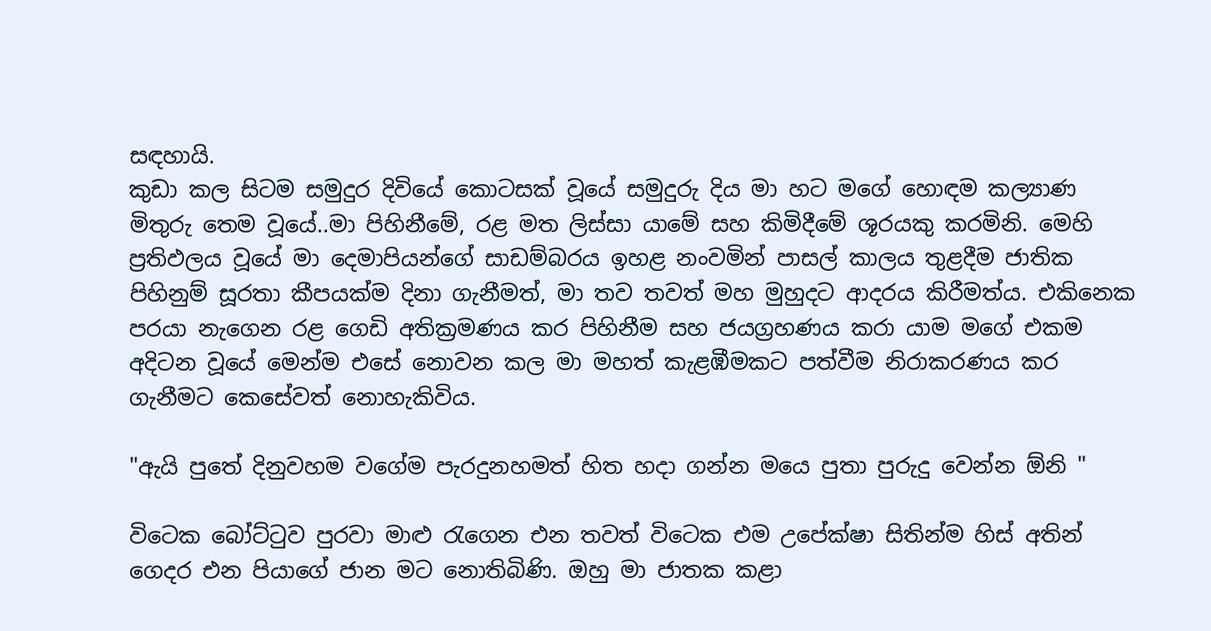සඳහායි.
කුඩා කල සිටම සමුදුර දිවියේ කොටසක් වූයේ සමුදුරු දිය මා හට මගේ හොඳම කල්‍යාණ මිතුරු තෙම වූයේ..මා පිහිනීමේ, රළ මත ලිස්සා යාමේ සහ කිමිදීමේ ශූරයකු කරමිනි. මෙහි ප්‍රතිඵලය වූයේ මා දෙමාපියන්ගේ සාඩම්බරය ඉහළ නංවමින් පාසල් කාලය තුළදීම ජාතික පිහිනුම් සූරතා කීපයක්ම දිනා ගැනීමත්, මා තව තවත් මහ මුහුදට ආදරය කිරීමත්ය. එකිනෙක පරයා නැගෙන රළ ගෙඩි අතික්‍රමණය කර පිහිනීම සහ ජයග්‍රහණය කරා යාම මගේ එකම අදිටන වූයේ මෙන්ම එසේ නොවන කල මා මහත් කැළඹීමකට පත්වීම නිරාකරණය කර ගැනීමට කෙසේවත් නොහැකිවිය.

"ඇයි පුතේ දිනුවහම වගේම පැරදුනහමත් හිත හදා ගන්න මයෙ පුතා පුරුදු වෙන්න ඕනි "

විටෙක බෝට්ටුව පුරවා මාළු රැගෙන එන තවත් විටෙක එම උපේක්ෂා සිතින්ම හිස් අතින් ගෙදර එන පියාගේ ජාන මට නොතිබිණි. ඔහු මා ජාතක කළා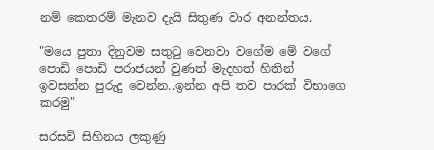නම් කෙතරම් මැනව දැයි සිතුණ වාර අනන්තය.

"මයෙ පුතා දිනුවම සතුටු වෙනවා වගේම මේ වගේ පොඩි පොඩි පරාජයන් වුණත් මැදහත් හිතින් ඉවසන්න පුරුදු වෙන්න..ඉන්න අපි තව පාරක් විභාගෙ කරමු"

සරසවි සිහිනය ලකුණු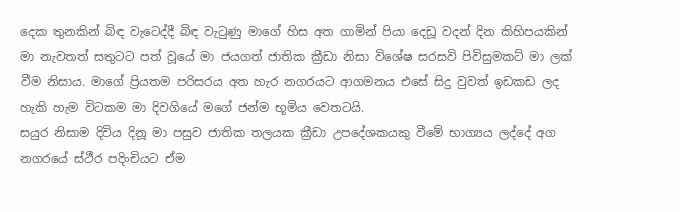දෙක තුනකින් බිඳ වැටෙද්දී බිඳ වැටුණු මාගේ හිස අත ගාමින් පියා දෙඩූ වදන් දින කිහිපයකින් මා නැවතත් සතුටට පත් වූයේ මා ජයගත් ජාතික ක්‍රීඩා නිසා විශේෂ සරසවි පිවිසුමකට් මා ලක් වීම නිසාය. මාගේ ප්‍රියතම පරිසරය අත හැර නගරයට ආගමනය එසේ සිදු වුවත් ඉඩකඩ ලද හැකි හැම විටකම මා දිවගියේ මගේ ජන්ම භූමිය වෙතටයි.
සයුර නිසාම දිවිය දිනූ මා පසුව ජාතික තලයක ක්‍රීඩා උපදේශකයකු වීමේ භාග්‍යය ලද්දේ අග නගරයේ ස්ථීර පදිංචියට ඒම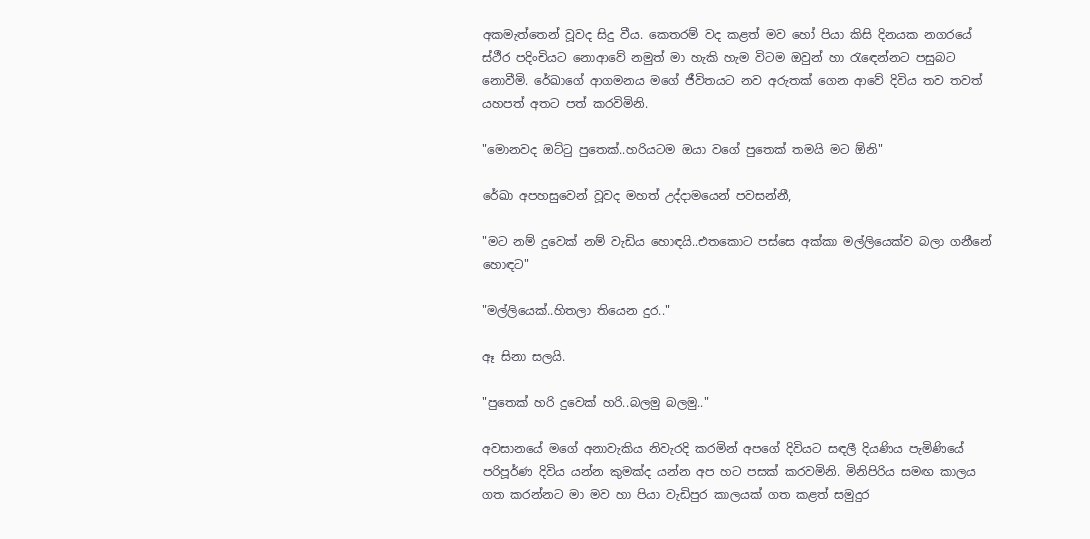අකමැත්තෙන් වූවද සිදු වීය. කෙතරම් වද කළත් මව හෝ පියා කිසි දිනයක නගරයේ ස්ථීර පදිංචියට නොආවේ නමුත් මා හැකි හැම විටම ඔවුන් හා රැඳෙන්නට පසුබට නොවීමි. රේඛාගේ ආගමනය මගේ ජීවිතයට නව අරුතක් ගෙන ආවේ දිවිය තව තවත් යහපත් අතට පත් කරවිමිනි.

"මොනවද ඔට්ටු පුතෙක්..හරියටම ඔයා වගේ පුතෙක් තමයි මට ඕනි"

රේඛා අපහසුවෙන් වූවද මහත් උද්දාමයෙන් පවසන්නී,

"මට නම් දුවෙක් නම් වැඩිය හොඳයි..එතකොට පස්සෙ අක්කා මල්ලියෙක්ව බලා ගනීනේ හොඳට"

"මල්ලියෙක්..හිතලා තියෙන දුර.."

ඈ සිනා සලයි.

"පුතෙක් හරි දුවෙක් හරි..බලමු බලමු.."

අවසානයේ මගේ අනාවැකිය නිවැරදි කරමින් අපගේ දිවියට සඳලී දියණිය පැමිණියේ පරිපූර්ණ දිවිය යන්න කුමක්ද යන්න අප හට පසක් කරවමිනි. මිනිපිරිය සමඟ කාලය ගත කරන්නට මා මව හා පියා වැඩිපුර කාලයක් ගත කළත් සමුදුර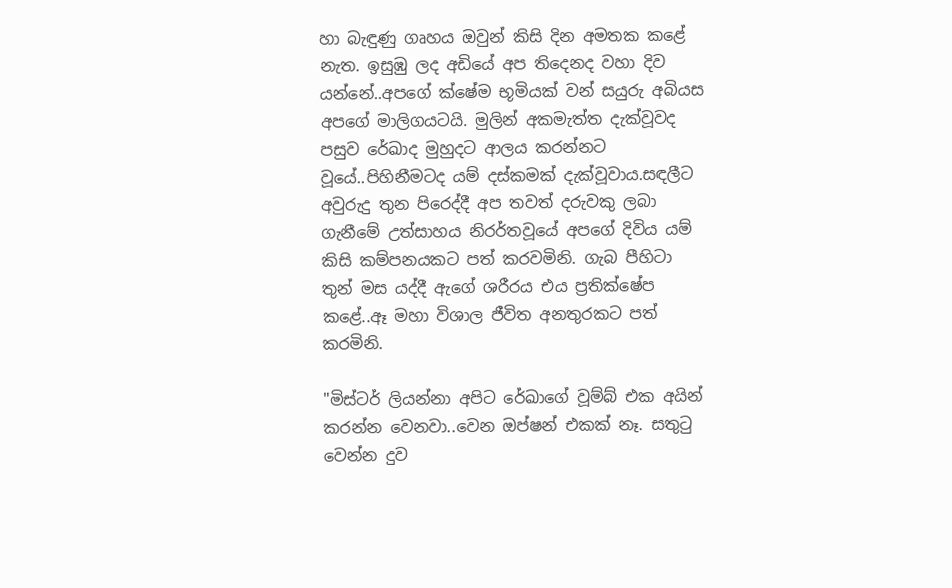හා බැඳුණු ගෘහය ඔවුන් කිසි දින අමතක කළේ නැත. ඉසුඹු ලද අඩියේ අප තිදෙනද වහා දිව යන්නේ..අපගේ ක්ෂේම භූමියක් වන් සයුරු අබියස අපගේ මාලිගයටයි. මුලින් අකමැත්ත දැක්වූවද පසුව රේඛාද මුහුදට ආලය කරන්නට වූයේ..පිහිනීමටද යම් දස්කමක් දැක්වූවාය.සඳලීට අවුරුදු තුන පිරෙද්දී අප තවත් දරුවකු ලබා ගැනීමේ උත්සාහය නිරර්තවූයේ අපගේ දිවිය යම් කිසි කම්පනයකට පත් කරවමිනි. ගැබ පීහිටා තුන් මස යද්දී ඇගේ ශරීරය එය ප්‍රතික්ෂේප කළේ..ඈ මහා විශාල ජීවිත අනතුරකට පත් කරමිනි.

"මිස්ටර් ලියන්නා අපිට රේඛාගේ වූම්බ් එක අයින් කරන්න වෙනවා..වෙන ඔප්ෂන් එකක් නෑ. සතුටු වෙන්න දුව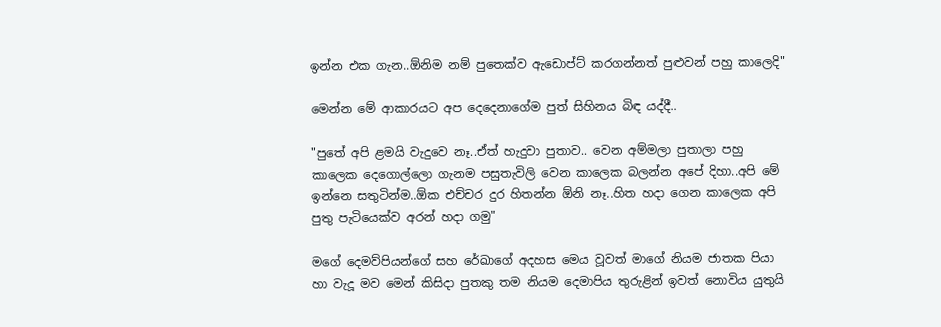ඉන්න එක ගැන..ඕනිම නම් පුතෙක්ව ඇඩොප්ට් කරගන්නත් පුළුවන් පහු කාලෙදි"

මෙන්න මේ ආකාරයට අප දෙදෙනාගේම පුත් සිහිනය බිඳ යද්දී..

"පුතේ අපි ළමයි වැදුවෙ නෑ..ඒත් හැදුවා පුතාව.. වෙන අම්මලා පුතාලා පහු කාලෙක දෙගොල්ලො ගැනම පසුතැවිලි වෙන කාලෙක බලන්න අපේ දිහා..අපි මේ ඉන්නෙ සතුටින්ම..ඕක එච්චර දුර හිතන්න ඕනි නෑ..හිත හදා ගෙන කාලෙක අපි පුතු පැටියෙක්ව අරන් හදා ගමු"

මගේ දෙමව්පියන්ගේ සහ රේඛාගේ අදහස මෙය වූවත් මාගේ නියම ජාතක පියා හා වැදූ මව මෙන් කිසිදා පුතකු තම නියම දෙමාපිය තුරුළින් ඉවත් නොවිය යුතුයි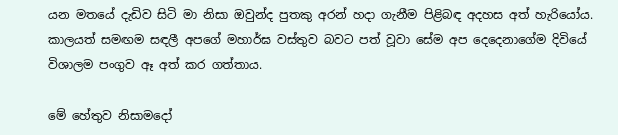යන මතයේ දැඩිව සිටි මා නිසා ඔවුන්ද පුතකු අරන් හදා ගැනීම පිළිබඳ අදහස අත් හැරියෝය. කාලයත් සමඟම සඳලී අපගේ මහාර්ඝ වස්තුව බවට පත් වූවා සේම අප දෙදෙනාගේම දිවියේ විශාලම පංගුව ඈ අත් කර ගත්තාය.

මේ හේතුව නිසාමදෝ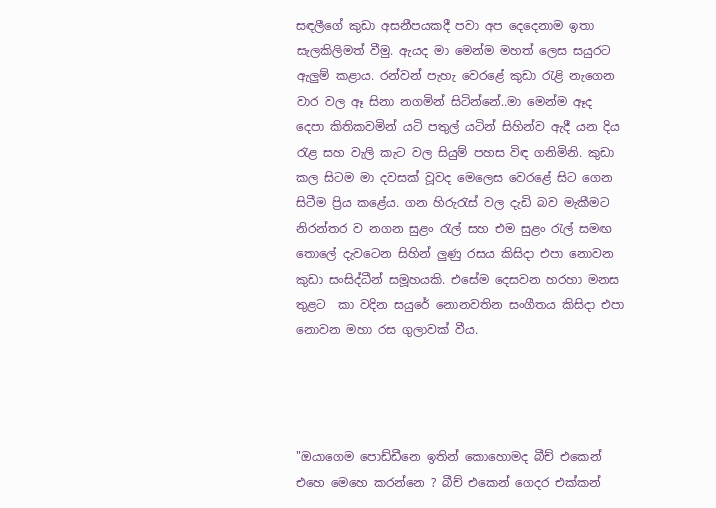සඳලීගේ කුඩා අසනීපයකදී පවා අප දෙදෙනාම ඉතා සැලකිලිමත් වීමු. ඇයද මා මෙන්ම මහත් ලෙස සයුරට ඇලුම් කළාය. රන්වන් පැහැ වෙරළේ කුඩා රැළි නැගෙන වාර වල ඈ සිනා නගමින් සිටින්නේ..මා මෙන්ම ඈද දෙපා කිතිකවමින් යටි පතුල් යටින් සිහින්ව ඇදී යන දිය රැළ සහ වැලි කැට වල සියුම් පහස විඳ ගනිමිනි. කුඩා කල සිටම මා දවසක් වූවද මෙලෙස වෙරළේ සිට ගෙන සිටීම ප්‍රිය කළේය. ගන හිරුරැස් වල දැඩි බව මැකීමට නිරන්තර ව නගන සුළං රැල් සහ එම සුළං රැල් සමඟ තොලේ දැවටෙන සිහින් ලුණු රසය කිසිදා එපා නොවන කුඩා සංසිද්ධීන් සමූහයකි. එසේම දෙසවන හරහා මනස තුළට  කා වදින සයුරේ නොනවතින සංගීතය කිසිදා එපා නොවන මහා රස ගුලාවක් වීය.




"ඔයාගෙම පොඩ්ඩීනෙ ඉතින් කොහොමද බීච් එකෙන් එහෙ මෙහෙ කරන්නෙ ? බීච් එකෙන් ගෙදර එක්කන්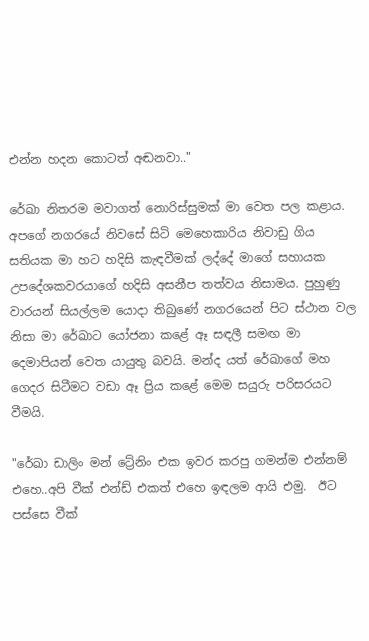එන්න හදන කොටත් අඬනවා.."

රේඛා නිතරම මවාගත් නොරිස්සුමක් මා වෙත පල කළාය.
අපගේ නගරයේ නිවසේ සිටි මෙහෙකාරිය නිවාඩු ගිය සතියක මා හට හදිසි කැඳවීමක් ලද්දේ මාගේ සහායක උපදේශකවරයාගේ හදිසි අසනීප තත්වය නිසාමය. පුහුණු වාරයන් සියල්ලම යොදා තිබුණේ නගරයෙන් පිට ස්ථාන වල නිසා මා රේඛාට යෝජනා කළේ ඈ සඳලී සමඟ මා දෙමාපියන් වෙත යායුතු බවයි. මන්ද යත් රේඛාගේ මහ ගෙදර සිටීමට වඩා ඈ ප්‍රිය කළේ මෙම සයුරු පරිසරයට වීමයි.

"රේඛා ඩාලිං මන් ට්‍රේනිං එක ඉවර කරපු ගමන්ම එන්නම් එහෙ..අපි වීක් එන්ඩ් එකත් එහෙ ඉඳලම ආයි එමු.  ඊට පස්සෙ වීක්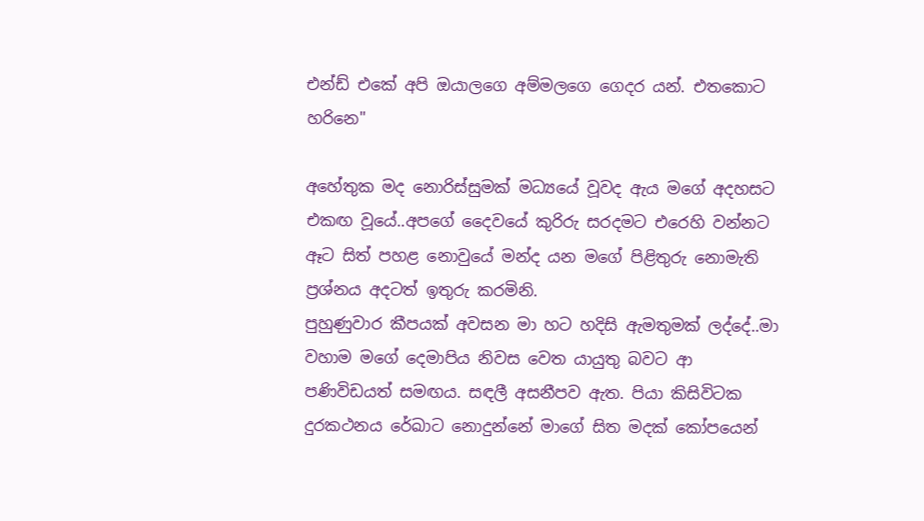එන්ඩ් එකේ අපි ඔයාලගෙ අම්මලගෙ ගෙදර යන්. එතකොට හරිනෙ"

අහේතුක මද නොරිස්සුමක් මධ්‍යයේ වූවද ඇය මගේ අදහසට එකඟ වූයේ..අපගේ දෛවයේ කුරිරු සරදමට එරෙහි වන්නට ඈට සිත් පහළ නොවුයේ මන්ද යන මගේ පිළිතුරු නොමැති ප්‍රශ්නය අදටත් ඉතුරු කරමිනි.
පුහුණුවාර කීපයක් අවසන මා හට හදිසි ඇමතුමක් ලද්දේ..මා වහාම මගේ දෙමාපිය නිවස වෙත යායුතු බවට ආ පණිවිඩයත් සමඟය. සඳලී අසනීපව ඇත. පියා කිසිවිටක දුරකථනය රේඛාට නොදුන්නේ මාගේ සිත මදක් කෝපයෙන්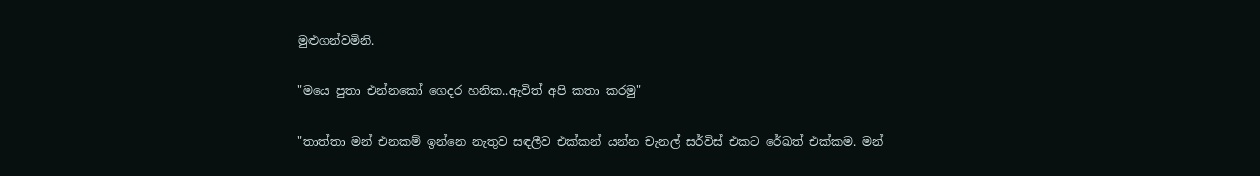මුළුගන්වමිනි.

"මයෙ පුතා එන්නකෝ ගෙදර හනික..ඇවිත් අපි කතා කරමු"

"තාත්තා මන් එනකම් ඉන්නෙ නැතුව සඳලීව එක්කන් යන්න චැනල් සර්විස් එකට රේඛත් එක්කම. මන්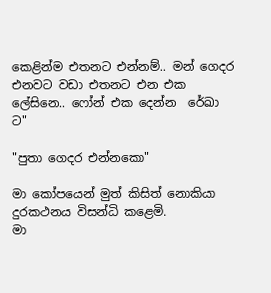කෙළින්ම එතනට එන්නම්.. මන් ගෙදර එනවට වඩා එතනට එන එක ලේසිනෙ.. ෆෝන් එක දෙන්න  රේඛා ට"

"පුතා ගෙදර එන්නකො"

මා කෝපයෙන් මුත් කිසිත් නොකියා දුරකථනය විසන්ධි කළෙමි.
මා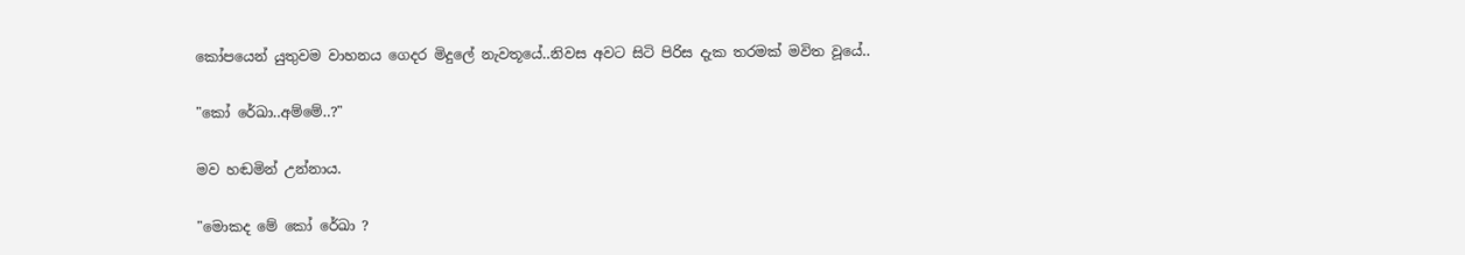කෝපයෙන් යුතුවම වාහනය ගෙදර මිදුලේ නැවතූයේ..නිවස අවට සිටි පිරිස දැක තරමක් මවිත වූයේ..

"කෝ රේඛා..අම්මේ..?"

මව හඬමින් උන්නාය.

"මොකද මේ කෝ රේඛා ?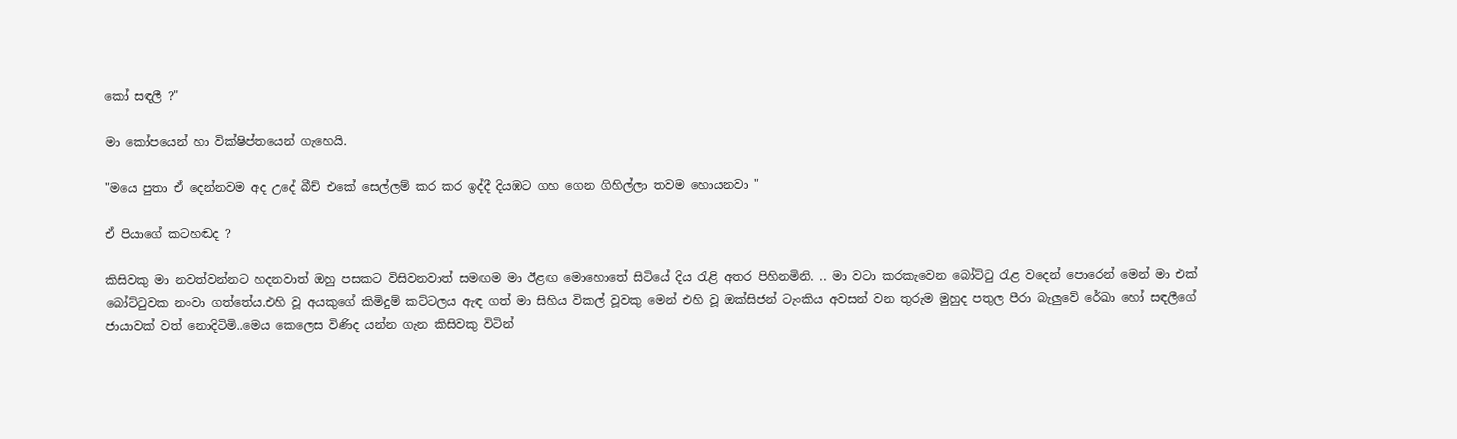කෝ සඳලී ?"

මා කෝපයෙන් හා වික්ෂිප්තයෙන් ගැහෙයි.

"මයෙ පුතා ඒ දෙන්නවම අද උදේ බීච් එකේ සෙල්ලම් කර කර ඉද්දී දියඹට ගහ ගෙන ගිහිල්ලා තවම හොයනවා "

ඒ පියාගේ කටහඬද ?

කිසිවකු මා නවත්වන්නට හදනවාත් ඔහු පසකට විසිවනවාත් සමඟම මා ඊළඟ මොහොතේ සිටියේ දිය රැළි අතර පිහිනමිනි. .. මා වටා කරකැවෙන බෝට්ටු රැළ වදෙන් පොරෙන් මෙන් මා එක් බෝට්ටුවක නංවා ගත්තේය.එහි වූ අයකුගේ කිමිදුම් කට්ටලය ඇඳ ගත් මා සිහිය විකල් වූවකු මෙන් එහි වූ ඔක්සිජන් ටැංකිය අවසන් වන තුරුම මුහුද පතුල පීරා බැලුවේ රේඛා හෝ සඳලීගේ ජායාවක් වත් නොදිටිමි..මෙය කෙලෙස විණිද යන්න ගැන කිසිවකු විටින්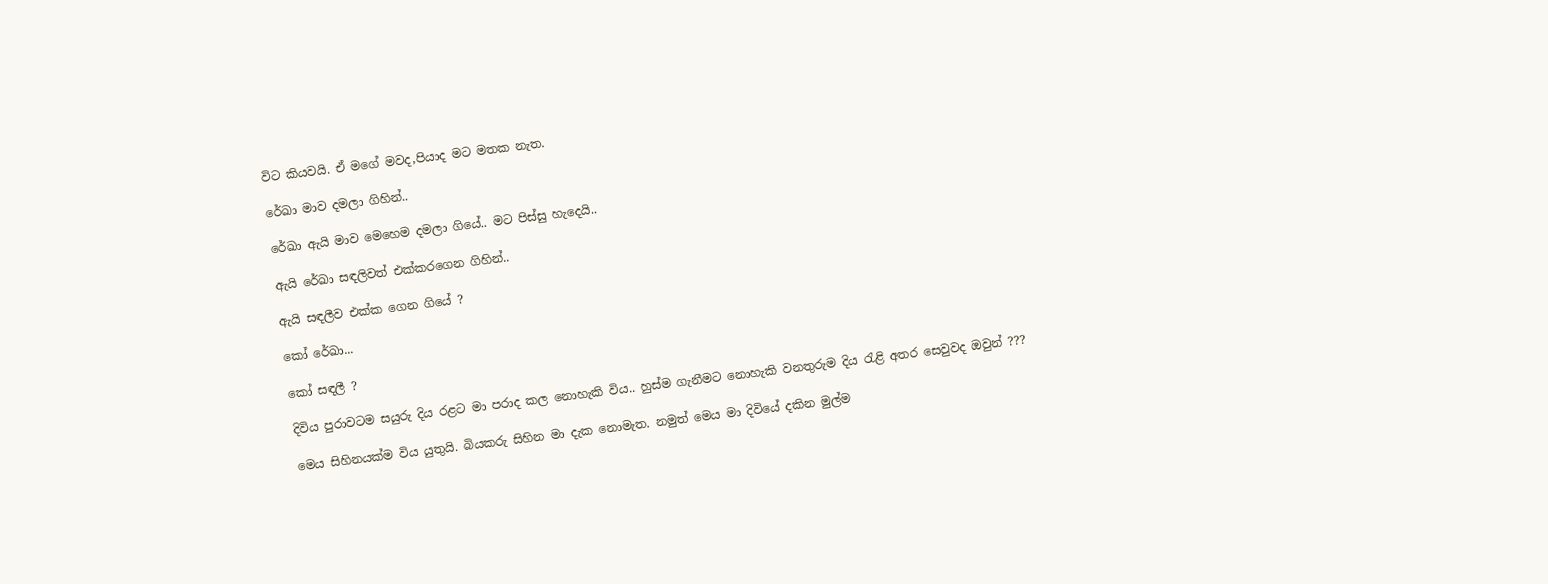විට කියවයි. ඒ මගේ මවද,පියාද මට මතක නැත.

රේඛා මාව දමලා ගිහින්..

රේඛා ඇයි මාව මෙහෙම දමලා ගියේ.. මට පිස්සු හැදෙයි..

ඇයි රේඛා සඳලිවත් එක්කරගෙන ගිහින්..

ඇයි සඳලීව එක්ක ගෙන ගියේ ?

කෝ රේඛා...

කෝ සඳලී ?

දිවිය පුරාවටම සයුරු දිය රළට මා පරාද කල නොහැකි විය.. හුස්ම ගැනීමට නොහැකි වනතුරුම දිය රැළි අතර සෙවුවද ඔවුන් ???

මෙය සිහිනයක්ම විය යුතුයි. බියකරු සිහින මා දැක නොමැත. නමුත් මෙය මා දිවියේ දකින මුල්ම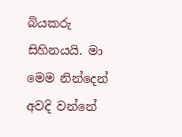බියකරු සිහිනයයි. මා මෙම නින්දෙන් අවදි වන්නේ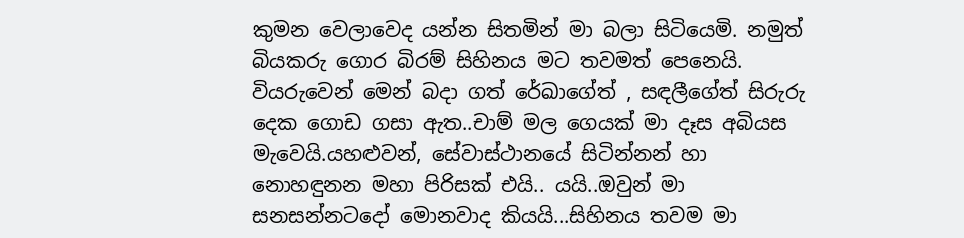කුමන වෙලාවෙද යන්න සිතමින් මා බලා සිටියෙමි. නමුත් බියකරු ගොර බිරම් සිහිනය මට තවමත් පෙනෙයි. වියරුවෙන් මෙන් බදා ගත් රේඛාගේත් , සඳලීගේත් සිරුරු දෙක ගොඩ ගසා ඇත..චාම් මල ගෙයක් මා දෑස අබියස මැවෙයි.යහළුවන්, සේවාස්ථානයේ සිටින්නන් හා නොහඳුනන මහා පිරිසක් එයි.. යයි..ඔවුන් මා සනසන්නටදෝ මොනවාද කියයි...සිහිනය තවම මා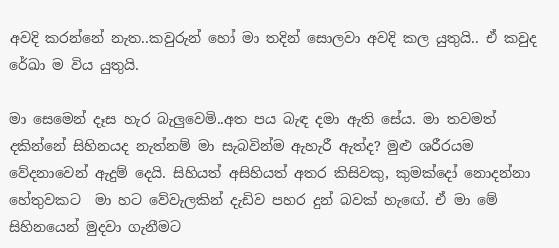අවදි කරන්නේ නැත..කවුරුන් හෝ මා තදින් සොලවා අවදි කල යුතුයි.. ඒ කවුද රේඛා ම විය යුතුයි.

මා සෙමෙන් දෑස හැර බැලුවෙමි..අත පය බැඳ දමා ඇති සේය. මා තවමත් දකින්නේ සිහිනයද නැත්නම් මා සැබවින්ම ඇහැරී ඇත්ද? මුළු ශරීරයම වේදනාවෙන් ඇදුම් දෙයි. සිහියත් අසිහියත් අතර කිසිවකු, කුමක්දෝ නොදන්නා හේතුවකට  මා හට වේවැලකින් දැඩිව පහර දුන් බවක් හැඟේ. ඒ මා මේ සිහිනයෙන් මුදවා ගැනීමට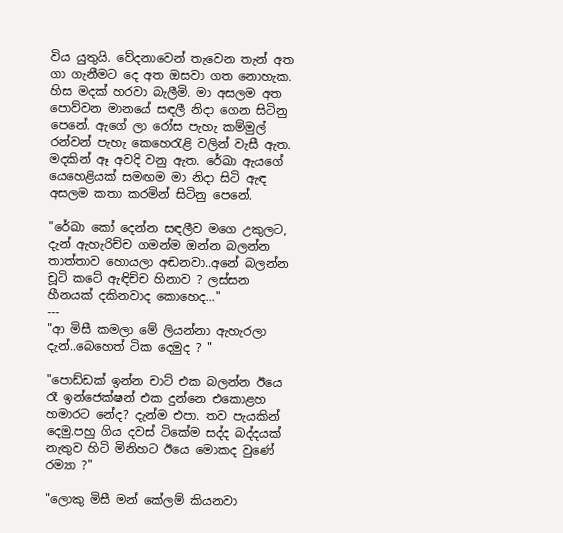විය යුතුයි. වේදනාවෙන් තැවෙන තැන් අත ගා ගැනීමට දෙ අත ඔසවා ගත නොහැක. හිස මදක් හරවා බැලීමි. මා අසලම අත පොව්වන මානයේ සඳලී නිදා ගෙන සිටිනු පෙනේ. ඇගේ ලා රෝස පැහැ කම්මුල් රන්වන් පැහැ කෙහෙරැළි වලින් වැසී ඇත. මදකින් ඈ අවදි වනු ඇත. රේඛා ඇයගේ යෙහෙළියක් සමඟම මා නිදා සිටි ඇඳ අසලම කතා කරමින් සිටිනු පෙනේ.

"රේඛා කෝ දෙන්න සඳලීව මගෙ උකුලට, දැන් ඇහැරිච්ච ගමන්ම ඔන්න බලන්න තාත්තාව හොයලා අඬනවා..අනේ බලන්න චූටි කටේ ඇඳිච්ච හිනාව ? ලස්සන හීනයක් දකිනවාද කොහෙද..."
---
"ආ මිසී කමලා මේ ලියන්නා ඇහැරලා දැන්..බෙහෙත් ටික දෙමුද ? "

"පොඩ්ඩක් ඉන්න චාට් එක බලන්න ඊයෙ රෑ ඉන්ජෙක්ෂන් එක දුන්නෙ එකොළහ හමාරට නේද? දැන්ම එපා. තව පැයකින් දෙමු.පහු ගිය දවස් ටිකේම සද්ද බද්දයක් නැතුව හිටි මිනිහට ඊයෙ මොකද වුණේ රම්‍යා ?"

"ලොකු මිසී මන් කේලම් කියනවා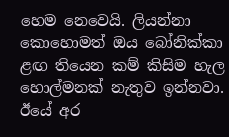හෙම නෙවෙයි. ලියන්නා කොහොමත් ඔය බෝනික්කා ළඟ තියෙන කම් කිසිම හැල හොල්මනක් නැතුව ඉන්නවා. ඊයේ අර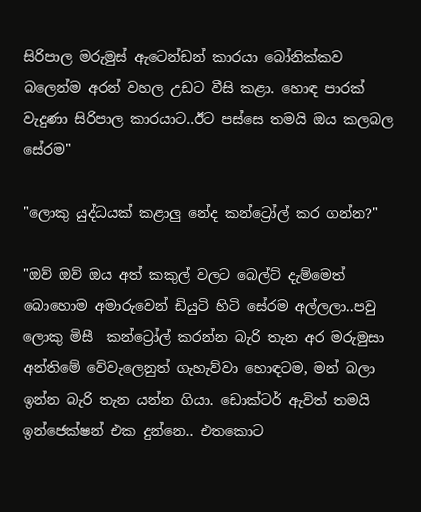සිරිපාල මරුමුස් ඇටෙන්ඩන් කාරයා බෝනික්කව බලෙන්ම අරන් වහල උඩට වීසි කළා. හොඳ පාරක් වැදුණා සිරිපාල කාරයාට..ඊට පස්සෙ තමයි ඔය කලබල සේරම"

"ලොකු යුද්ධයක් කළාලු නේද කන්ට්‍රෝල් කර ගන්න?"

"ඔව් ඔව් ඔය අත් කකුල් වලට බෙල්ට් දැම්මෙත් බොහොම අමාරුවෙන් ඩියුටි හිටි සේරම අල්ලලා..පවු ලොකු මිසී  කන්ට්‍රෝල් කරන්න බැරි තැන අර මරුමුසා අන්තිමේ වේවැලෙනුත් ගැහැව්වා හොඳටම, මන් බලා ඉන්න බැරි තැන යන්න ගියා. ඩොක්ටර් ඇවිත් තමයි ඉන්ජෙක්ෂන් එක දුන්නෙ.. එතකොට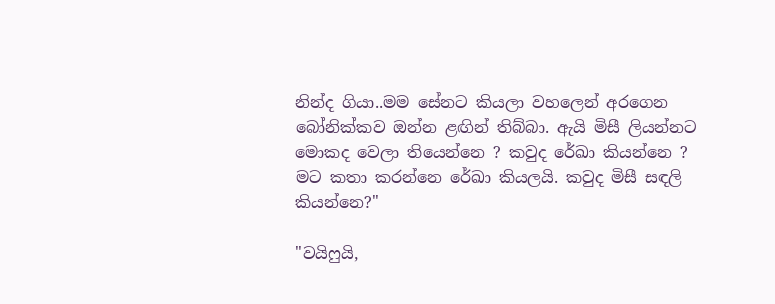නින්ද ගියා..මම සේනට කියලා වහලෙන් අරගෙන බෝනික්කව ඔන්න ළඟින් තිබ්බා. ඇයි මිසී ලියන්නට මොකද වෙලා තියෙන්නෙ ? කවුද රේඛා කියන්නෙ ? මට කතා කරන්නෙ රේඛා කියලයි. කවුද මිසී සඳලි කියන්නෙ?"

"වයිෆුයි,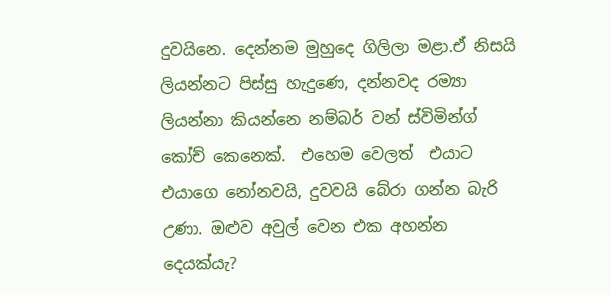දුවයිනෙ. දෙන්නම මුහුදෙ ගිලිලා මළා.ඒ නිසයි ලියන්නට පිස්සු හැදුණෙ, දන්නවද රම්‍යා ලියන්නා කියන්නෙ නම්බර් වන් ස්විමින්ග් කෝච් කෙනෙක්.  එහෙම වෙලත්  එයාට එයාගෙ නෝනවයි, දුවවයි බේරා ගන්න බැරි උණා. ඔළුව අවුල් වෙන එක අහන්න දෙයක්යැ?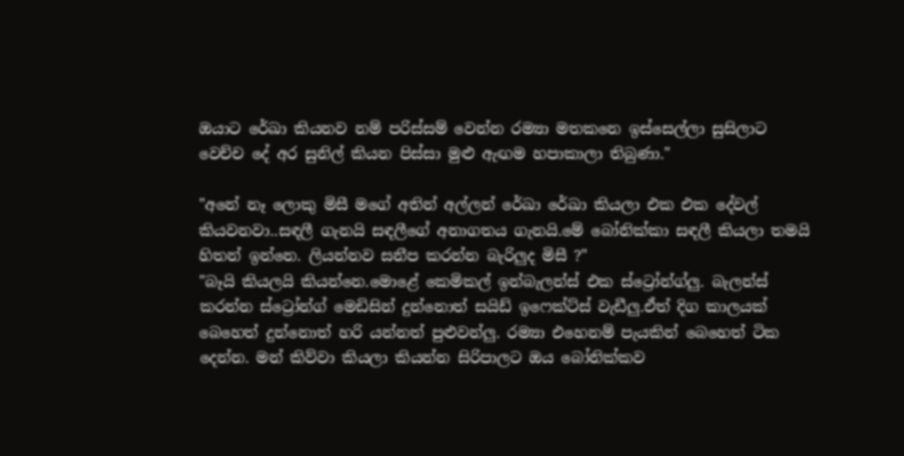ඔයාට රේඛා කියනව නම් පරිස්සම් වෙන්න රම්‍යා මතකනෙ ඉස්සෙල්ලා සුසිලාට වෙච්ච දේ අර සුනිල් කියන පිස්සා මුළු ඇඟම හපාකාලා තිබුණා."

"අනේ නෑ ලොකු මිසී මගේ අතින් අල්ලන් රේඛා රේඛා කියලා එක එක දේවල් කියවනවා..සඳලී ගැනයි සඳලීගේ අනාගතය ගැනයි.මේ බෝනික්කා සඳලී කියලා තමයි හිතන් ඉන්නෙ. ලියන්නව සනීප කරන්න බැරිලුද මිසී ?"
"බෑයි කියලයි කියන්නෙ.මොළේ කෙමිකල් ඉන්බැලන්ස් එක ස්ට්‍රෝන්ග්ලු. බැලන්ස් කරන්න ස්ට්‍රෝන්ග් මෙඩිසින් දුන්නොත් සයිඩ් ඉෆෙක්ට්ස් වැඩීලු.ඒත් දිග කාලයක් බෙහෙත් දුන්නොත් හරි යන්නත් පුළුවන්ලු. රම්‍යා එහෙනම් පැයකින් බෙහෙත් ටික දෙන්න. මන් කිව්වා කියලා කියන්න සිරිපාලට ඔය බෝනික්කව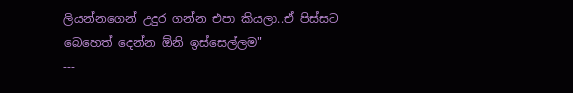ලියන්නගෙන් උදුර ගන්න එපා කියලා..ඒ පිස්සට බෙහෙත් දෙන්න ඕනි ඉස්සෙල්ලම"
---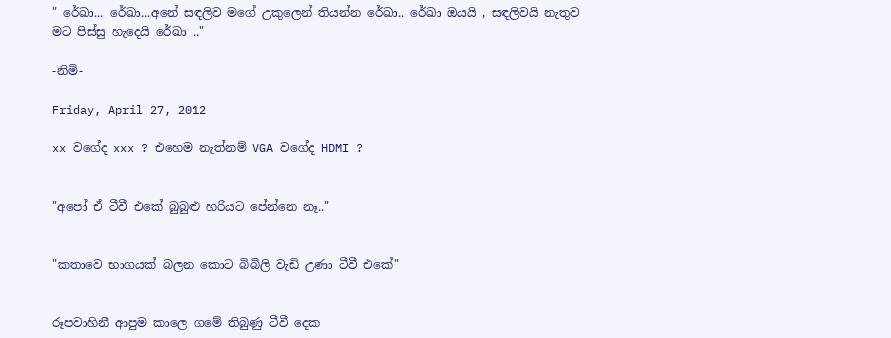" රේඛා... රේඛා...අනේ සඳලිව මගේ උකුලෙන් තියන්න රේඛා.. රේඛා ඔයයි , සඳලිවයි නැතුව මට පිස්සු හැදෙයි රේඛා .."

-නිමි-

Friday, April 27, 2012

xx වගේද xxx ? එහෙම නැත්නම් VGA වගේද HDMI ?


"අපෝ ඒ ටීවී එකේ බුබුළු හරියට පේන්නෙ නෑ.."


"කතාවෙ භාගයක් බලන කොට බිබිලි වැඩි උණා ටීවී එකේ"


රූපවාහිනී ආපුම කාලෙ ගමේ තිබුණු ටීවී දෙක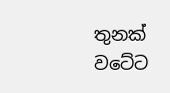තුනක් වටේට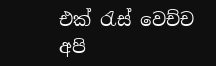එක් රැස් වෙච්ච අපි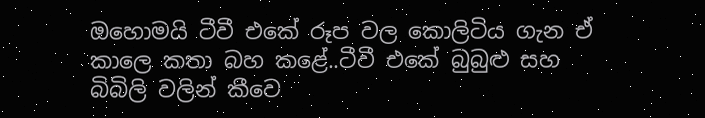ඔහොමයි ටීවී එකේ රූප වල කොලිටිය ගැන ඒ කාලෙ කතා බහ කළේ..ටීවී එකේ බුබුළු සහ බිබිලි වලින් කීවෙ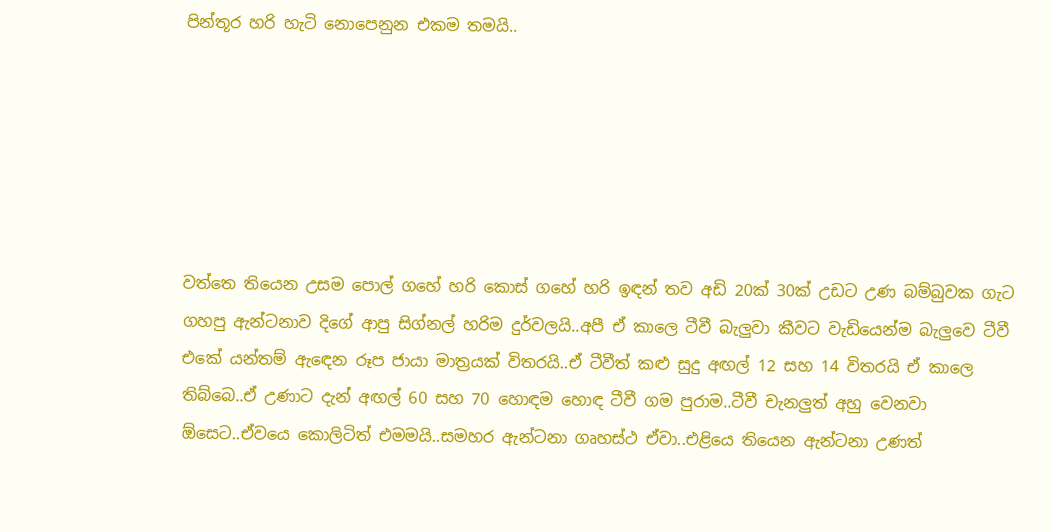පින්තූර හරි හැටි නොපෙනුන එකම තමයි..






වත්තෙ තියෙන උසම පොල් ගහේ හරි කොස් ගහේ හරි ඉඳන් තව අඩි 20ක් 30ක් උඩට උණ බම්බුවක ගැට ගහපු ඇන්ටනාව දිගේ ආපු සිග්නල් හරිම දුර්වලයි..අපී ඒ කාලෙ ටීවී බැලුවා කීවට වැඩියෙන්ම බැලුවෙ ටීවී එකේ යන්තම් ඇඳෙන රූප ජායා මාත්‍රයක් විතරයි..ඒ ටීවීත් කළු සුදු අඟල් 12 සහ 14 විතරයි ඒ කාලෙ තිබ්බෙ..ඒ උණාට දැන් අඟල් 60 සහ 70 හොඳම හොඳ ටීවී ගම පුරාම..ටීවී චැනලුත් අහු වෙනවා ඕසෙට..ඒවයෙ කොලිටිත් එමමයි..සමහර ඇන්ටනා ගෘහස්ථ ඒවා..එළියෙ තියෙන ඇන්ටනා උණත්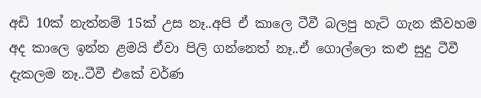අඩි 10ක් නැත්නම් 15ක් උස නෑ..අපි ඒ කාලෙ ටීවී බලපු හැටි ගැන කීවහම අද කාලෙ ඉන්න ළමයි ඒවා පිලි ගන්නෙත් නෑ..ඒ ගොල්ලො කළු සුදු ටීවී දැකලම නෑ..ටීවී එකේ වර්ණ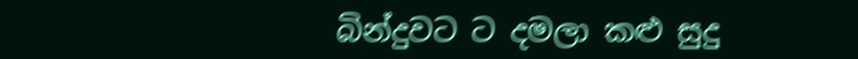බින්දුවට ට දමලා කළු සුදු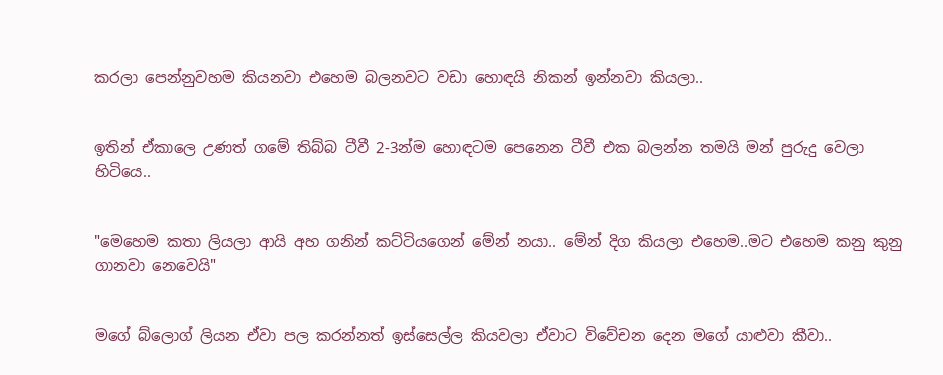කරලා පෙන්නුවහම කියනවා එහෙම බලනවට වඩා හොඳයි නිකන් ඉන්නවා කියලා..


ඉතින් ඒකාලෙ උණත් ගමේ තිබ්බ ටීවී 2-3න්ම හොඳටම පෙනෙන ටීවී එක බලන්න තමයි මන් පුරුදු වෙලා හිටියෙ..


"මෙහෙම කතා ලියලා ආයි අහ ගනින් කට්ටියගෙන් මේන් නයා.. මේන් දිග කියලා එහෙම..මට එහෙම කනු කුනු ගානවා නෙවෙයි"


මගේ බ්ලොග් ලියන ඒවා පල කරන්නත් ඉස්සෙල්ල කියවලා ඒවාට විවේචන දෙන මගේ යාළුවා කීවා..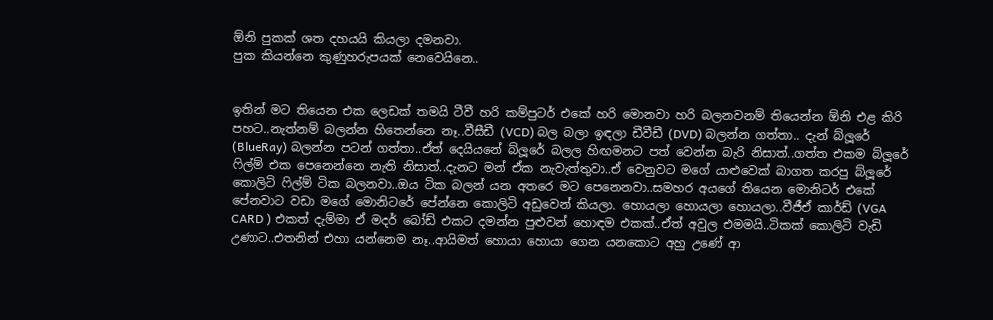ඕනි පුකක් ශත දහයයි කියලා දමනවා.
පුක කියන්නෙ කුණුහරුපයක් නෙවෙයිනෙ..


ඉතින් මට තියෙන එක ලෙඩක් තමයි ටීවී හරි කම්පුටර් එකේ හරි මොනවා හරි බලනවනම් තියෙන්න ඕනි එළ කිරි පහට..නැත්නම් බලන්න හිතෙන්නෙ නෑ..වීසීඩී (VCD) බල බලා ඉඳලා ඩීවීඩී (DVD) බලන්න ගත්තා.. දැන් බ්ලූරේ (BlueRay) බලන්න පටන් ගත්තා..ඒත් දෙයියනේ බ්ලූරේ බලල හිඟමනට පත් වෙන්න බැරි නිසාත්..ගත්ත එකම බ්ලූරේ ෆිල්ම් එක පෙනෙන්නෙ නැති නිසාත්..දැනට මන් ඒක නැවැත්තුවා..ඒ වෙනුවට මගේ යාළුවෙක් බාගත කරපු බ්ලූරේ කොලිටි ෆිල්ම් ටික බලනවා..ඔය ටික බලන් යන අතරෙ මට පෙනෙනවා..සමහර අයගේ තියෙන මොනිටර් එකේ පේනවාට වඩා මගේ මොනිටරේ පේන්නෙ කොලිටි අඩුවෙන් කියලා. හොයලා හොයලා හොයලා..වීජීඒ කාර්ඩ් (VGA CARD ) එකත් දැම්මා ඒ මදර් බෝඩ් එකට දමන්න පුළුවන් හොඳම එකක්..ඒත් අවුල එමමයි..ටිකක් කොලිටි වැඩි උණාට..එතනින් එහා යන්නෙම නෑ..ආයිමත් හොයා හොයා ගෙන යනකොට අහු උණේ ආ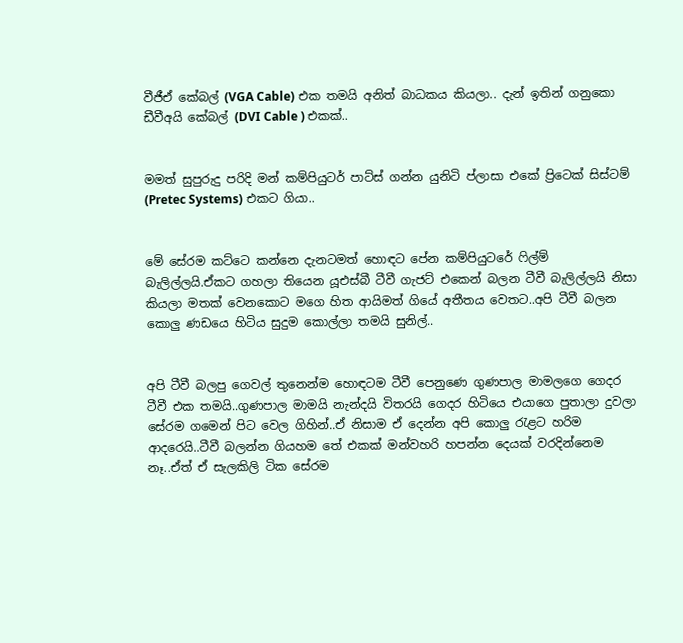වීජීඒ කේබල් (VGA Cable) එක තමයි අනිත් බාධකය කියලා.. දැන් ඉතින් ගනුකො ඩීවීඅයි කේබල් (DVI Cable ) එකක්..


මමත් සුපුරුදු පරිදි මන් කම්පියුටර් පාට්ස් ගන්න යුනිටි ප්ලාසා එකේ ප්‍රිටෙක් සිස්ටම්  (Pretec Systems) එකට ගියා..


මේ සේරම කට්ටෙ කන්නෙ දැනටමත් හොඳට පේන කම්පියුටරේ ෆිල්ම් බැලිල්ලයි.ඒකට ගහලා තියෙන යූඑස්බී ටීවී ගැජට් එකෙන් බලන ටීවී බැලිල්ලයි නිසා කියලා මතක් වෙනකොට මගෙ හිත ආයිමත් ගියේ අතීතය වෙතට..අපි ටීවී බලන කොලු ණඩයෙ හිටිය සුදුම කොල්ලා තමයි සුනිල්..


අපි ටීවී බලපු ගෙවල් තුනෙන්ම හොඳටම ටීවී පෙනුණෙ ගුණපාල මාමලගෙ ගෙදර ටීවී එක තමයි..ගුණපාල මාමයි නැන්දයි විතරයි ගෙදර හිටියෙ එයාගෙ පුතාලා දුවලා සේරම ගමෙන් පිට වෙල ගිහින්..ඒ නිසාම ඒ දෙන්න අපි කොලු රැළට හරිම ආදරෙයි..ටීවී බලන්න ගියහම තේ එකක් මන්වහරි හපන්න දෙයක් වරදින්නෙම නෑ..ඒත් ඒ සැලකිලි ටික සේරම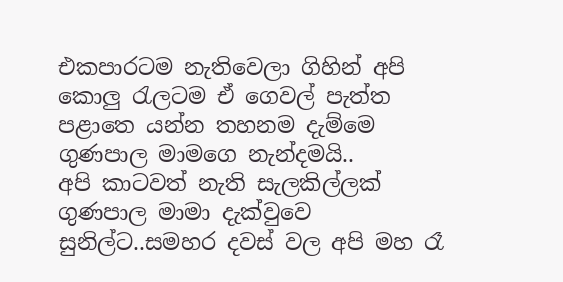එකපාරටම නැතිවෙලා ගිහින් අපි කොලු රැලටම ඒ ගෙවල් පැත්ත පළාතෙ යන්න තහනම දැම්මෙ ගුණපාල මාමගෙ නැන්දමයි..
අපි කාටවත් නැති සැලකිල්ලක් ගුණපාල මාමා දැක්වුවෙ සුනිල්ට..සමහර දවස් වල අපි මහ රෑ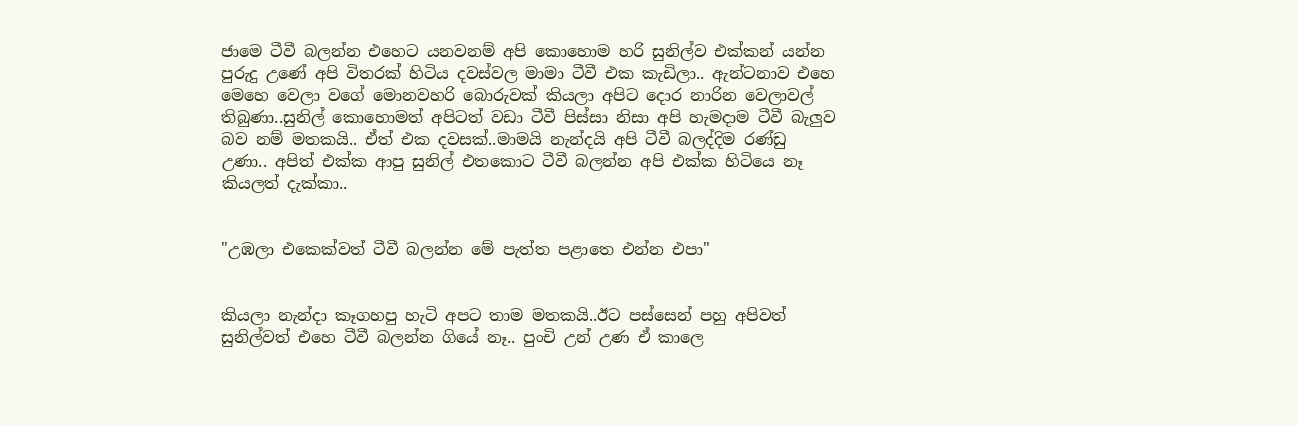ජාමෙ ටීවී බලන්න එහෙට යනවනම් අපි කොහොම හරි සුනිල්ව එක්කන් යන්න පුරුදු උණේ අපි විතරක් හිටිය දවස්වල මාමා ටීවී එක කැඩිලා.. ඇන්ටනාව එහෙ මෙහෙ වෙලා වගේ මොනවහරි බොරුවක් කියලා අපිට දොර නාරින වෙලාවල් තිබුණා..සුනිල් කොහොමත් අපිටත් වඩා ටීවී පිස්සා නිසා අපි හැමදාම ටීවී බැලුව බව නම් මතකයි.. ඒත් එක දවසක්..මාමයි නැන්දයි අපි ටීවී බලද්දිම රණ්ඩු උණා.. අපිත් එක්ක ආපු සුනිල් එතකොට ටීවී බලන්න අපි එක්ක හිටියෙ නෑ කියලත් දැක්කා..


"උඹලා එකෙක්වත් ටීවී බලන්න මේ පැත්ත පළාතෙ එන්න එපා"


කියලා නැන්දා කෑගහපු හැටි අපට තාම මතකයි..ඊට පස්සෙන් පහු අපිවත් සුනිල්වත් එහෙ ටීවී බලන්න ගියේ නෑ.. පුංචි උන් උණ ඒ කාලෙ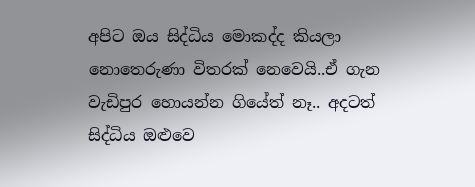අපිට ඔය සිද්ධිය මොකද්ද කියලා නොතෙරුණා විතරක් නෙවෙයි..ඒ ගැන වැඩිපුර හොයන්න ගියේත් නෑ.. අදටත් සිද්ධිය ඔළුවෙ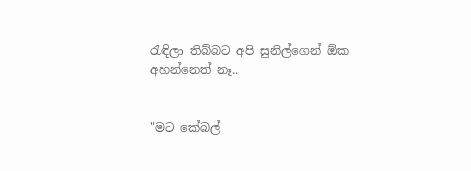රැඳිලා තිබ්බට අපි සුනිල්ගෙන් ඕක අහන්නෙත් නෑ..


"මට කේබල්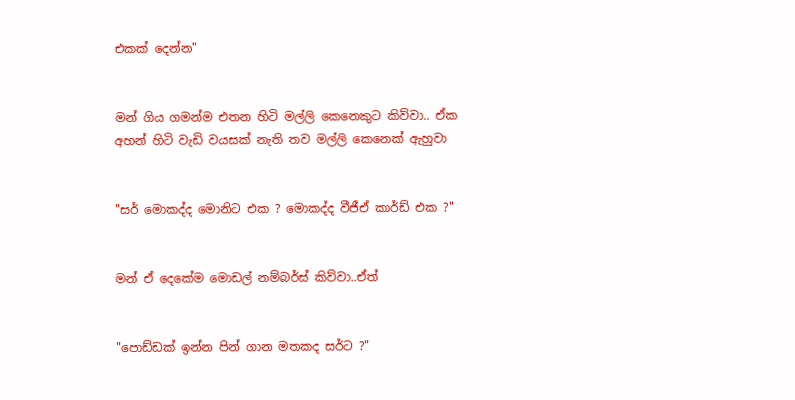එකක් දෙන්න"


මන් ගිය ගමන්ම එතන හිටි මල්ලි කෙනෙකුට කිව්වා.. ඒක අහන් හිටි වැඩි වයසක් නැති තව මල්ලි කෙනෙක් ඇහුවා


"සර් මොකද්ද මොනිට එක ? මොකද්ද වීජීඒ කාර්ඩ් එක ?"


මන් ඒ දෙකේම මොඩල් නම්බර්ස් කිව්වා..ඒත්


"පොඩ්ඩක් ඉන්න පින් ගාන මතකද සර්ට ?"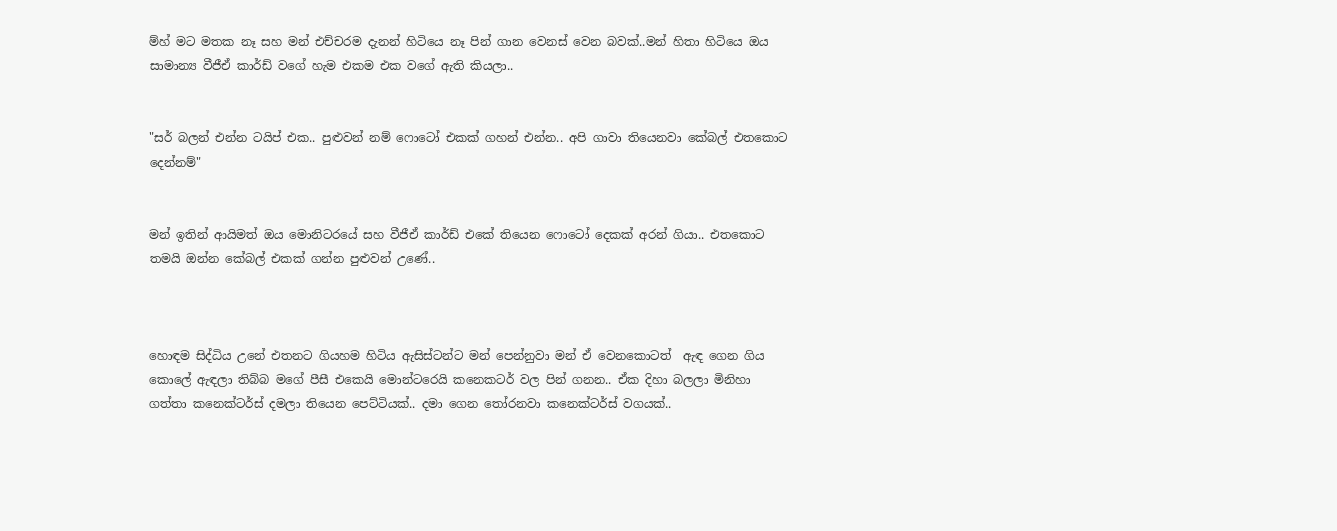ම්හ් මට මතක නෑ සහ මන් එච්චරම දැනන් හිටියෙ නෑ පින් ගාන වෙනස් වෙන බවක්..මන් හිතා හිටියෙ ඔය සාමාන්‍ය වීජීඒ කාර්ඩ් වගේ හැම එකම එක වගේ ඇති කියලා..


"සර් බලන් එන්න ටයිප් එක.. පුළුවන් නම් ෆොටෝ එකක් ගහන් එන්න.. අපි ගාවා තියෙනවා කේබල් එතකොට දෙන්නම්"


මන් ඉතින් ආයිමත් ඔය මොනිටරයේ සහ වීජීඒ කාර්ඩ් එකේ තියෙන ෆොටෝ දෙකක් අරන් ගියා.. එතකොට තමයි ඔන්න කේබල් එකක් ගන්න පුළුවන් උණේ..



හොඳම සිද්ධිය උනේ එතනට ගියහම හිටිය ඇසිස්ටන්ට මන් පෙන්නුවා මන් ඒ වෙනකොටත්  ඇඳ ගෙන ගිය කොලේ ඇඳලා තිබ්බ මගේ පීසී එකෙයි මොන්ටරෙයි කනෙකටර් වල පින් ගනන.. ඒක දිහා බලලා මිනිහා ගත්තා කනෙක්ටර්ස් දමලා තියෙන පෙට්ටියක්.. දමා ගෙන තෝරනවා කනෙක්ටර්ස් වගයක්..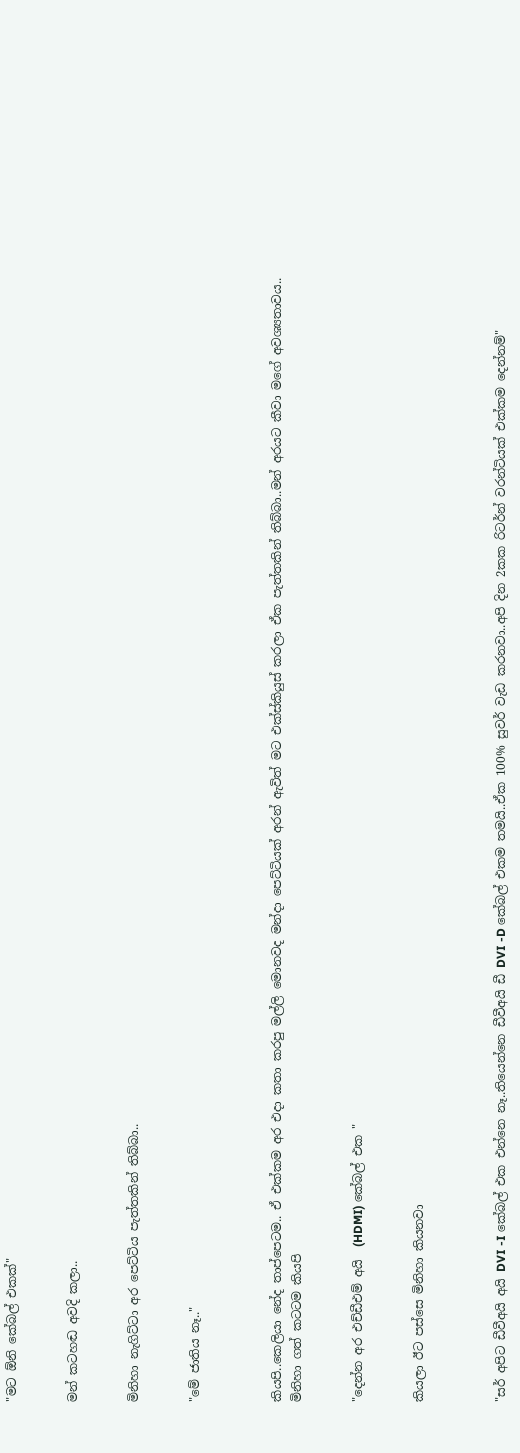"මට ඕනි කේබල් එකක්"


මන් කටහඬ අවදි කලා..


මිනිහා නැගිට්ටා අර පෙට්ටිය පැත්තකින් තිබ්බා..


"මේ ජාතිය නෑ.."



කියපි..කෙලියා නේද තාප්පෙටම.. ඒ එක්කම අර එදා කතා කරපු මල්ලි මොනවද මන්දා පෙට්ටියක් අරන් ඇවිත් මට එක්ස්කියුස් කරලා ඒක පැත්තකින් තිබ්බා..මන් අරයට කීවා මගේ අවශ්‍යතාවය..
මිනිහා ගත් කටටම කියපි


"දෙන්න අර එච්ඩීඑම් අයි  (HDMI) කේබල් එක "


කියලා ඊට පස්සෙ මිනිහා කියනවා



"සර් අපිට ඩීවීඅයි අයි DVI -I කේබල් එක එන්නෙ නෑ..තියෙන්නෙ ඩීවීඅයි ඩී DVI -D කේබල් එකම තමයි..ඒක 100% සුවර් වැඩ කරනවා..අපි දින 2කක රිටර්න් වරන්ටියක් එක්කම දෙන්නම්"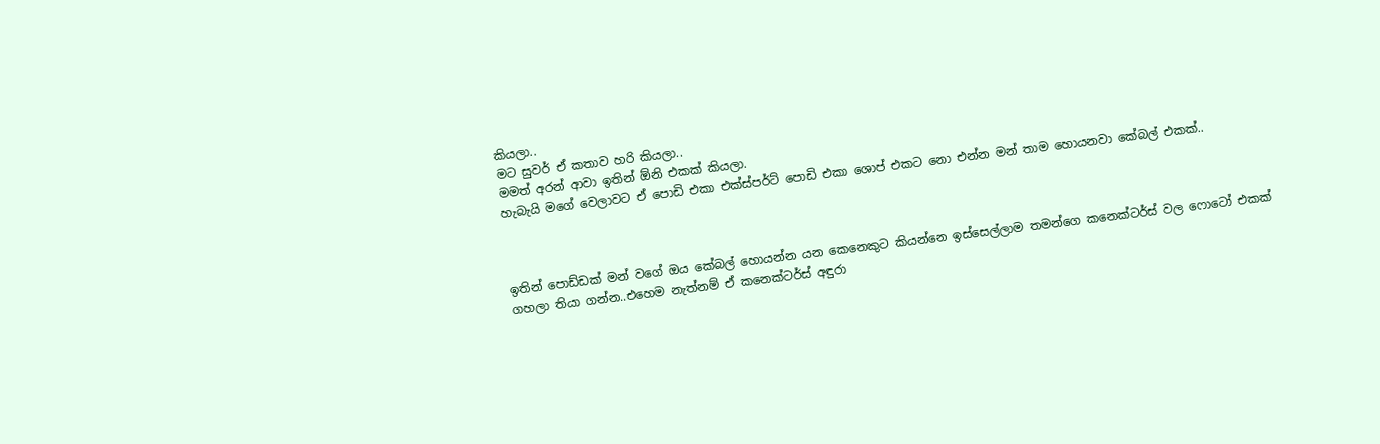කියලා..
මට සුවර් ඒ කතාව හරි කියලා..
මමත් අරන් ආවා ඉතින් ඕනි එකක් කියලා.
හැබැයි මගේ වෙලාවට ඒ පොඩි එකා එක්ස්පර්ට් පොඩි එකා ශොප් එකට නො එන්න මන් තාම හොයනවා කේබල් එකක්..



ඉතින් පොඩ්ඩක් මන් වගේ ඔය කේබල් හොයන්න යන කෙනෙකුට කියන්නෙ ඉස්සෙල්ලාම තමන්ගෙ කනෙක්ටර්ස් වල ෆොටෝ එකක් ගහලා තියා ගන්න..එහෙම නැත්නම් ඒ කනෙක්ටර්ස් අඳුරා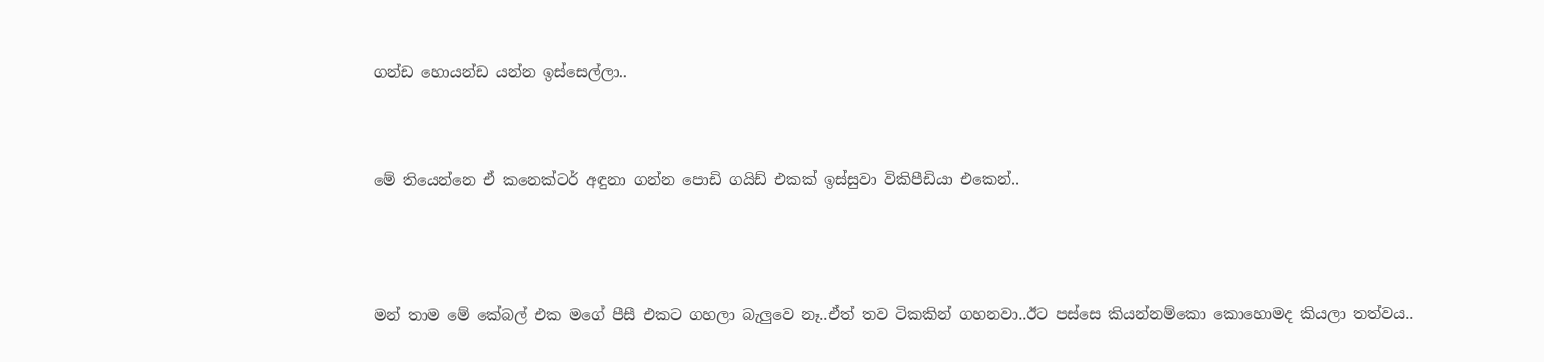ගන්ඩ හොයන්ඩ යන්න ඉස්සෙල්ලා..



මේ තියෙන්නෙ ඒ කනෙක්ටර් අඳුනා ගන්න පොඩි ගයිඩ් එකක් ඉස්සුවා විකිපීඩියා එකෙන්..




මන් තාම මේ කේබල් එක මගේ පීසී එකට ගහලා බැලුවෙ නෑ..ඒත් තව ටිකකින් ගහනවා..ඊට පස්සෙ කියන්නම්කො කොහොමද කියලා තත්වය..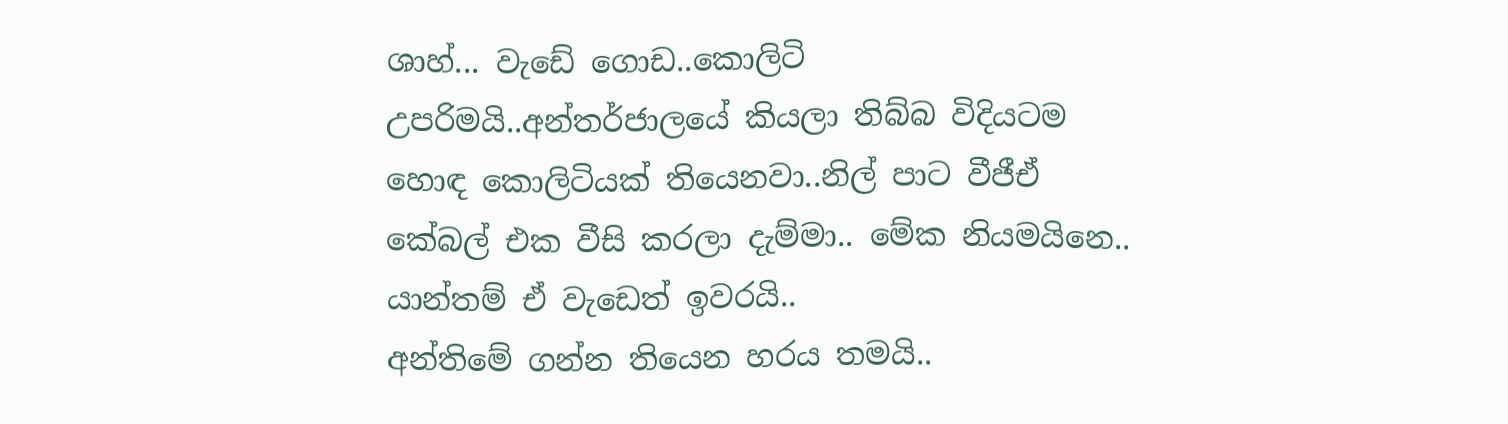ශාහ්... වැඩේ ගොඩ..කොලිටි උපරිමයි..අන්තර්ජාලයේ කියලා තිබ්බ විදියටම හොඳ කොලිටියක් තියෙනවා..නිල් පාට වීජීඒ කේබල් එක වීසි කරලා දැම්මා.. මේක නියමයිනෙ..
යාන්තම් ඒ වැඩෙත් ඉවරයි..
අන්තිමේ ගන්න තියෙන හරය තමයි..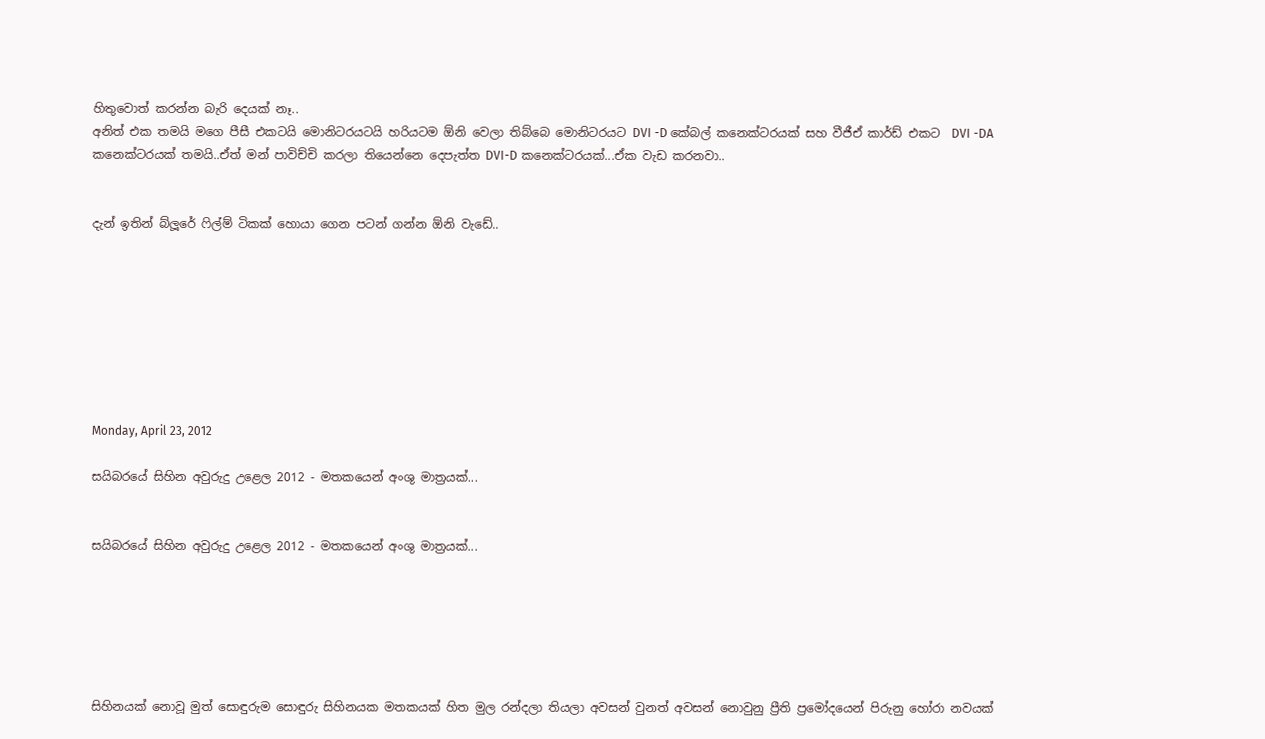හිතුවොත් කරන්න බැරි දෙයක් නෑ..
අනිත් එක තමයි මගෙ පීසී එකටයි මොනිටරයටයි හරියටම ඕනි වෙලා තිබ්බෙ මොනිටරයට DVI -D කේබල් කනෙක්ටරයක් සහ වීජීඒ කාර්ඩ් එකට  DVI -DA කනෙක්ටරයක් තමයි..ඒත් මන් පාවිච්චි කරලා තියෙන්නෙ දෙපැත්ත DVI-D කනෙක්ටරයක්...ඒක වැඩ කරනවා..


දැන් ඉතින් බ්ලූරේ ෆිල්ම් ටිකක් හොයා ගෙන පටන් ගන්න ඕනි වැඩේ..








Monday, April 23, 2012

සයිබරයේ සිහින අවුරුදු උළෙල 2012 - මතකයෙන් අංශු මාත්‍රයක්...


සයිබරයේ සිහින අවුරුදු උළෙල 2012 - මතකයෙන් අංශු මාත්‍රයක්...






සිහිනයක් නොවූ මුත් සොඳුරුම සොඳුරු සිහිනයක මතකයක් හිත මුල රන්දලා තියලා අවසන් වුනත් අවසන් නොවුනු ප්‍රීති ප්‍රමෝදයෙන් පිරුනු හෝරා නවයක්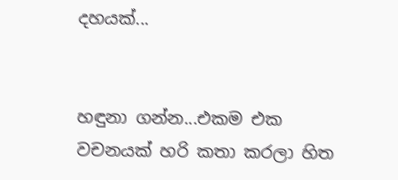දහයක්...


හඳුනා ගන්න...එකම එක වචනයක් හරි කතා කරලා හිත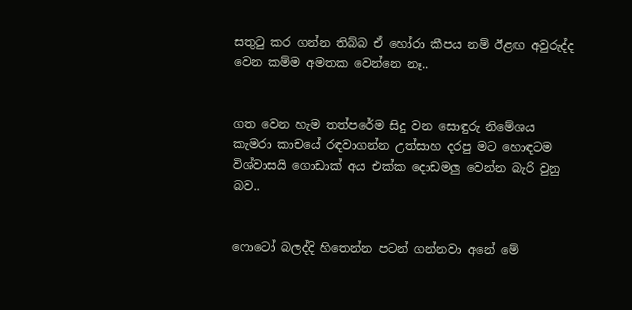සතුටු කර ගන්න තිබ්බ ඒ හෝරා කීපය නම් ඊළඟ අවුරුද්ද වෙන කම්ම අමතක වෙන්නෙ නෑ..


ගත වෙන හැම තත්පරේම සිදු වන සොඳුරු නිමේශය කැමරා කාචයේ රඳවාගන්න උත්සාහ දරපු මට හොඳටම විශ්වාසයි ගොඩාක් අය එක්ක දොඩමලු වෙන්න බැරි වුනු බව..


ෆොටෝ බලද්දි හිතෙන්න පටන් ගන්නවා අනේ මේ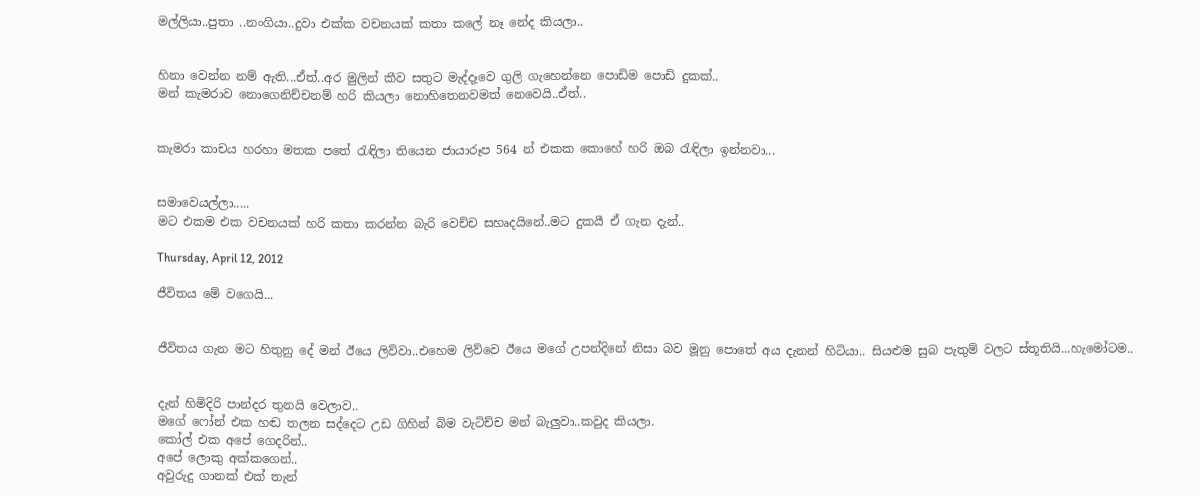මල්ලියා..පුතා ..නංගියා..දුවා එක්ක වචනයක් කතා කලේ නෑ නේද කියලා..


හිනා වෙන්න නම් ඇති...ඒත්..අර මුලින් කීව සතුට මැද්දෑවෙ ගුලි ගැහෙන්නෙ පොඩිම පොඩි දුකක්..
මන් කැමරාව නොගෙනිච්චනම් හරි කියලා නොහිතෙනවමත් නෙවෙයි..ඒත්..


කැමරා කාචය හරහා මතක පතේ රැඳිලා තියෙන ජායාරූප 564 න් එකක කොහේ හරි ඔබ රැඳිලා ඉන්නවා...


සමාවෙයල්ලා.....
මට එකම එක වචනයක් හරි කතා කරන්න බැරි වෙච්ච සහෘදයිනේ..මට දුකයී ඒ ගැන දැන්..

Thursday, April 12, 2012

ජීවිතය මේ වගෙයි...


ජීවිතය ගැන මට හිතුනු දේ මන් ඊයෙ ලිව්වා..එහෙම ලිව්වෙ ඊයෙ මගේ උපන්දිනේ නිසා බව මූනු පොතේ අය දැනන් හිටියා.. සියළුම සුබ පැතුම් වලට ස්තූතියි...හැමෝටම..


දැන් හිමිදිරි පාන්දර තුනයි වෙලාව..
මගේ ෆෝන් එක හඬ තලන සද්දෙට උඩ ගිහින් බිම වැටිච්ච මන් බැලුවා..කවුද කියලා.
කෝල් එක අපේ ගෙදරින්..
අපේ ලොකු අක්කගෙන්..
අවුරුදු ගානක් එක් තැන්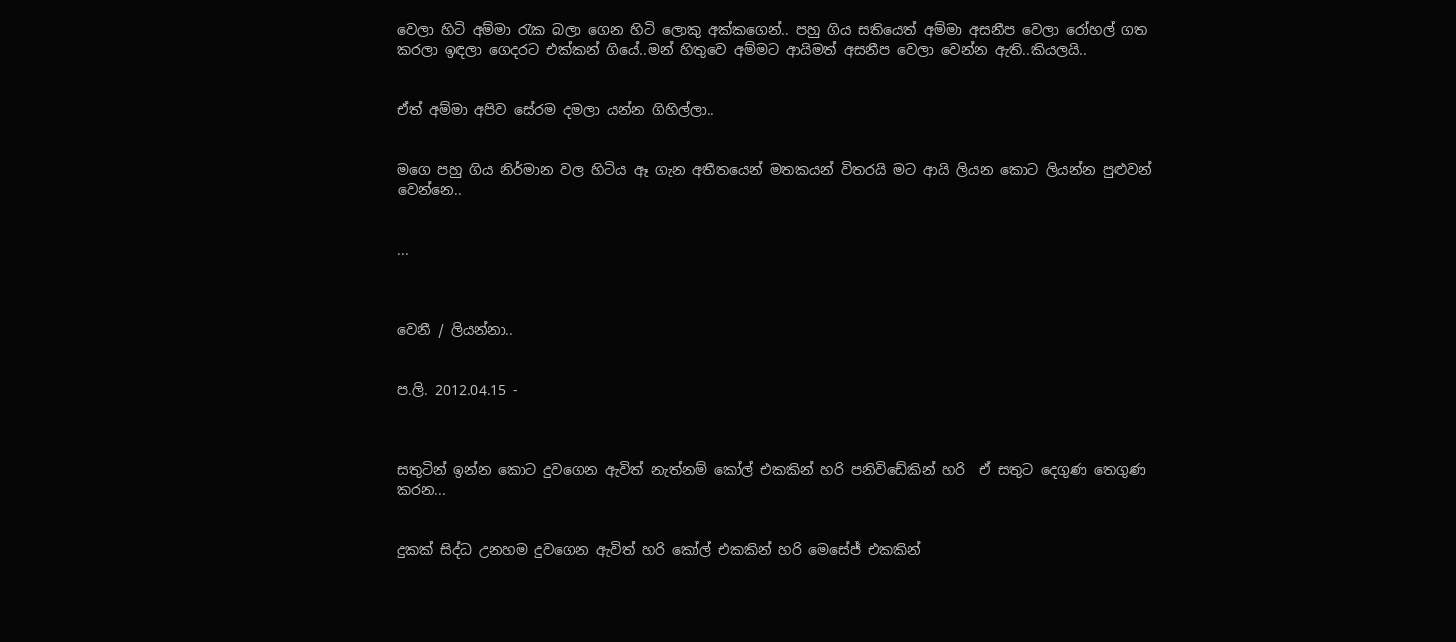වෙලා හිටි අම්මා රැක බලා ගෙන හිටි ලොකු අක්කගෙන්.. පහු ගිය සතියෙත් අම්මා අසනීප වෙලා රෝහල් ගත කරලා ඉඳලා ගෙදරට එක්කන් ගියේ..මන් හිතුවෙ අම්මට ආයිමත් අසනීප වෙලා වෙන්න ඇති..කියලයි..


ඒත් අම්මා අපිව සේරම දමලා යන්න ගිහිල්ලා..


මගෙ පහු ගිය නිර්මාන වල හිටිය ඈ ගැන අතීතයෙන් මතකයන් විතරයි මට ආයි ලියන කොට ලියන්න පුළුවන් වෙන්නෙ..


...



වෙනී / ලියන්නා..


ප.ලි. 2012.04.15 -



සතුටින් ඉන්න කොට දුවගෙන ඇවිත් නැත්නම් කෝල් එකකින් හරි පනිවිඩේකින් හරි  ඒ සතුට දෙගුණ තෙගුණ කරන...


දුකක් සිද්ධ උනහම දුවගෙන ඇවිත් හරි කෝල් එකකින් හරි මෙසේජ් එකකින්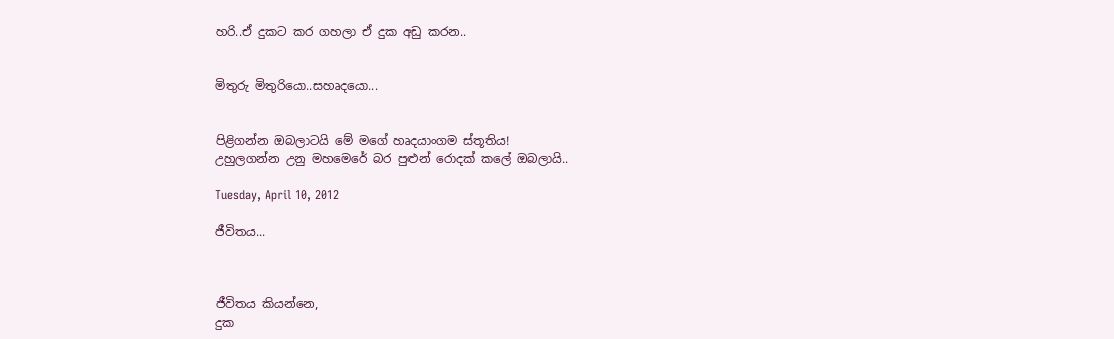හරි..ඒ දුකට කර ගහලා ඒ දුක අඩු කරන..


මිතුරු මිතුරියො..සහෘදයො...


පිළිගන්න ඔබලාටයි මේ මගේ හෘදයාංගම ස්තූතිය!
උහුලගන්න උනු මහමෙරේ බර පුළුන් රොදක් කලේ ඔබලායි..

Tuesday, April 10, 2012

ජීවිතය...



ජීවිතය කියන්නෙ,
දුක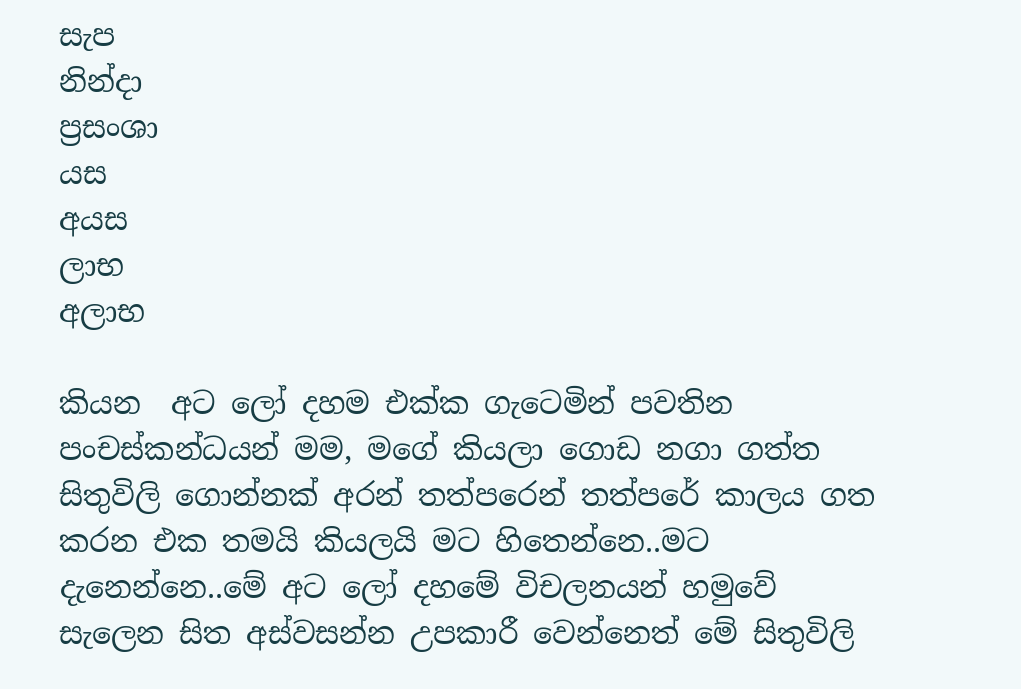සැප
නින්දා
ප්‍රසංශා
යස
අයස
ලාභ
අලාභ

කියන  අට ලෝ දහම එක්ක ගැටෙමින් පවතින පංචස්කන්ධයන් මම, මගේ කියලා ගොඩ නගා ගත්ත සිතුවිලි ගොන්නක් අරන් තත්පරෙන් තත්පරේ කාලය ගත කරන එක තමයි කියලයි මට හිතෙන්නෙ..මට දැනෙන්නෙ..මේ අට ලෝ දහමේ විචලනයන් හමුවේ සැලෙන සිත අස්වසන්න උපකාරී වෙන්නෙත් මේ සිතුවිලි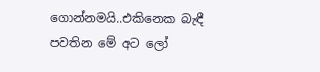ගොන්නමයි..එකිනෙක බැඳී පවතින මේ අට ලෝ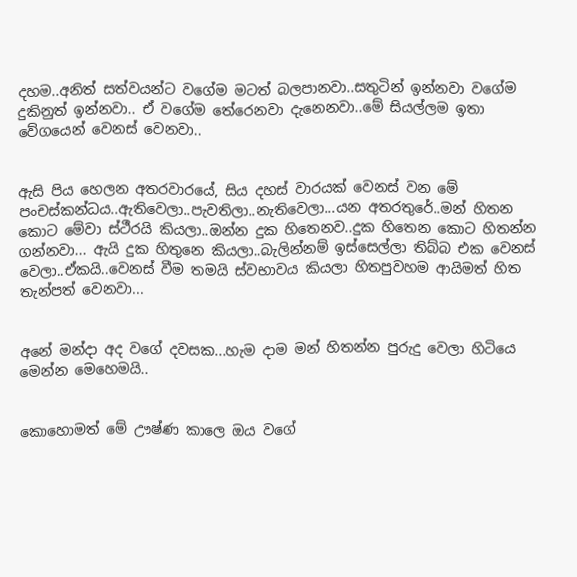දහම..අනිත් සත්වයන්ට වගේම මටත් බලපානවා..සතුටින් ඉන්නවා වගේම දුකිනුත් ඉන්නවා.. ඒ වගේම තේරෙනවා දැනෙනවා..මේ සියල්ලම ඉතා වේගයෙන් වෙනස් වෙනවා..


ඇසි පිය හෙලන අතරවාරයේ, සිය දහස් වාරයක් වෙනස් වන මේ පංචස්කන්ධය..ඇතිවෙලා..පැවතිලා..නැතිවෙලා...යන අතරතුරේ..මන් හිතන කොට මේවා ස්ථීරයි කියලා..ඔන්න දුක හිතෙනව..දුක හිතෙන කොට හිතන්න ගන්නවා... ඇයි දුක හිතුනෙ කියලා..බැලින්නම් ඉස්සෙල්ලා තිබ්බ එක වෙනස් වෙලා..ඒකයි..වෙනස් වීම තමයි ස්වභාවය කියලා හිතපුවහම ආයිමත් හිත තැන්පත් වෙනවා...


අනේ මන්දා අද වගේ දවසක...හැම දාම මන් හිතන්න පුරුදු වෙලා හිටියෙ මෙන්න මෙහෙමයි..


කොහොමත් මේ ඌෂ්ණ කාලෙ ඔය වගේ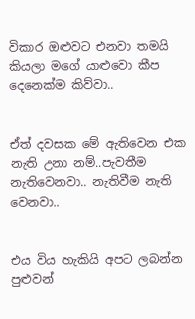විකාර ඔළුවට එනවා තමයි කියලා මගේ යාළුවො කීප දෙනෙක්ම කිව්වා..


ඒත් දවසක මේ ඇතිවෙන එක නැති උනා නම්..පැවතීම නැතිවෙනවා.. නැතිවීම නැති වෙනවා..


එය විය හැකියි අපට ලබන්න පුළුවන්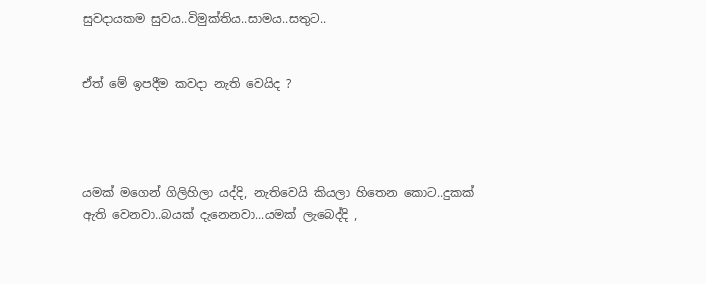සුවදායකම සුවය..විමුක්තිය..සාමය..සතුට..


ඒත් මේ ඉපදීම කවදා නැති වෙයිද ?




යමක් මගෙන් ගිලිහිලා යද්දි, නැතිවෙයි කියලා හිතෙන කොට..දුකක් ඇති වෙනවා..බයක් දැනෙනවා...යමක් ලැබෙද්දි ,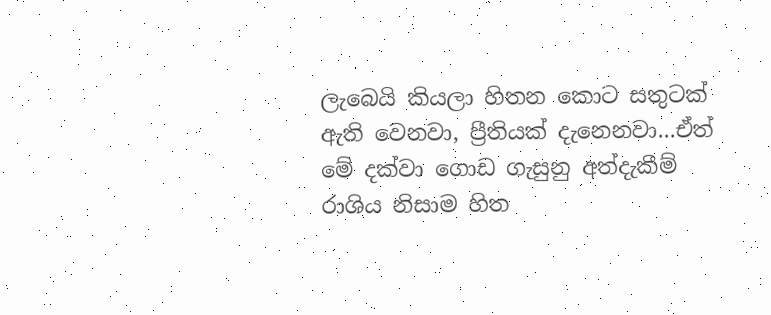ලැබෙයි කියලා හිතන කොට සතුටක් ඇති වෙනවා, ප්‍රීතියක් දැනෙනවා...ඒත් මේ දක්වා ගොඩ ගැසුනු අත්දැකීම් රාශිය නිසාම හිත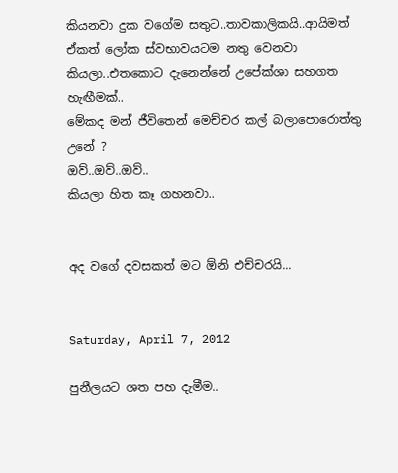කියනවා දුක වගේම සතුට..තාවකාලිකයි..ආයිමත් ඒකත් ලෝක ස්වභාවයටම නතු වෙනවා කියලා..එතකොට දැනෙන්නේ උපේක්ශා සහගත හැඟීමක්..
මේකද මන් ජීවිතෙන් මෙච්චර කල් බලාපොරොත්තු උනේ ?
ඔව්..ඔව්..ඔව්..
කියලා හිත කෑ ගහනවා..


අද වගේ දවසකත් මට ඕනි එච්චරයි...


Saturday, April 7, 2012

පුනීලයට ශත පහ දැමීම..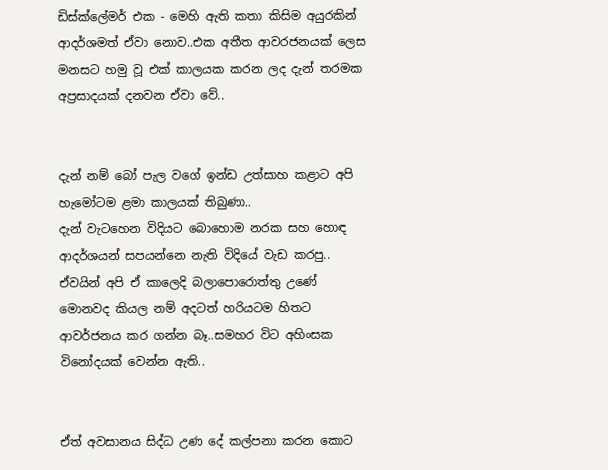ඩිස්ක්ලේමර් එක - මෙහි ඇති කතා කිසිම අයුරකින් ආදර්ශමත් ඒවා නොව..එක අතීත ආවරජනයක් ලෙස මනසට හමු වූ එක් කාලයක කරන ලද දැන් තරමක අප්‍රසාදයක් දනවන ඒවා වේ..


දැන් නම් බෝ පැල වගේ ඉන්ඩ උත්සාහ කළාට අපි හැමෝටම ළමා කාලයක් තිබුණා..
දැන් වැටහෙන විදියට බොහොම නරක සහ හොඳ ආදර්ශයන් සපයන්නෙ නැති විදියේ වැඩ කරපු..
ඒවයින් අපි ඒ කාලෙදි බලාපොරොත්තු උණේ මොනවද කියල නම් අදටත් හරියටම හිතට
ආවර්ජනය කර ගන්න බෑ..සමහර විට අහිංසක විනෝදයක් වෙන්න ඇති..


ඒත් අවසානය සිද්ධ උණ දේ කල්පනා කරන කොට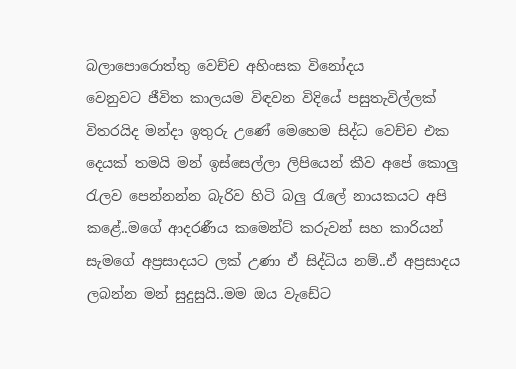බලාපොරොත්තු වෙච්ච අහිංසක විනෝදය
වෙනුවට ජීවිත කාලයම විඳවන විදියේ පසුතැවිල්ලක් විතරයිද මන්දා ඉතුරු උණේ මෙහෙම සිද්ධ වෙච්ච එක දෙයක් තමයි මන් ඉස්සෙල්ලා ලිපියෙන් කීව අපේ කොලු රැලව පෙන්නන්න බැරිව හිටි බලු රැලේ නායකයට අපි කළේ..මගේ ආදරණීය කමෙන්ට් කරුවන් සහ කාරියන් සැමගේ අප්‍රසාදයට ලක් උණා ඒ සිද්ධිය නම්..ඒ අප්‍රසාදය ලබන්න මන් සුදුසුයි..මම ඔය වැඩේට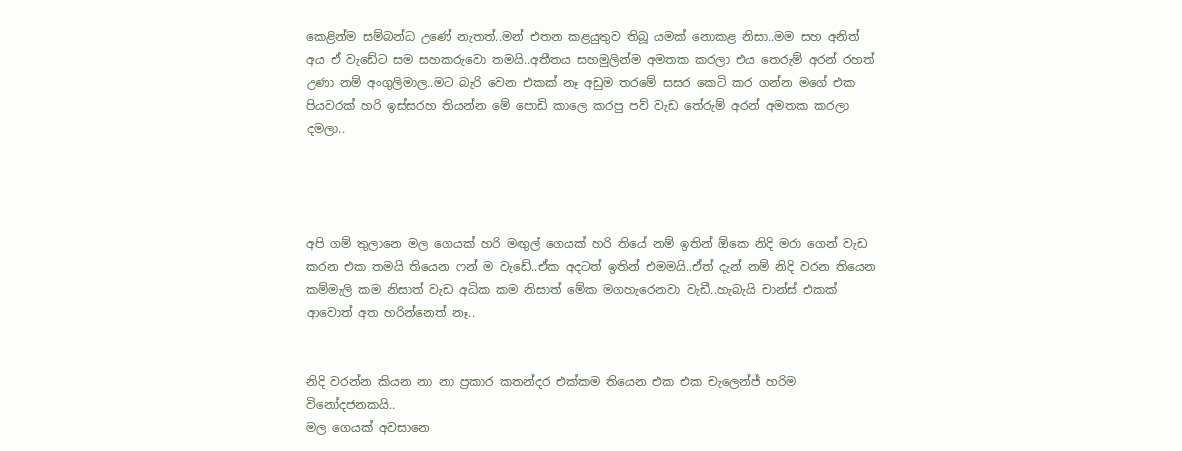කෙළින්ම සම්බන්ධ උණේ නැතත්..මන් එතන කළයුතුව තිබූ යමක් නොකළ නිසා..මම සහ අනිත් අය ඒ වැඩේට සම සහකරුවො තමයි..අතීතය සහමුලින්ම අමතක කරලා එය තෙරුම් අරන් රහත් උණා නම් අංගුලිමාල..මට බැරි වෙන එකක් නෑ අඩුම තරමේ සසර කෙටි කර ගන්න මගේ එක පියවරක් හරි ඉස්සරහ තියන්න මේ පොඩි කාලෙ කරපු පව් වැඩ තේරුම් අරන් අමතක කරලා දමලා..




අපි ගම් තුලානෙ මල ගෙයක් හරි මඟුල් ගෙයක් හරි තියේ නම් ඉතින් ඕකෙ නිදි මරා ගෙන් වැඩ කරන එක තමයි තියෙන ෆන් ම වැඩේ..ඒක අදටත් ඉතින් එමමයි..ඒත් දැන් නම් නිදි වරන තියෙන කම්මැලි කම නිසාත් වැඩ අධික කම නිසාත් මේක මගහැරෙනවා වැඩී..හැබැයි චාන්ස් එකක් ආවොත් අත හරින්නෙත් නෑ..


නිදි වරන්න කියන නා නා ප්‍රකාර කතන්දර එක්කම තියෙන එක එක චැලෙන්ජ් හරිම විනෝදජනකයි..
මල ගෙයක් අවසානෙ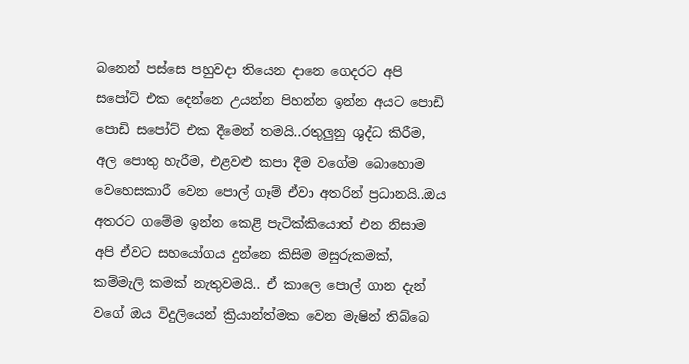බනෙන් පස්සෙ පහුවදා තියෙන දානෙ ගෙදරට අපි සපෝට් එක දෙන්නෙ උයන්න පිහන්න ඉන්න අයට පොඩි පොඩි සපෝට් එක දීමෙන් තමයි..රතුලුනු ශුද්ධ කිරීම, අල පොතු හැරීම, එළවළු කපා දීම වගේම බොහොම වෙහෙසකාරී වෙන පොල් ගෑම් ඒවා අතරින් ප්‍රධානයි..ඔය අතරට ගමේම ඉන්න කෙළි පැටික්කියොත් එන නිසාම අපි ඒවට සහයෝගය දුන්නෙ කිසිම මසුරුකමක්, කම්මැලි කමක් නැතුවමයි.. ඒ කාලෙ පොල් ගාන දැන් වගේ ඔය විදුලියෙන් ක්‍රියාන්ත්මක වෙන මැෂින් තිබ්බෙ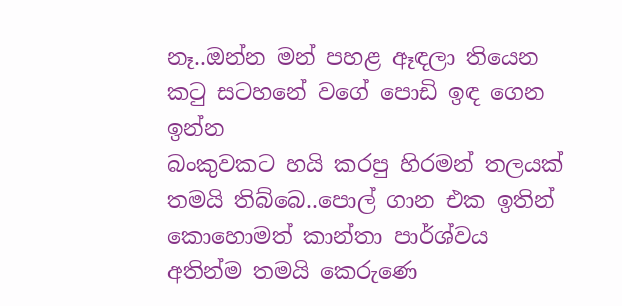නෑ..ඔන්න මන් පහළ ඈඳලා තියෙන කටු සටහනේ වගේ පොඩි ඉඳ ගෙන ඉන්න
බංකුවකට හයි කරපු හිරමන් තලයක් තමයි තිබ්බෙ..පොල් ගාන එක ඉතින් කොහොමත් කාන්තා පාර්ශ්වය අතින්ම තමයි කෙරුණෙ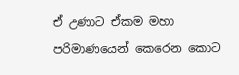ඒ උණාට ඒකම මහා පරිමාණයෙන් කෙරෙන කොට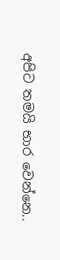අපිට තමයි භාර වෙන්නෙ..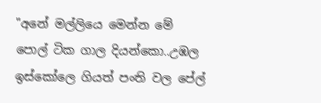"අනේ මල්ලියෙ මෙන්න මේ පොල් ටික ගාල දියන්කො..උඹල ඉස්කෝලෙ ගියත් පංති වල පේල්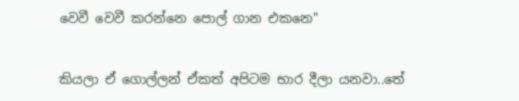වෙවී වෙවී කරන්නෙ පොල් ගාන එකනෙ"


කියලා ඒ ගොල්ලන් ඒකත් අපිටම භාර දීලා යනවා..තේ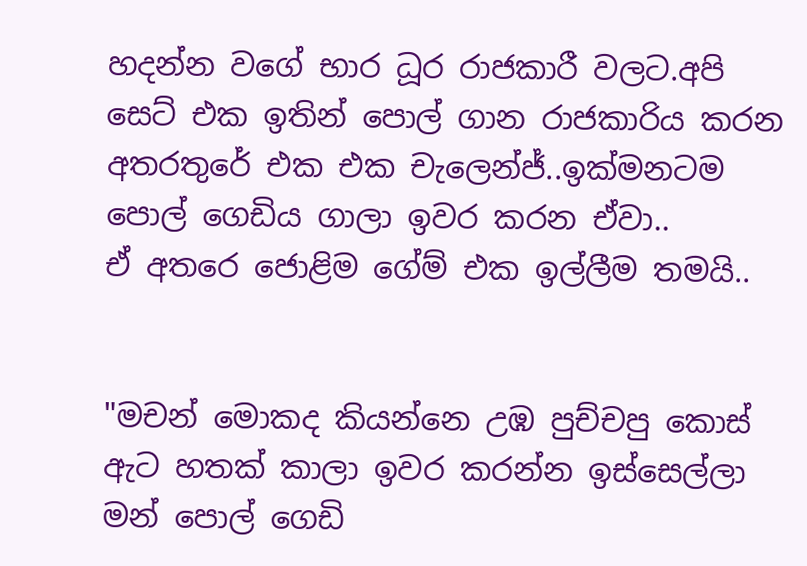හදන්න වගේ භාර ධූර රාජකාරී වලට.අපි සෙට් එක ඉතින් පොල් ගාන රාජකාරිය කරන අතරතුරේ එක එක චැලෙන්ජ්..ඉක්මනටම පොල් ගෙඩිය ගාලා ඉවර කරන ඒවා..
ඒ අතරෙ ජොළිම ගේම් එක ඉල්ලීම තමයි..


"මචන් මොකද කියන්නෙ උඹ පුච්චපු කොස් ඇට හතක් කාලා ඉවර කරන්න ඉස්සෙල්ලා මන් පොල් ගෙඩි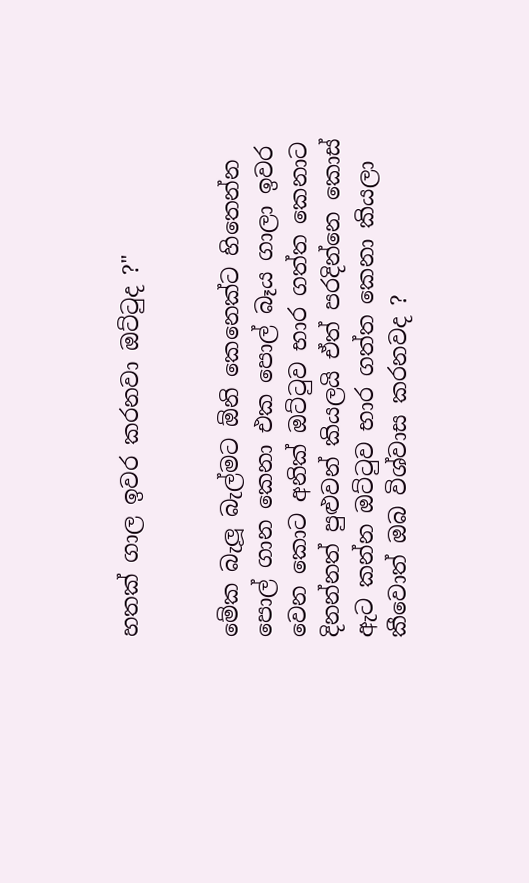හතක් ගාල ඉවර කරනවා ඔට්ටුද ?"


මේක බැලූ බැල්මට ඕනි කෙනෙක්ට හිතෙන්න පොල් ගාන කෙනා එක පොල් බෑය ගාලා ඉවර වෙන කොට අනික් ඔට්ටුව භාර ගත්ත කෙනාට දිනන්නත් පුළුවන් කියලයි ඒත් පරදින්නෙ කොස් ඇට කන්න ඔට්ටුව භාර ගත්ත කෙනා කියලා කීවොත් ඔබ විශ්වාස කරනවද ?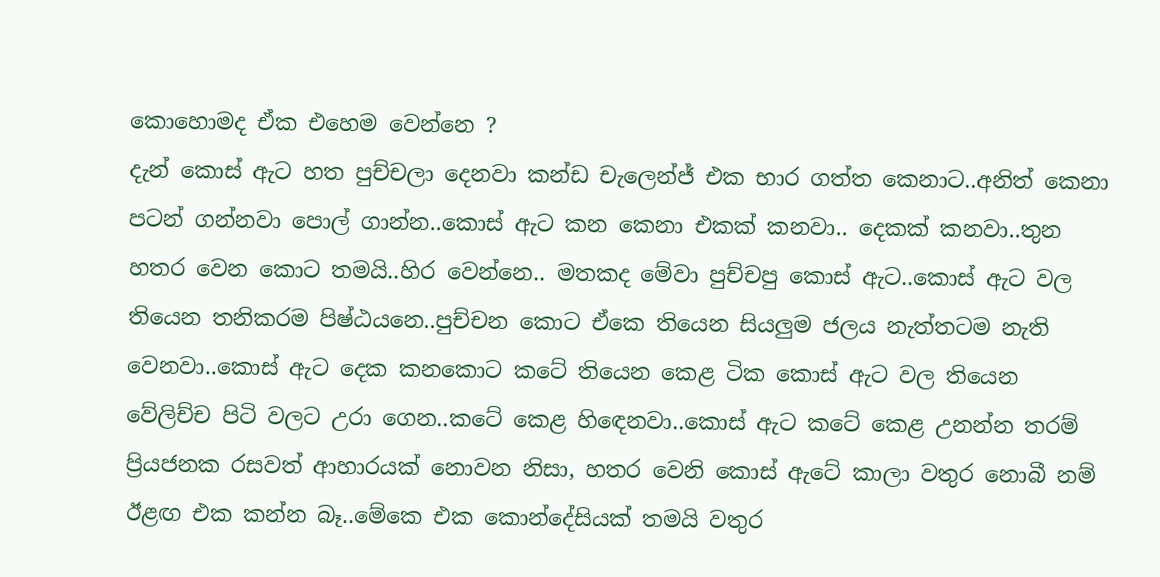කොහොමද ඒක එහෙම වෙන්නෙ ?
දැන් කොස් ඇට හත පුච්චලා දෙනවා කන්ඩ චැලෙන්ජ් එක භාර ගත්ත කෙනාට..අනිත් කෙනා පටන් ගන්නවා පොල් ගාන්න..කොස් ඇට කන කෙනා එකක් කනවා.. දෙකක් කනවා..තුන හතර වෙන කොට තමයි..හිර වෙන්නෙ.. මතකද මේවා පුච්චපු කොස් ඇට..කොස් ඇට වල තියෙන තනිකරම පිෂ්ඨයනෙ..පුච්චන කොට ඒකෙ තියෙන සියලුම ජලය නැත්තටම නැති වෙනවා..කොස් ඇට දෙක කනකොට කටේ තියෙන කෙළ ටික කොස් ඇට වල තියෙන වේලිච්ච පිටි වලට උරා ගෙන..කටේ කෙළ හිඳෙනවා..කොස් ඇට කටේ කෙළ උනන්න තරම් ප්‍රියජනක රසවත් ආහාරයක් නොවන නිසා, හතර වෙනි කොස් ඇටේ කාලා වතුර නොබී නම් ඊළඟ එක කන්න බෑ..මේකෙ එක කොන්දේසියක් තමයි වතුර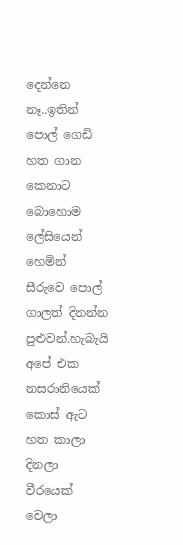දෙන්නෙ නෑ..ඉතින් පොල් ගෙඩි හත ගාන කෙනාට බොහොම ලේසියෙන් හෙමින් සීරුවෙ පොල් ගාලත් දිනන්න පුළුවන්.හැබැයි අපේ එක නසරානියෙක් කොස් ඇට හත කාලා දිනලා වීරයෙක් වෙලා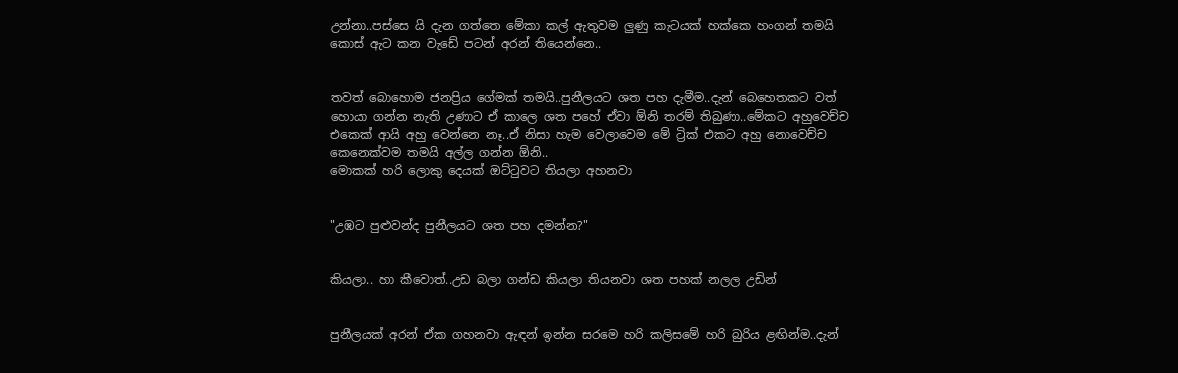උන්නා..පස්සෙ යි දැන ගත්තෙ මේකා කල් ඇතුවම ලුණු කැටයක් හක්කෙ හංගන් තමයි කොස් ඇට කන වැඩේ පටන් අරන් තියෙන්නෙ..


තවත් බොහොම ජනප්‍රිය ගේමක් තමයි..පුනීලයට ශත පහ දැමීම..දැන් බෙහෙතකට වත් හොයා ගන්න නැති උණාට ඒ කාලෙ ශත පහේ ඒවා ඕනි තරම් තිබුණා..මේකට අහුවෙච්ච එකෙක් ආයි අහු වෙන්නෙ නෑ..ඒ නිසා හැම වෙලාවෙම මේ ට්‍රික් එකට අහු නොවෙච්ච කෙනෙක්වම තමයි අල්ල ගන්න ඕනි..
මොකක් හරි ලොකු දෙයක් ඔට්ටුවට තියලා අහනවා


"උඹට පුළුවන්ද පුනීලයට ශත පහ දමන්න?"


කියලා.. හා කීවොත්..උඩ බලා ගන්ඩ කියලා තියනවා ශත පහක් නලල උඩින්


පුනීලයක් අරන් ඒක ගහනවා ඇඳන් ඉන්න සරමෙ හරි කලිසමේ හරි බුරිය ළඟින්ම..දැන්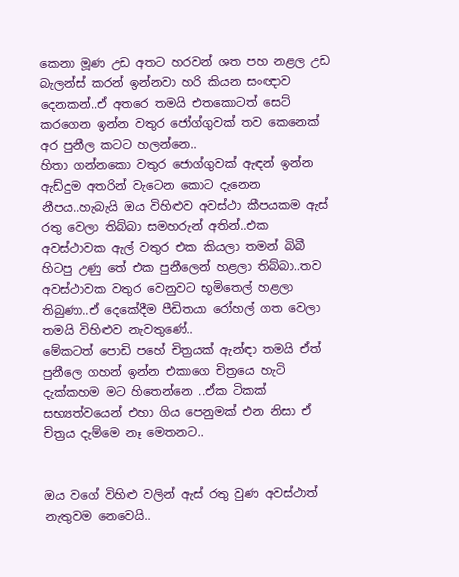කෙනා මූණ උඩ අතට හරවන් ශත පහ නළල උඩ බැලන්ස් කරන් ඉන්නවා හරි කියන සංඥාව දෙනකන්..ඒ අතරෙ තමයි එතකොටත් සෙට් කරගෙන ඉන්න වතුර ජෝග්ගුවක් තව කෙනෙක් අර පුනීල කටට හලන්නෙ..
හිතා ගන්නකො වතුර ජොග්ගුවක් ඇඳන් ඉන්න ඇඩ්දුම අතරින් වැටෙන කොට දැනෙන නීපය..හැබැයි ඔය විහිළුව අවස්ථා කීපයකම ඇස් රතු වෙලා තිබ්බා සමහරුන් අතින්..එක අවස්ථාවක ඇල් වතුර එක කියලා තමන් බිබී හිටපු උණු තේ එක පුනීලෙන් හළලා තිබ්බා..තව අවස්ථාවක වතුර වෙනුවට භූමිතෙල් හළලා තිබුණා..ඒ දෙකේදීම පීඩිතයා රෝහල් ගත වෙලා තමයි විහිළුව නැවතුණේ..
මේකටත් පොඩි පහේ චිත්‍රයක් ඇන්ඳා තමයි ඒත් පුනීලෙ ගහන් ඉන්න එකාගෙ චිත්‍රයෙ හැටි දැක්කහම මට හිතෙන්නෙ ..ඒක ටිකක් සභ්‍යත්වයෙන් එහා ගිය පෙනුමක් එන නිසා ඒ චිත්‍රය දැම්මෙ නෑ මෙතනට..


ඔය වගේ විහිළු වලින් ඇස් රතු වුණ අවස්ථාත් නැතුවම නෙවෙයි..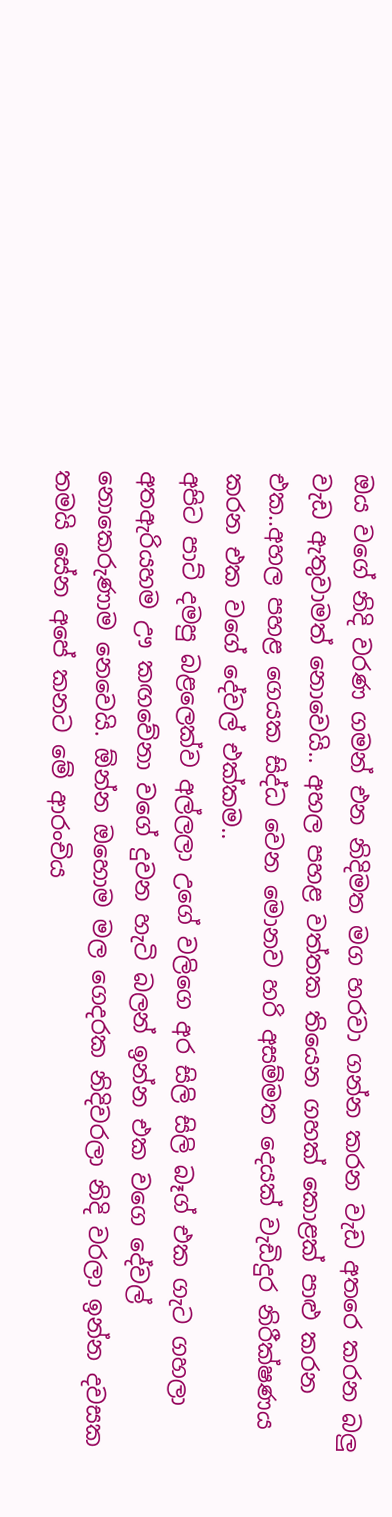ඔය වගේ නිදි වරණ ගමන් එන නිදිමත මග හරවා ගන්න කරන වැඩ අතරෙ කරන බලු වැඩ ඇතුවාමත් නොවෙයි.. අහල පහළ වත්තක තියෙන ගහක් කොළක් පාළු කරන එක..අහල පහළ ගෙයක සිද්ධ වෙන මොනව හරි අසම්මත දෙයක් වැඩිදුර නිරීක්ෂණය කරන එක වගේ දේවල් එක්කම..
අපිට පාට් දමපු බළලෙක්ව අල්ලලා උගේ වලිගෙ අර සිලි සිලි බෑග් එක ගැට ගහලා අතඇරියහම ඌ කඟවේනා වගේ දුවන හැටි බලන් ඉන්න එක වගෙ දේවල් නොකෙරුණාම නෙවෙයි. ඕන්න ඔහොම මල ගෙදරක නිදිවරලා නිදි වරලා ඉන්න දවසක තමයි සේන අපේ කනට මේ ආරංචිය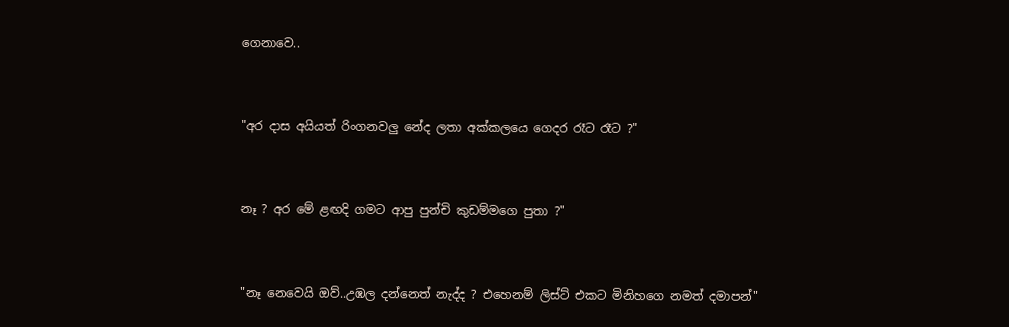ගෙනාවෙ..


"අර දාස අයියත් රිංගනවලු නේද ලතා අක්කලයෙ ගෙදර රෑට රෑට ?"


නෑ ? අර මේ ළඟදි ගමට ආපු පුන්චි කුඩම්මගෙ පුතා ?"


"නෑ නෙවෙයි ඔව්..උඹල දන්නෙත් නැද්ද ? එහෙනම් ලිස්ට් එකට මිනිහගෙ නමත් දමාපන්"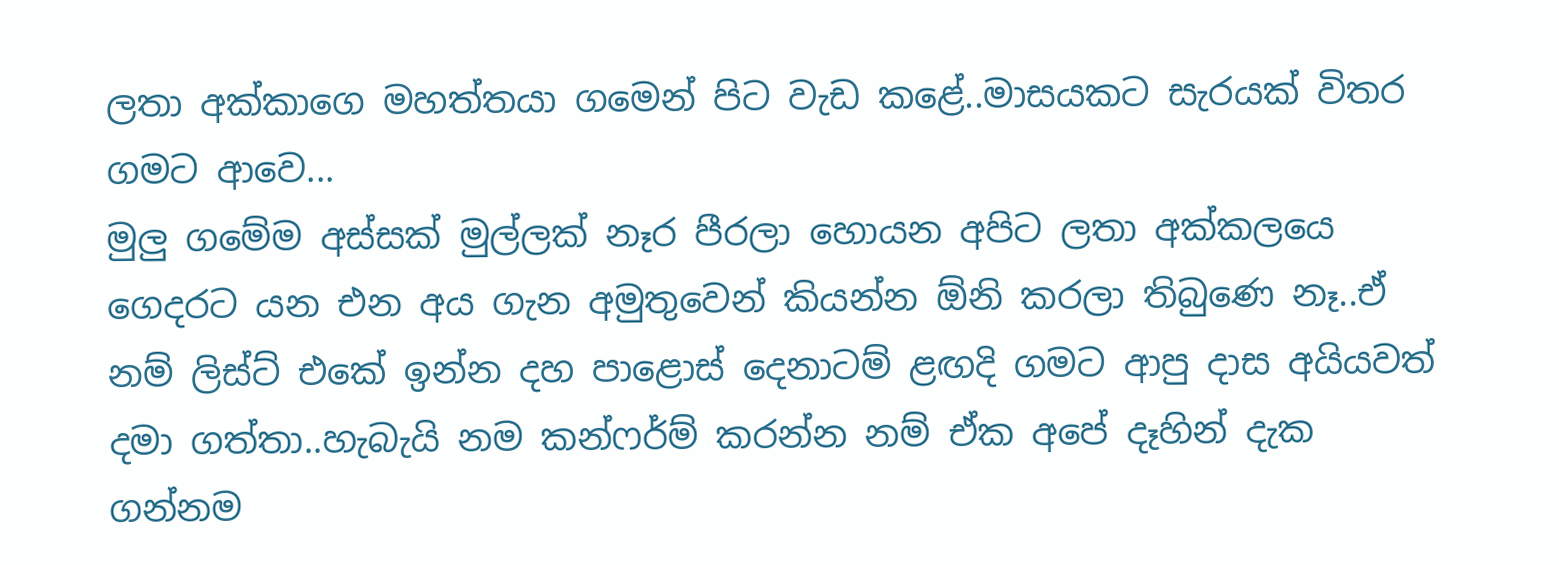ලතා අක්කාගෙ මහත්තයා ගමෙන් පිට වැඩ කළේ..මාසයකට සැරයක් විතර ගමට ආවෙ...
මුලු ගමේම අස්සක් මුල්ලක් නෑර පීරලා හොයන අපිට ලතා අක්කලයෙ ගෙදරට යන එන අය ගැන අමුතුවෙන් කියන්න ඕනි කරලා තිබුණෙ නෑ..ඒ නම් ලිස්ට් එකේ ඉන්න දහ පාළොස් දෙනාටම් ළඟදි ගමට ආපු දාස අයියවත් දමා ගත්තා..හැබැයි නම කන්ෆර්ම් කරන්න නම් ඒක අපේ දෑහින් දැක ගන්නම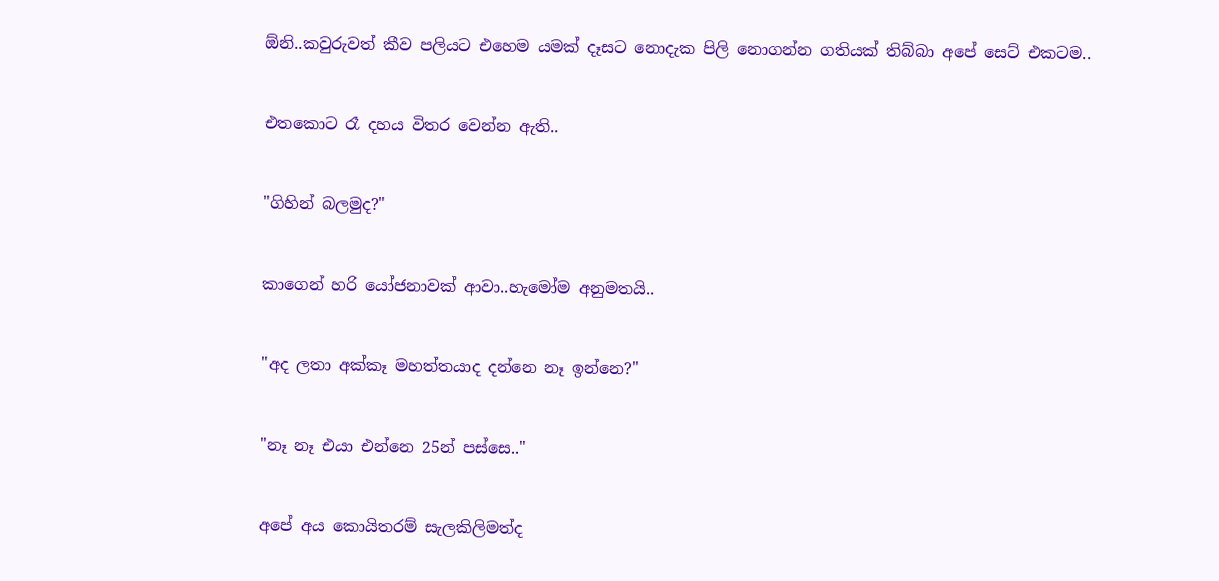ඕනි..කවුරුවත් කීව පලියට එහෙම යමක් දෑසට නොදැක පිලි නොගන්න ගතියක් තිබ්බා අපේ සෙට් එකටම..


එතකොට රෑ දහය විතර වෙන්න ඇති..


"ගිහින් බලමුද?"


කාගෙන් හරි යෝජනාවක් ආවා..හැමෝම අනුමතයි..


"අද ලතා අක්කෑ මහත්තයාද දන්නෙ නෑ ඉන්නෙ?"


"නෑ නෑ එයා එන්නෙ 25න් පස්සෙ.."


අපේ අය කොයිතරම් සැලකිලිමත්ද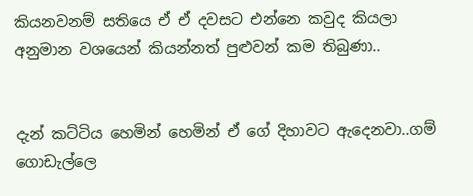කියනවනම් සතියෙ ඒ ඒ දවසට එන්නෙ කවුද කියලා අනුමාන වශයෙන් කියන්නත් පුළුවන් කම තිබුණා..


දැන් කට්ටිය හෙමින් හෙමින් ඒ ගේ දිහාවට ඇදෙනවා..ගම් ගොඩැල්ලෙ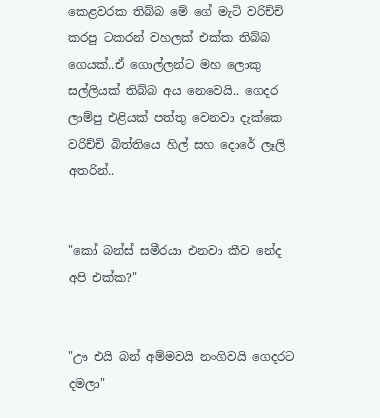කෙළවරක තිබ්බ මේ ගේ මැටි වරිච්චි කරපු ටකරන් වහලක් එක්ක තිබ්බ ගෙයක්..ඒ ගොල්ලන්ට මහ ලොකු සල්ලියක් තිබ්බ අය නෙවෙයි.. ගෙදර ලාම්පු එළියක් පත්තු වෙනවා දැක්කෙ වරිච්චි බිත්තියෙ හිල් සහ දොරේ ලෑලි අතරින්..


"කෝ බන්ස් සමීරයා එනවා කීව නේද අපි එක්ක?"


"ඌ එයි බන් අම්මවයි නංගිවයි ගෙදරට දමලා"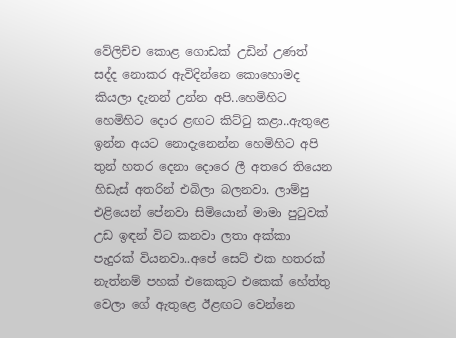වේලිච්ච කොළ ගොඩක් උඩින් උණත් සද්ද නොකර ඇවිදින්නෙ කොහොමද කියලා දැනන් උන්න අපි..හෙමිහිට හෙමිහිට දොර ළඟට කිට්ටු කළා..ඇතුළෙ ඉන්න අයට නොදැනෙන්න හෙමිහිට අපි තුන් හතර දෙනා දොරෙ ලී අතරෙ තියෙන හිඩැස් අතරින් එබිලා බලනවා. ලාම්පු එළියෙන් පේනවා සිමියොන් මාමා පුටුවක් උඩ ඉඳන් විට කනවා ලතා අක්කා පැදුරක් වියනවා..අපේ සෙට් එක හතරක් නැත්නම් පහක් එකෙකුට එකෙක් හේත්තු වෙලා ගේ ඇතුළෙ ඊළඟට වෙන්නෙ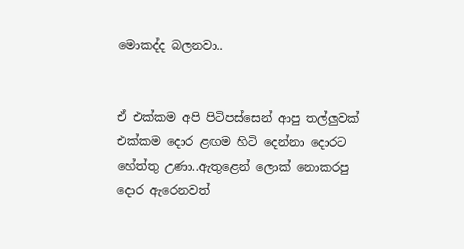මොකද්ද බලනවා..


ඒ එක්කම අපි පිටිපස්සෙන් ආපු තල්ලුවක් එක්කම දොර ළඟම හිටි දෙන්නා දොරට හේත්තු උණා..ඇතුළෙන් ලොක් නොකරපු දොර ඇරෙනවත්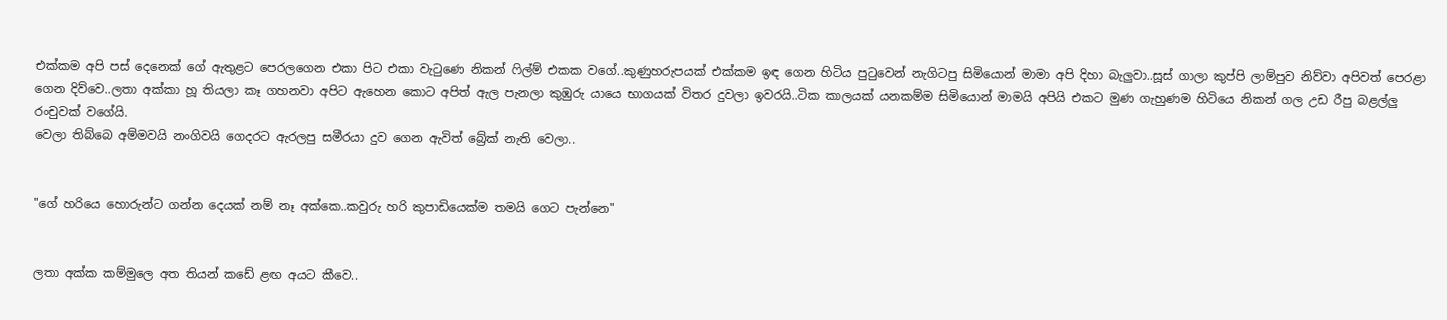එක්කම අපි පස් දෙනෙක් ගේ ඇතුළට පෙරලගෙන එකා පිට එකා වැටුණෙ නිකන් ෆිල්ම් එකක වගේ..කුණුහරුපයක් එක්කම ඉඳ ගෙන හිටිය පුටුවෙන් නැගිටපු සිමියොන් මාමා අපි දිහා බැලුවා..සූස් ගාලා කුප්පි ලාම්පුව නිව්වා අපිවත් පෙරළා ගෙන දිව්වෙ..ලතා අක්කා හූ තියලා කෑ ගහනවා අපිට ඇහෙන කොට අපිත් ඇල පැනලා කුඹුරු යායෙ භාගයක් විතර දුවලා ඉවරයි..ටික කාලයක් යනකම්ම සිමියොන් මාමයි අපියි එකට මුණ ගැහුණම හිටියෙ නිකන් ගල උඩ රීපු බළල්ලු රංචුවක් වගේයි.
වෙලා තිබ්බෙ අම්මවයි නංගිවයි ගෙදරට ඇරලපු සමීරයා දුව ගෙන ඇවිත් බ්‍රේක් නැති වෙලා..


"ගේ හරියෙ හොරුන්ට ගන්න දෙයක් නම් නෑ අක්කෙ..කවුරු හරි කුපාඩියෙක්ම තමයි ගෙට පැන්නෙ"


ලතා අක්ක කම්මුලෙ අත තියන් කඩේ ළඟ අයට කීවෙ..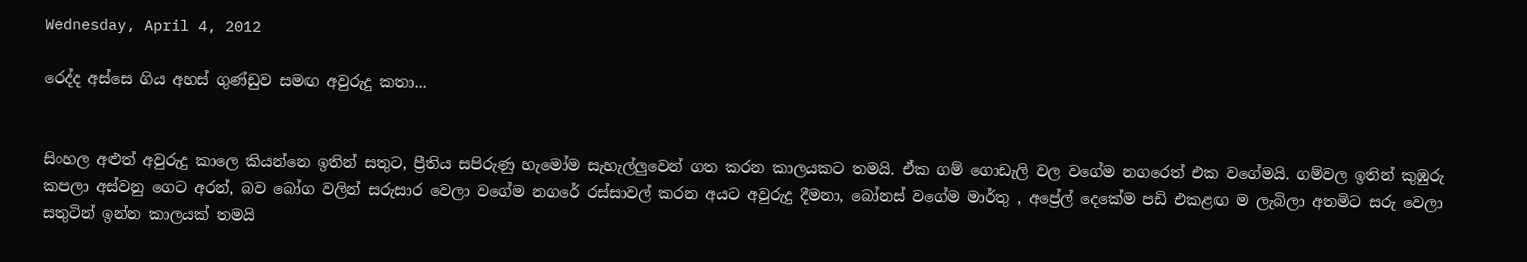Wednesday, April 4, 2012

රෙද්ද අස්සෙ ගිය අහස් ගුණ්ඩුව සමඟ අවුරුදු කතා...


සිංහල අළුත් අවුරුදු කාලෙ කියන්නෙ ඉතින් සතුට, ප්‍රීතිය සපිරුණු හැමෝම සැහැල්ලුවෙන් ගත කරන කාලයකට තමයි. ඒක ගම් ගොඩැලි වල වගේම නගරෙත් එක වගේමයි. ගම්වල ඉතින් කුඹුරු කපලා අස්වනු ගෙට අරන්, බව බෝග වලින් සරුසාර වෙලා වගේම නගරේ රස්සාවල් කරන අයට අවුරුදු දීමනා, බෝනස් වගේම මාර්තු , අප්‍රේල් දෙකේම පඩි එකළඟ ම ලැබිලා අතමිට සරු වෙලා සතුටින් ඉන්න කාලයක් තමයි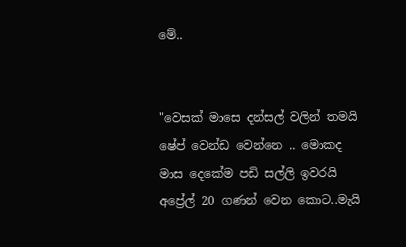මේ..


"වෙසක් මාසෙ දන්සල් වලින් තමයි ෂේප් වෙන්ඩ වෙන්නෙ .. මොකද මාස දෙකේම පඩි සල්ලි ඉවරයි අප්‍රේල් 20 ගණන් වෙන කොට..මැයි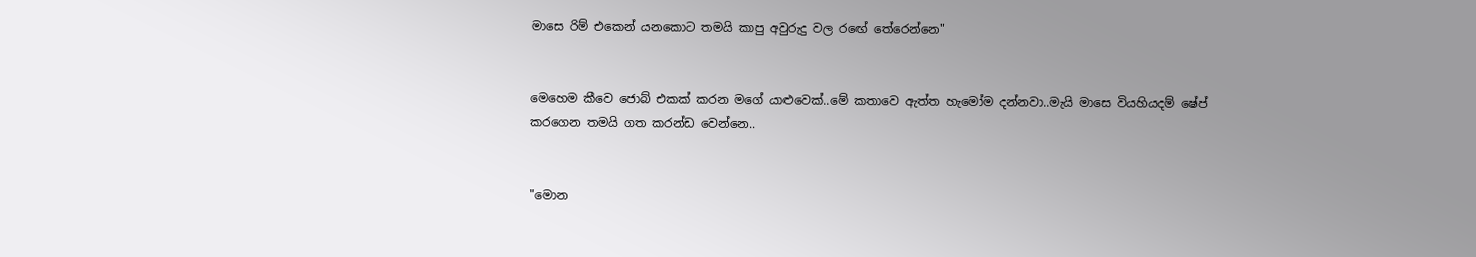මාසෙ රිම් එකෙන් යනකොට තමයි කාපු අවුරුදු වල රඟේ තේරෙන්නෙ"


මෙහෙම කීවෙ ජොබ් එකක් කරන මගේ යාළුවෙක්..මේ කතාවෙ ඇත්ත හැමෝම දන්නවා..මැයි මාසෙ වියහියදම් ෂේප් කරගෙන තමයි ගත කරන්ඩ වෙන්නෙ..


"මොන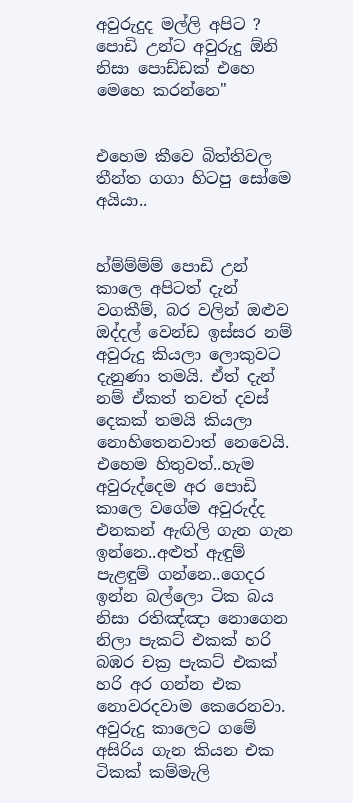අවුරුදුද මල්ලි අපිට ? පොඩි උන්ට අවුරුදු ඕනි නිසා පොඩ්ඩක් එහෙ මෙහෙ කරන්නෙ"


එහෙම කීවෙ බිත්තිවල තීන්ත ගගා හිටපු සෝමෙ අයියා..


හ්ම්ම්ම්ම් පොඩි උන් කාලෙ අපිටත් දැන් වගකීම්, බර වලින් ඔළුව ඔද්දල් වෙන්ඩ ඉස්සර නම් අවුරුදු කියලා ලොකුවට දැනුණා තමයි. ඒත් දැන් නම් ඒකත් තවත් දවස් දෙකක් තමයි කියලා නොහිතෙනවාත් නෙවෙයි. එහෙම හිතුවත්..හැම අවුරුද්දෙම අර පොඩි කාලෙ වගේම අවුරුද්ද එනකන් ඇඟිලි ගැන ගැන ඉන්නෙ..අළුත් ඇඳුම් පැළඳුම් ගන්නෙ..ගෙදර ඉන්න බල්ලො ටික බය නිසා රතිඤ්ඤා නොගෙන නිලා පැකට් එකක් හරි බඹර චක්‍ර පැකට් එකක් හරි අර ගන්න එක නොවරදවාම කෙරෙනවා. අවුරුදු කාලෙට ගමේ අසිරිය ගැන කියන එක ටිකක් කම්මැලි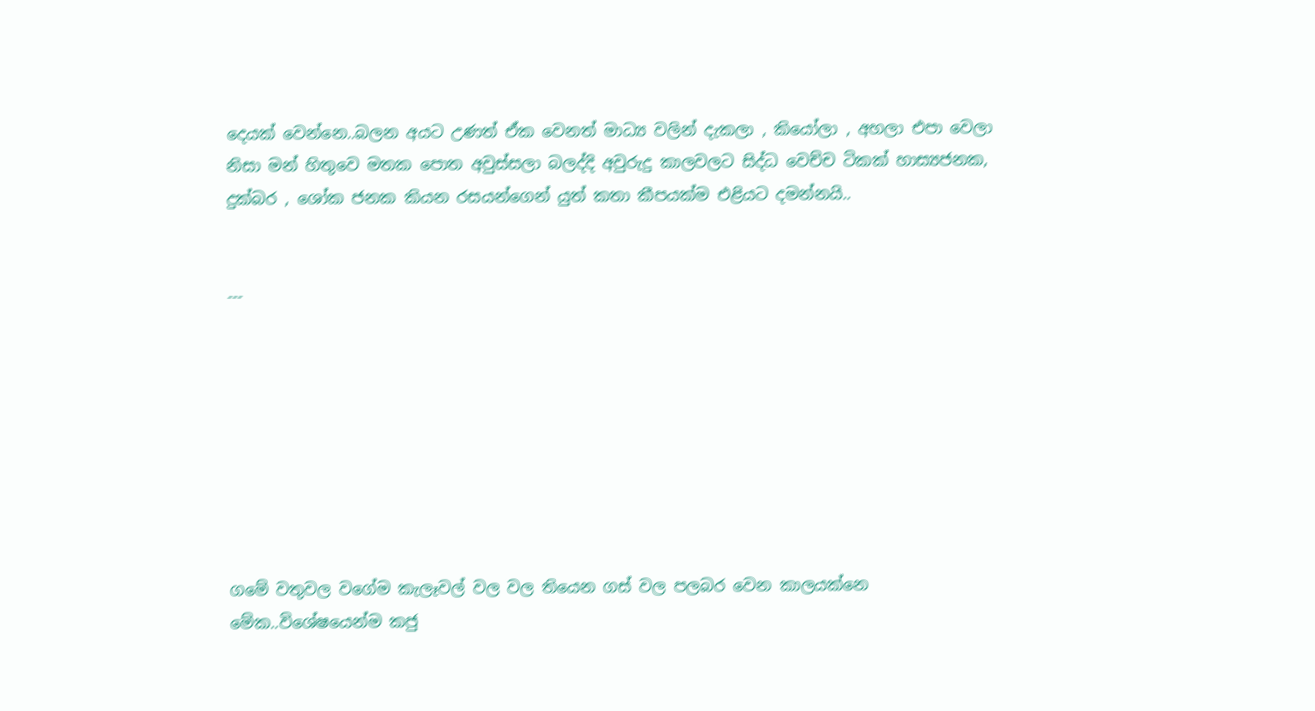දෙයක් වෙන්නෙ..බලන අයට උණත් ඒක වෙනත් මාධ්‍ය වලින් දැකලා , කියෝලා , අහලා එපා වෙලා නිසා මන් හිතුවෙ මතක පොත අවුස්සලා බලද්දි අවුරුදු කාලවලට සිද්ධ වෙච්ච ටිකක් හාස්‍යජනක, දුක්බර , ශෝක ජනක කියන රසයන්ගෙන් යුත් කතා කීපයක්ම එළියට දමන්නයි..


---








ගමේ වතුවල වගේම කැලෑවල් වල වල තියෙන ගස් වල පලබර වෙන කාලයක්නෙ මේක..විශේෂයෙන්ම කජු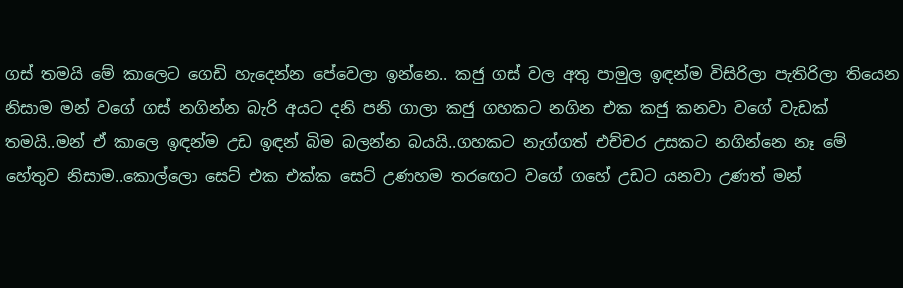ගස් තමයි මේ කාලෙට ගෙඩි හැදෙන්න පේවෙලා ඉන්නෙ.. කජු ගස් වල අතු පාමුල ඉඳන්ම විසිරිලා පැතිරිලා තියෙන නිසාම මන් වගේ ගස් නගින්න බැරි අයට දනි පනි ගාලා කජු ගහකට නගින එක කජු කනවා වගේ වැඩක් තමයි..මන් ඒ කාලෙ ඉඳන්ම උඩ ඉඳන් බිම බලන්න බයයි..ගහකට නැග්ගත් එච්චර උසකට නගින්නෙ නෑ මේ හේතුව නිසාම..කොල්ලො සෙට් එක එක්ක සෙට් උණහම තරඟෙට වගේ ගහේ උඩට යනවා උණත් මන්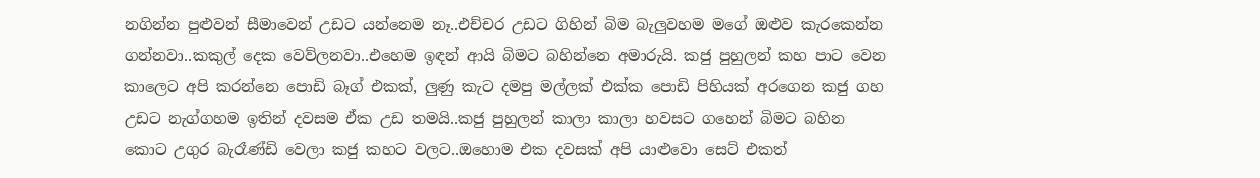නගින්න පුළුවන් සීමාවෙන් උඩට යන්නෙම නෑ..එච්චර උඩට ගිහින් බිම බැලුවහම මගේ ඔළුව කැරකෙන්න ගන්නවා..කකුල් දෙක වෙව්ලනවා..එහෙම ඉඳන් ආයි බිමට බහින්නෙ අමාරුයි. කජු පුහුලන් කහ පාට වෙන කාලෙට අපි කරන්නෙ පොඩි බෑග් එකක්, ලුණු කැට දමපු මල්ලක් එක්ක පොඩි පිහියක් අරගෙන කජු ගහ උඩට නැග්ගහම ඉතින් දවසම ඒක උඩ තමයි..කජු පුහුලන් කාලා කාලා හවසට ගහෙන් බිමට බහින කොට උගුර බැරෑණ්ඩි වෙලා කජු කහට වලට..ඔහොම එක දවසක් අපි යාළුවො සෙට් එකත්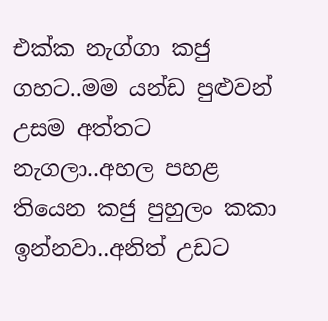එක්ක නැග්ගා කජු ගහට..මම යන්ඩ පුළුවන් උසම අත්තට නැගලා..අහල පහළ තියෙන කජු පුහුලං කකා ඉන්නවා..අනිත් උඩට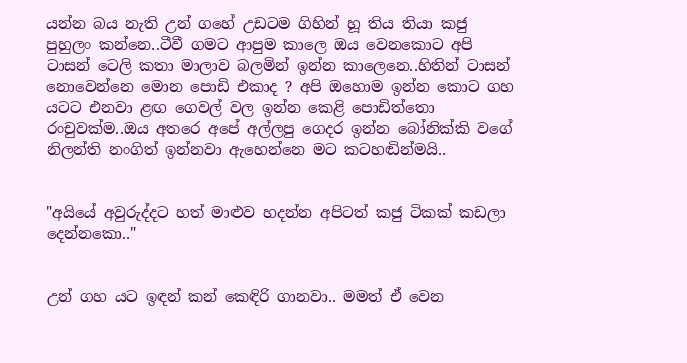යන්න බය නැති උන් ගහේ උඩටම ගිහින් හූ තිය තියා කජු පුහුලං කන්නෙ..ටීවී ගමට ආපුම කාලෙ ඔය වෙනකොට අපි ටාසන් ටෙලි කතා මාලාව බලමින් ඉන්න කාලෙනෙ..හිතින් ටාසන් නොවෙන්නෙ මොන පොඩි එකාද ? අපි ඔහොම ඉන්න කොට ගහ යටට එනවා ළඟ ගෙවල් වල ඉන්න කෙළි පොඩිත්තො රංචුවක්ම..ඔය අතරෙ අපේ අල්ලපු ගෙදර ඉන්න බෝනික්කි වගේ නිලන්ති නංගිත් ඉන්නවා ඇහෙන්නෙ මට කටහඬින්මයි..


"අයියේ අවුරුද්දට හත් මාළුව හදන්න අපිටත් කජු ටිකක් කඩලා දෙන්නකො.."


උන් ගහ යට ඉඳන් කන් කෙඳිරි ගානවා.. මමත් ඒ වෙන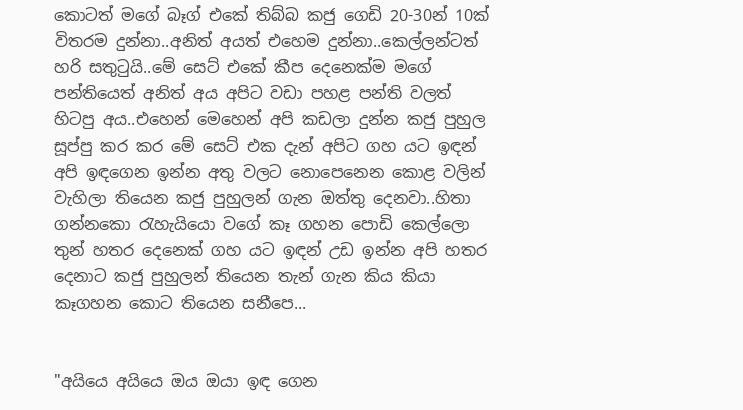කොටත් මගේ බෑග් එකේ තිබ්බ කජු ගෙඩි 20-30න් 10ක් විතරම දුන්නා..අනිත් අයත් එහෙම දුන්නා..කෙල්ලන්ටත් හරි සතුටුයි..මේ සෙට් එකේ කීප දෙනෙක්ම මගේ පන්තියෙත් අනිත් අය අපිට වඩා පහළ පන්ති වලත් හිටපු අය..එහෙන් මෙහෙන් අපි කඩලා දුන්න කජු පුහුල සූප්පු කර කර මේ සෙට් එක දැන් අපිට ගහ යට ඉඳන් අපි ඉඳගෙන ඉන්න අතු වලට නොපෙනෙන කොළ වලින් වැහිලා තියෙන කජු පුහුලන් ගැන ඔත්තු දෙනවා..හිතා ගන්නකො රැහැයියො වගේ කෑ ගහන පොඩි කෙල්ලො තුන් හතර දෙනෙක් ගහ යට ඉඳන් උඩ ඉන්න අපි හතර දෙනාට කජු පුහුලන් තියෙන තැන් ගැන කිය කියා කෑගහන කොට තියෙන සනීපෙ...


"අයියෙ අයියෙ ඔය ඔයා ඉඳ ගෙන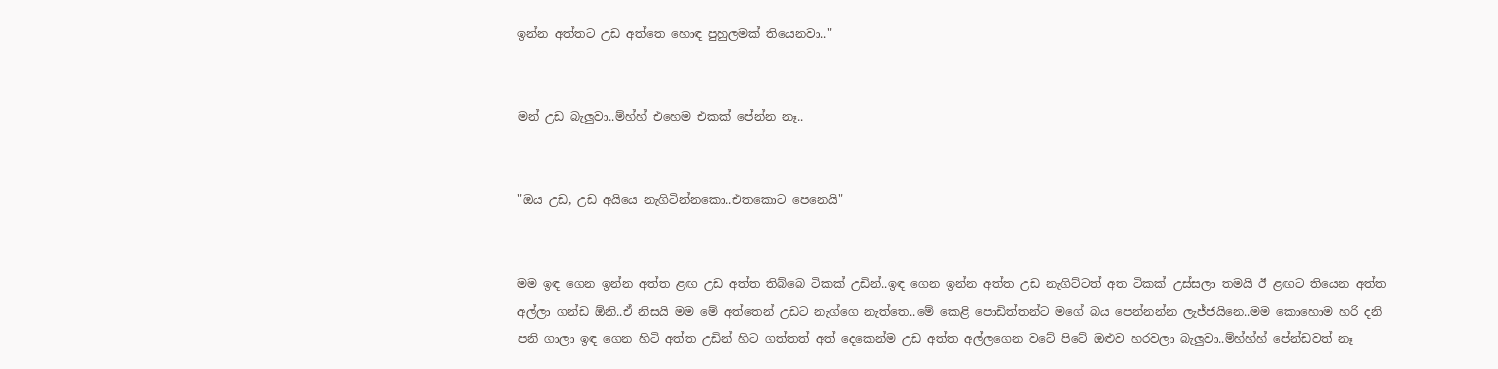ඉන්න අත්තට උඩ අත්තෙ හොඳ පුහුලමක් තියෙනවා.."


මන් උඩ බැලුවා..ම්හ්හ් එහෙම එකක් පේන්න නෑ..


"ඔය උඩ, උඩ අයියෙ නැගිටින්නකො..එතකොට පෙනෙයි"


මම ඉඳ ගෙන ඉන්න අත්ත ළඟ උඩ අත්ත තිබ්බෙ ටිකක් උඩින්..ඉඳ ගෙන ඉන්න අත්ත උඩ නැගිට්ටත් අත ටිකක් උස්සලා තමයි ඊ ළඟට තියෙන අත්ත අල්ලා ගන්ඩ ඕනි..ඒ නිසයි මම මේ අත්තෙන් උඩට නැග්ගෙ නැත්තෙ..මේ කෙළි පොඩිත්තන්ට මගේ බය පෙන්නන්න ලැජ්ජයිනෙ..මම කොහොම හරි දනි පනි ගාලා ඉඳ ගෙන හිටි අත්ත උඩින් හිට ගත්තත් අත් දෙකෙන්ම උඩ අත්ත අල්ලගෙන වටේ පිටේ ඔළුව හරවලා බැලුවා..ම්හ්හ්හ් පේන්ඩවත් නෑ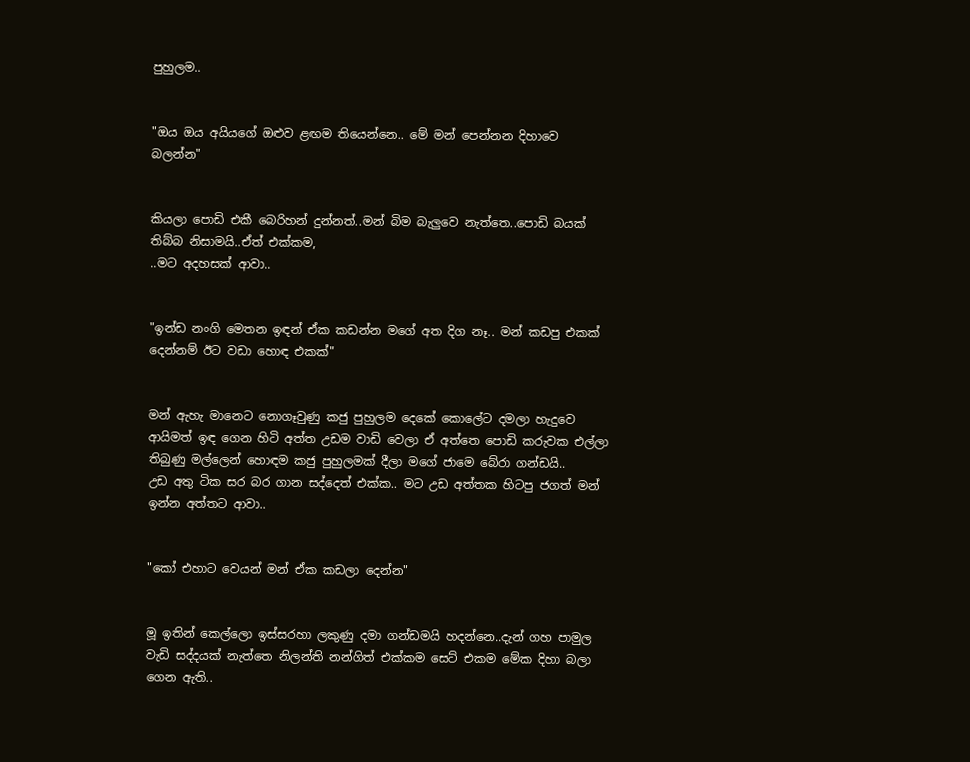පුහුලම..


"ඔය ඔය අයියගේ ඔළුව ළඟම තියෙන්නෙ.. මේ මන් පෙන්නන දිහාවෙ බලන්න"


කියලා පොඩි එකී බෙරිහන් දුන්නත්..මන් බිම බැලුවෙ නැත්තෙ..පොඩි බයක් තිබ්බ නිසාමයි..ඒත් එක්කම,
..මට අදහසක් ආවා..


"ඉන්ඩ නංගි මෙතන ඉඳන් ඒක කඩන්න මගේ අත දිග නෑ.. මන් කඩපු එකක් දෙන්නම් ඊට වඩා හොඳ එකක්"


මන් ඇහැ මානෙට නොගෑවුණු කජු පුහුලම දෙකේ කොලේට දමලා හැදුවෙ ආයිමත් ඉඳ ගෙන හිටි අත්ත උඩම වාඩි වෙලා ඒ අත්තෙ පොඩි කරුවක එල්ලා තිබුණු මල්ලෙන් හොඳම කජු පුහුලමක් දීලා මගේ ජාමෙ බේරා ගන්ඩයි..
උඩ අතු ටික සර බර ගාන සද්දෙත් එක්ක.. මට උඩ අත්තක හිටපු ජගත් මන් ඉන්න අත්තට ආවා..


"කෝ එහාට වෙයන් මන් ඒක කඩලා දෙන්න"


මූ ඉතින් කෙල්ලො ඉස්සරහා ලකුණු දමා ගන්ඩමයි හදන්නෙ..දැන් ගහ පාමුල වැඩි සද්දයක් නැත්තෙ නිලන්ති නන්ගිත් එක්කම සෙට් එකම මේක දිහා බලා ගෙන ඇති..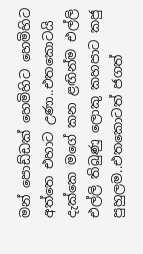මන් පොඩ්ඩක් හෙමිහිට හෙමිහිට අත්තෙ එහාට උණා..එතකොටයි දැක්කෙ මගේ කන ළඟින්ම එල්ලි එල්ලි තිබුණු ලොකු කහපාට කජු පුහුලම..එතකොටත් ජගත්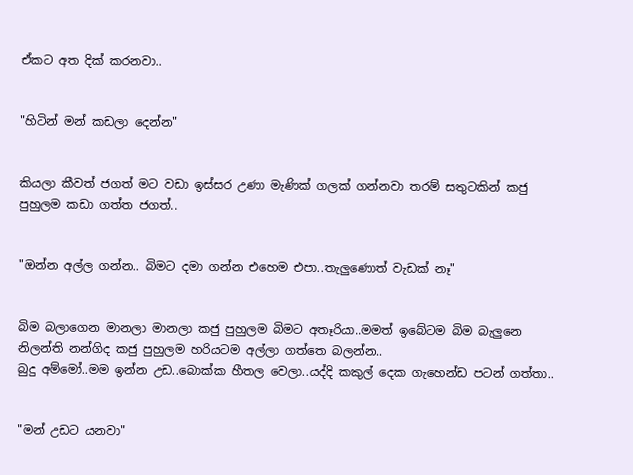ඒකට අත දික් කරනවා..


"හිටින් මන් කඩලා දෙන්න"


කියලා කීවත් ජගත් මට වඩා ඉස්සර උණා මැණික් ගලක් ගන්නවා තරම් සතුටකින් කජු පුහුලම කඩා ගත්ත ජගත්..


"ඔන්න අල්ල ගන්න.. බිමට දමා ගන්න එහෙම එපා..තැලුණොත් වැඩක් නෑ"


බිම බලාගෙන මානලා මානලා කජු පුහුලම බිමට අතෑරියා..මමත් ඉබේටම බිම බැලුනෙ නිලන්ති නන්ගිද කජු පුහුලම හරියටම අල්ලා ගත්තෙ බලන්න..
බුදු අම්මෝ..මම ඉන්න උඩ..බොක්ක හීතල වෙලා..යද්දි කකුල් දෙක ගැහෙන්ඩ පටන් ගත්තා..


"මන් උඩට යනවා"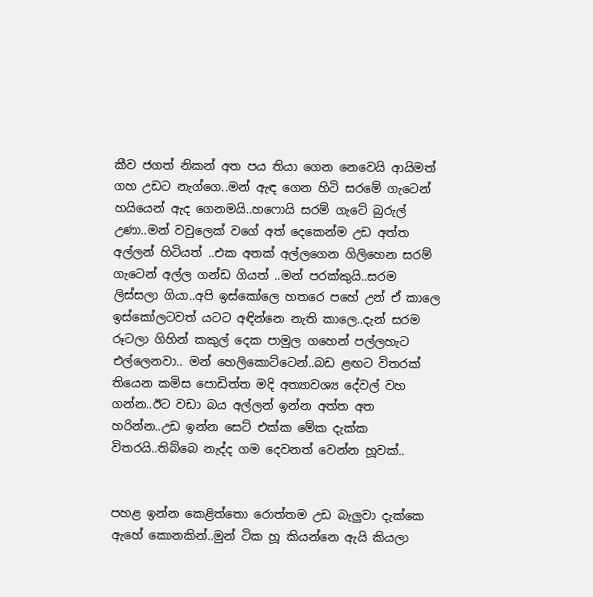කීව ජගත් නිකන් අත පය තියා ගෙන නෙවෙයි ආයිමත් ගහ උඩට නැග්ගෙ..මන් ඇඳ ගෙන හිටි සරමේ ගැටෙන් හයියෙන් ඇද ගෙනමයි..හෆොයි සරම් ගැටේ බුරුල් උණා..මන් වවුලෙක් වගේ අත් දෙකෙන්ම උඩ අත්ත අල්ලන් හිටියත් ..එක අතක් අල්ලගෙන ගිලිහෙන සරම් ගැටෙන් අල්ල ගන්ඩ ගියත් ..මන් පරක්කුයි..සරම ලිස්සලා ගියා..අපි ඉස්කෝලෙ හතරෙ පහේ උන් ඒ කාලෙ ඉස්කෝලටවත් යටට අඳින්නෙ නැති කාලෙ..දැන් සරම රූටලා ගිහින් කකුල් දෙක පාමුල ගහෙන් පල්ලහැට එල්ලෙනවා.. මන් හෙලිකොට්ටෙන්..බඩ ළඟට විතරක් තියෙන කමිස පොඩිත්ත මදි අත්‍යාවශ්‍ය දේවල් වහ ගන්න..ඊට වඩා බය අල්ලන් ඉන්න අත්ත අත හරින්න..උඩ ඉන්න සෙට් එක්ක මේක දැක්ක විතරයි..තිබ්බෙ නැද්ද ගම දෙවනත් වෙන්න හූවක්..


පහළ ඉන්න කෙළිත්තො රොත්තම උඩ බැලුවා දැක්කෙ ඇහේ කොනකින්..මුන් ටික හූ කියන්නෙ ඇයි කියලා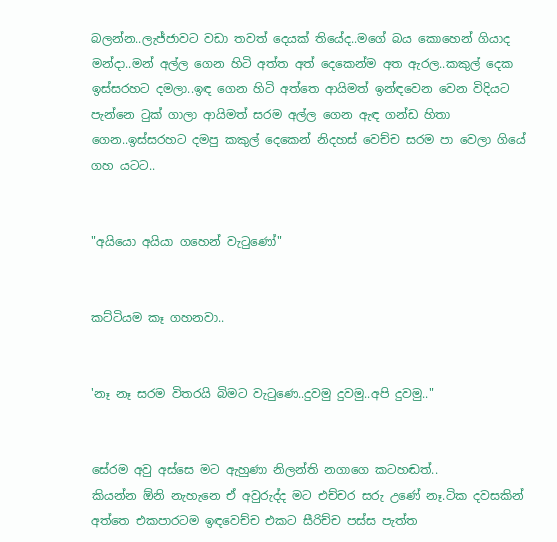බලන්න..ලැජ්ජාවට වඩා තවත් දෙයක් තියේද..මගේ බය කොහෙන් ගියාද මන්දා..මන් අල්ල ගෙන හිටි අත්ත අත් දෙකෙන්ම අත ඇරල..කකුල් දෙක ඉස්සරහට දමලා..ඉඳ ගෙන හිටි අත්තෙ ආයිමත් ඉන්ඳවෙන වෙන විදියට පැන්නෙ ටුක් ගාලා ආයිමත් සරම අල්ල ගෙන ඇඳ ගන්ඩ හිතා ගෙන..ඉස්සරහට දමපු කකුල් දෙකෙන් නිදහස් වෙච්ච සරම පා වෙලා ගියේ ගහ යටට..


"අයියො අයියා ගහෙන් වැටුණෝ"


කට්ටියම කෑ ගහනවා..


'නෑ නෑ සරම විතරයි බිමට වැටුණෙ..දුවමු දුවමු..අපි දුවමු.."


සේරම අවු අස්සෙ මට ඇහුණා නිලන්ති නගාගෙ කටහඬත්..
කියන්න ඕනි නැහැනෙ ඒ අවුරුද්ද මට එච්චර සරු උණේ නෑ.ටික දවසකින් අත්තෙ එකපාරටම ඉඳවෙච්ච එකට සීරිච්ච පස්ස පැත්ත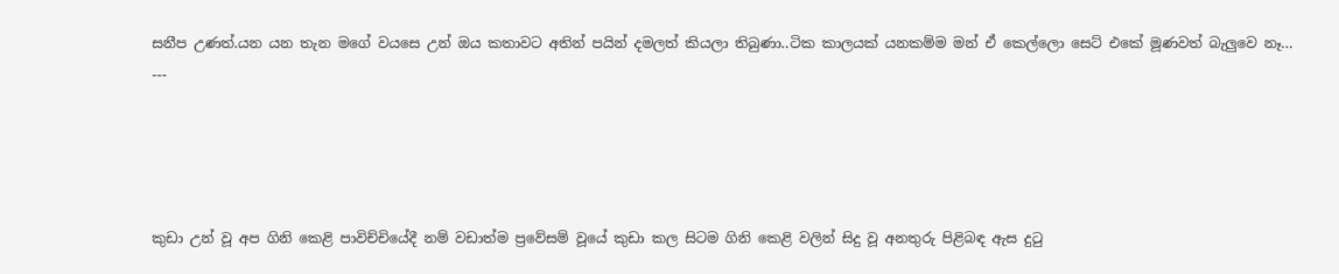සනීප උණත්.යන යන තැන මගේ වයසෙ උන් ඔය කතාවට අතින් පයින් දමලත් කියලා තිබුණා..ටික කාලයක් යනකම්ම මන් ඒ කෙල්ලො සෙට් එකේ මූණවත් බැලුවෙ නෑ...
---




කුඩා උන් වූ අප ගිනි කෙළි පාවිච්චියේදී නම් වඩාත්ම ප්‍රවේසම් වූයේ කුඩා කල සිටම ගිනි කෙළි වලින් සිදු වූ අනතුරු පිළිබඳ ඇස දුටු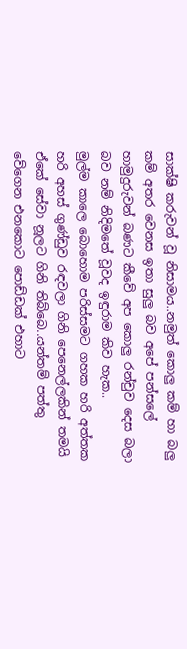සාක්ෂි කරුවන් වූ නිසාමය..නමුත් කොලු කම් හා බලු කම් අතර වෙනස ඉතා සුලු බව අපේ පන්සලේ හාමුදුරුවන් බණට කීවේ අප කොලු රන්චුව දෙස බලා බව නම් නිදිමතේ වූවද ඉඳුරාම කිව හැක..
මුල්ම කාලෙ බොහොම පරිස්සමට ගහක හරි අත්තක හරි අහස් ගුණ්ඩුව රඳවලා ගිනි පෙනෙල්ලකින් තමයි ඒකේ සේවා නූලට ගිනි තිබ්බෙ..යන්තම් පත්තු වේගෙන එනකොට පොඩ්ඩක් එහාට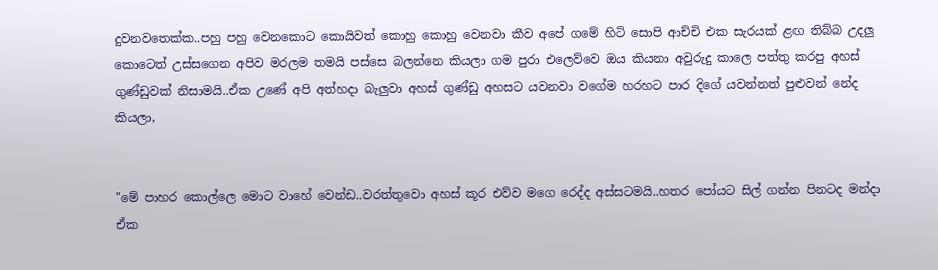දුවනවතෙක්ක..පහු පහු වෙනකොට කොයිවත් කොහු කොහු වෙනවා කීව අපේ ගමේ හිටි සොපි ආච්චි එක සැරයක් ළඟ තිබ්බ උදලු කොටෙත් උස්සගෙන අපිව මරලම තමයි පස්සෙ බලන්නෙ කියලා ගම පුරා එලෙව්වෙ ඔය කියනා අවුරුදු කාලෙ පත්තු කරපු අහස් ගුණ්ඩුවක් නිසාමයි..ඒක උණේ අපි අත්හදා බැලුවා අහස් ගුණ්ඩු අහසට යවනවා වගේම හරහට පාර දිගේ යවන්නත් පුළුවන් නේද කියලා,


"මේ පාහර කොල්ලෙ මොට වාහේ වෙන්ඩ..වරත්තුවො අහස් කූර එව්ව මගෙ රෙද්ද අස්සටමයි..හතර පෝයට සිල් ගන්න පිනටද මන්දා ඒක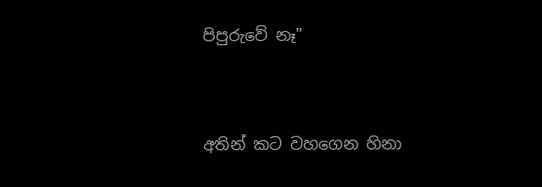පිපුරුවේ නෑ"


අතින් කට වහගෙන හිනා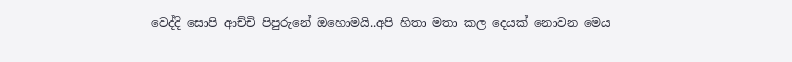වෙද්දි සොපි ආච්චි පිපුරුනේ ඔහොමයි..අපි හිතා මතා කල දෙයක් නොවන මෙය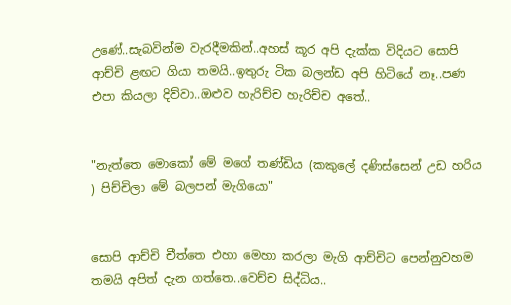උණේ..සැබවින්ම වැරදීමකින්..අහස් කූර අපි දැක්ක විදියට සොපි ආච්චි ළඟට ගියා තමයි..ඉතුරු ටික බලන්ඩ අපි හිටියේ නෑ..පණ එපා කියලා දිව්වා..ඔළුව හැරිච්ච හැරිච්ච අතේ..


"නැත්තෙ මොකෝ මේ මගේ තණ්ඩිය (කකුලේ දණිස්සෙන් උඩ හරිය ) පිච්චිලා මේ බලපන් මැගියො"


සොපි ආච්චි චීත්තෙ එහා මෙහා කරලා මැගි ආච්චිට පෙන්නුවහම තමයි අපිත් දැන ගත්තෙ..වෙච්ච සිද්ධිය..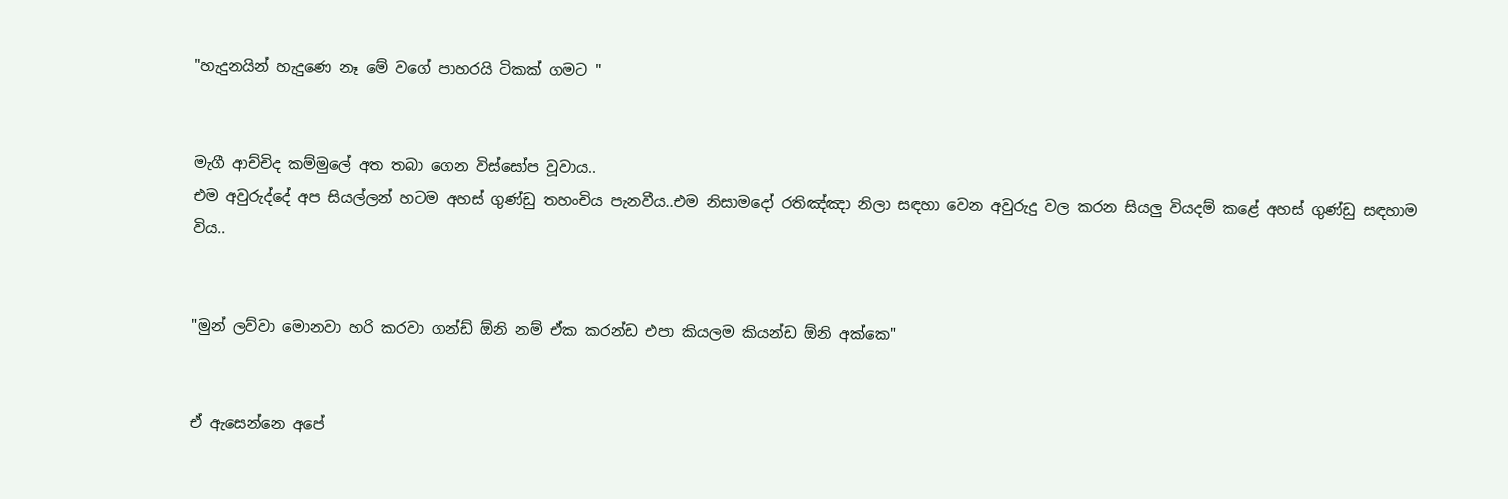"හැදුනයින් හැදුණෙ නෑ මේ වගේ පාහරයි ටිකක් ගමට "


මැගී ආච්චිද කම්මුලේ අත තබා ගෙන විස්සෝප වූවාය..
එම අවුරුද්දේ අප සියල්ලන් හටම අහස් ගුණ්ඩු තහංචිය පැනවීය..එම නිසාමදෝ රතිඤ්ඤා නිලා සඳහා වෙන අවුරුදු වල කරන සියලු වියදම් කළේ අහස් ගුණ්ඩු සඳහාම විය..


"මුන් ලව්වා මොනවා හරි කරවා ගන්ඩ් ඕනි නම් ඒක කරන්ඩ එපා කියලම කියන්ඩ ඕනි අක්කෙ"


ඒ ඇසෙන්නෙ අපේ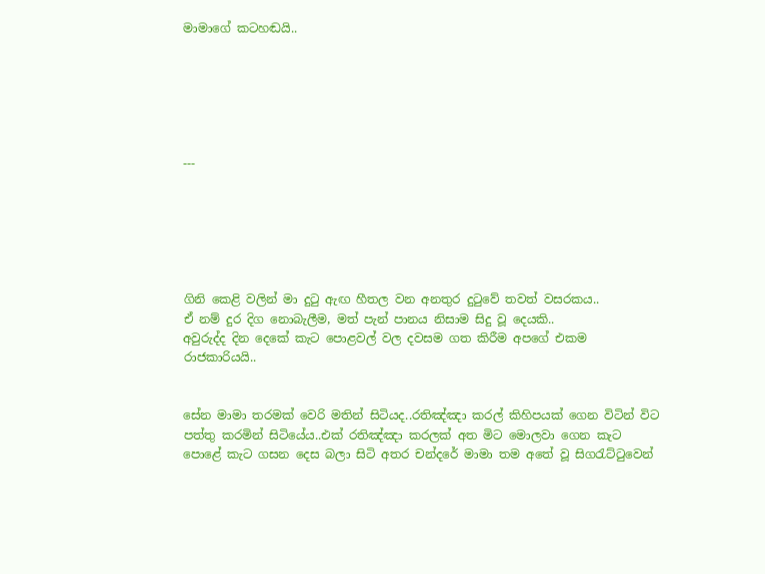මාමාගේ කටහඬයි..






---






ගිනි කෙළි වලින් මා දුටු ඇඟ හීතල වන අනතුර දුටුවේ තවත් වසරකය..
ඒ නම් දුර දිග නොබැලීම, මත් පැන් පානය නිසාම සිදු වූ දෙයකි..
අවුරුද්ද දින දෙකේ කැට පොළවල් වල දවසම ගත කිරීම අපගේ එකම රාජකාරියයි..


සේන මාමා තරමක් වෙරි මතින් සිටියද..රතිඤ්ඤා කරල් කිහිපයක් ගෙන විටින් විට පත්තු කරමින් සිටියේය..එක් රතිඤ්ඤා කරලක් අත මිට මොලවා ගෙන කැට පොළේ කැට ගසන දෙස බලා සිටි අතර චන්දරේ මාමා තම අතේ වූ සිගරැට්ටුවෙන්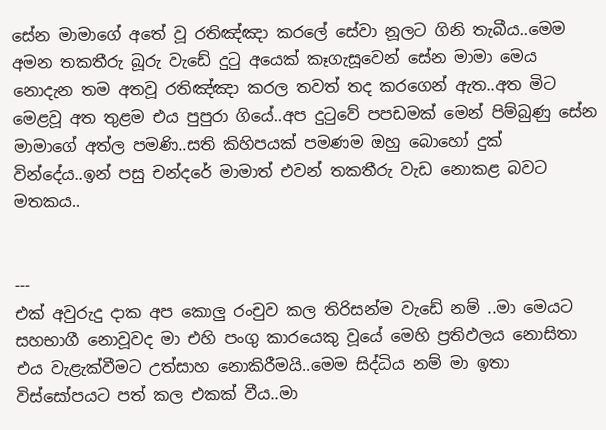සේන මාමාගේ අතේ වූ රතිඤ්ඤා කරලේ සේවා නූලට ගිනි තැබීය..මෙම අමන තකතීරු බූරු වැඩේ දුටු අයෙක් කෑගැසූවෙන් සේන මාමා මෙය නොදැන තම අතවූ රතිඤ්ඤා කරල තවත් තද කරගෙන් ඇත..අත මිට මෙළවූ අත තුළම එය පුපුරා ගියේ..අප දුටුවේ පපඩමක් මෙන් පිම්බුණු සේන මාමාගේ අත්ල පමණි..සති කිහිපයක් පමණම ඔහු බොහෝ දුක් වින්දේය..ඉන් පසු චන්දරේ මාමාත් එවන් තකතීරු වැඩ නොකළ බවට මතකය..


---
එක් අවුරුදු දාක අප කොලු රංචුව කල තිරිසන්ම වැඩේ නම් ..මා මෙයට සහභාගී නොවූවද මා එහි පංගු කාරයෙකු වූයේ මෙහි ප්‍රතිඵලය නොසිතා එය වැළැක්වීමට උත්සාහ නොකිරීමයි..මෙම සිද්ධිය නම් මා ඉතා විස්සෝපයට පත් කල එකක් වීය..මා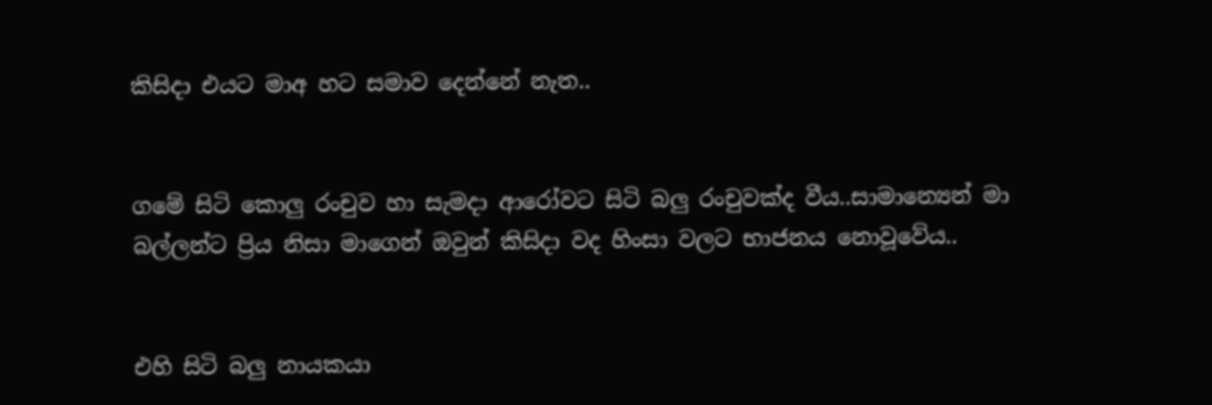කිසිදා එයට මාඅ හට සමාව දෙන්නේ නැත..


ගමේ සිටි කොලු රංචුව හා සැමදා ආරෝවට සිටි බලු රංචුවක්ද වීය..සාමාන්‍යෙන් මා බල්ලන්ට ප්‍රිය නිසා මාගෙන් ඔවුන් කිසිදා වද හිංසා වලට භාජනය නොවූවේය..


එහි සිටි බලු නායකයා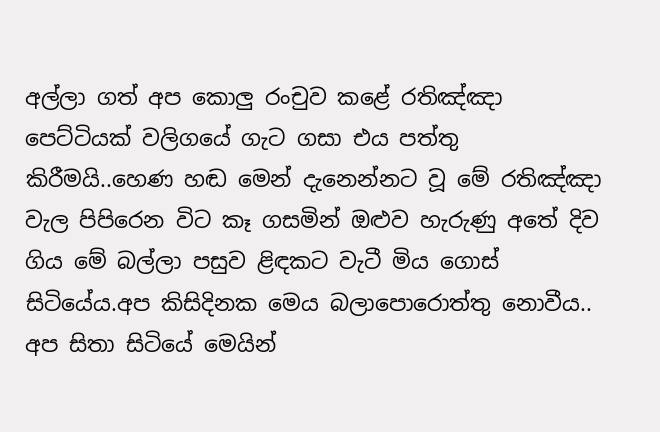අල්ලා ගත් අප කොලු රංචුව කළේ රතිඤ්ඤා පෙට්ටියක් වලිගයේ ගැට ගසා එය පත්තු කිරීමයි..හෙණ හඬ මෙන් දැනෙන්නට වූ මේ රතිඤ්ඤා වැල පිපිරෙන විට කෑ ගසමින් ඔළුව හැරුණු අතේ දිව ගිය මේ බල්ලා පසුව ළිඳකට වැටී මිය ගොස් සිටියේය.අප කිසිදිනක මෙය බලාපොරොත්තු නොවීය.. අප සිතා සිටියේ මෙයින්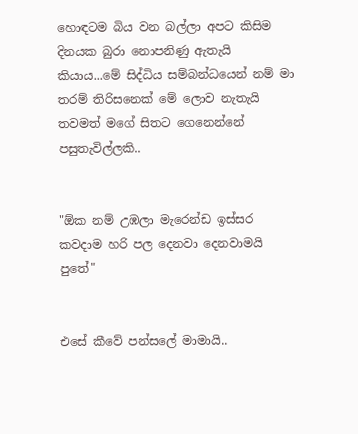හොඳටම බිය වන බල්ලා අපට කිසිම දිනයක බුරා නොපනිණු ඇතැයි කියාය...මේ සිද්ධිය සම්බන්ධයෙන් නම් මා තරම් තිරිසනෙක් මේ ලොව නැතැයි තවමත් මගේ සිතට ගෙනෙන්නේ පසුතැවිල්ලකි..


"ඕක නම් උඹලා මැරෙන්ඩ ඉස්සර කවදාම හරි පල දෙනවා දෙනවාමයි පුතේ"


එසේ කීවේ පන්සලේ මාමායි..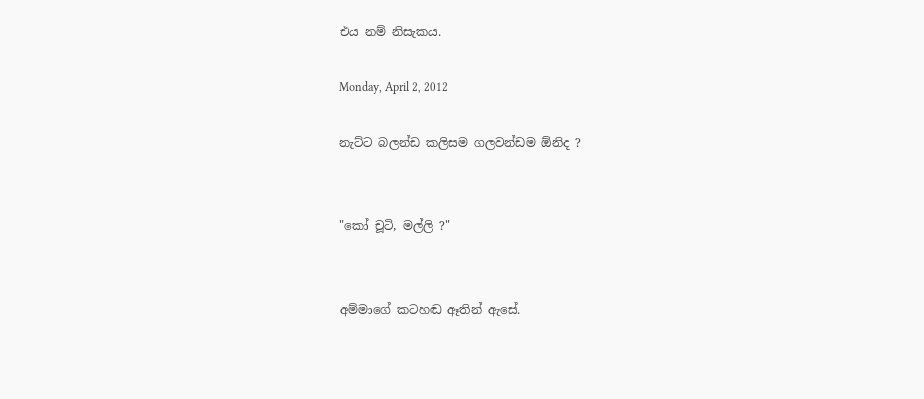එය නම් නිසැකය.

Monday, April 2, 2012

නැට්ට බලන්ඩ කලිසම ගලවන්ඩම ඕනිද ?


"කෝ චූටි, මල්ලි ?"


අම්මාගේ කටහඬ ඈතින් ඇසේ.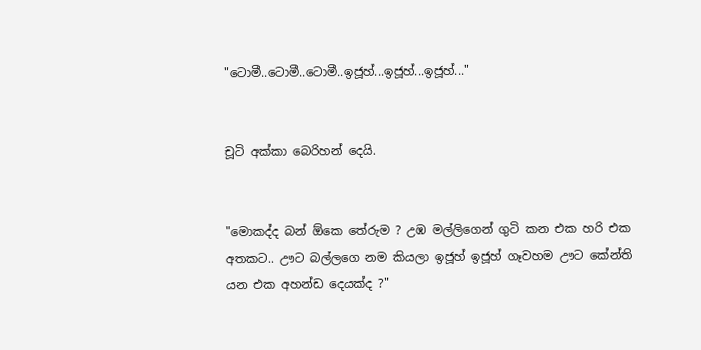"ටොමී..ටොමී..ටොමී..ඉජූහ්...ඉජූහ්...ඉජූහ්..."


චූටි අක්කා බෙරිහන් දෙයි.


"මොකද්ද බන් ඕකෙ තේරුම ? උඹ මල්ලිගෙන් ගුටි කන එක හරි එක අතකට.. ඌට බල්ලගෙ නම කියලා ඉජූහ් ඉජූහ් ගෑවහම ඌට කේන්ති යන එක අහන්ඩ දෙයක්ද ?"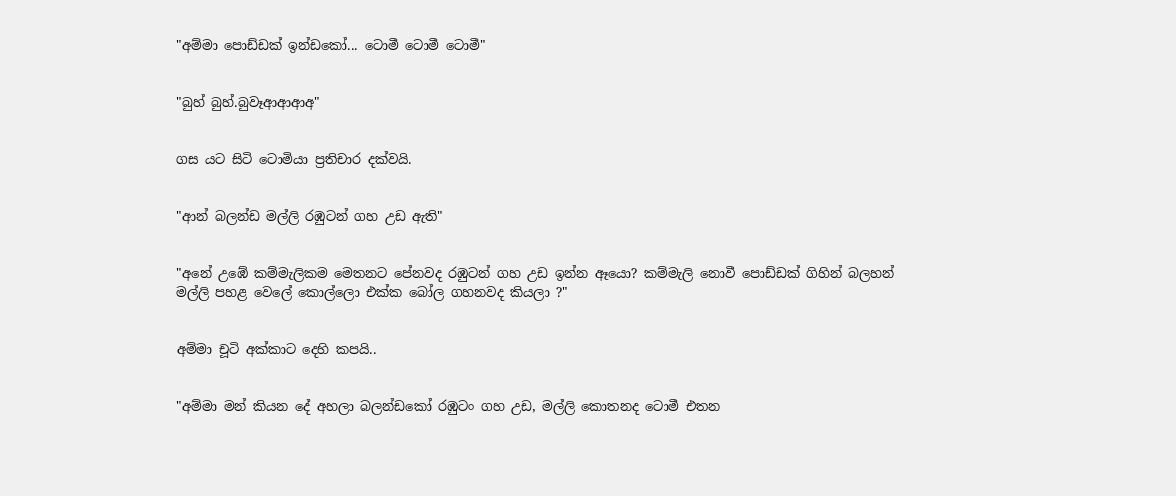"අම්මා පොඩ්ඩක් ඉන්ඩකෝ... ටොමී ටොමී ටොමී"


"බුහ් බුහ්.බුවෑආආආඅ"


ගස යට සිටි ටොමියා ප්‍රතිචාර දක්වයි.


"ආන් බලන්ඩ මල්ලි රඹුටන් ගහ උඩ ඇති"


"අනේ උඹේ කම්මැලිකම මෙතනට පේනවද රඹුටන් ගහ උඩ ඉන්න ඈයො? කම්මැලි නොවී පොඩ්ඩක් ගිහින් බලහන් මල්ලි පහළ වෙලේ කොල්ලො එක්ක බෝල ගහනවද කියලා ?"


අම්මා චූටි අක්කාට දෙහි කපයි..


"අම්මා මන් කියන දේ අහලා බලන්ඩකෝ රඹුටං ගහ උඩ, මල්ලි කොතනද ටොමී එතන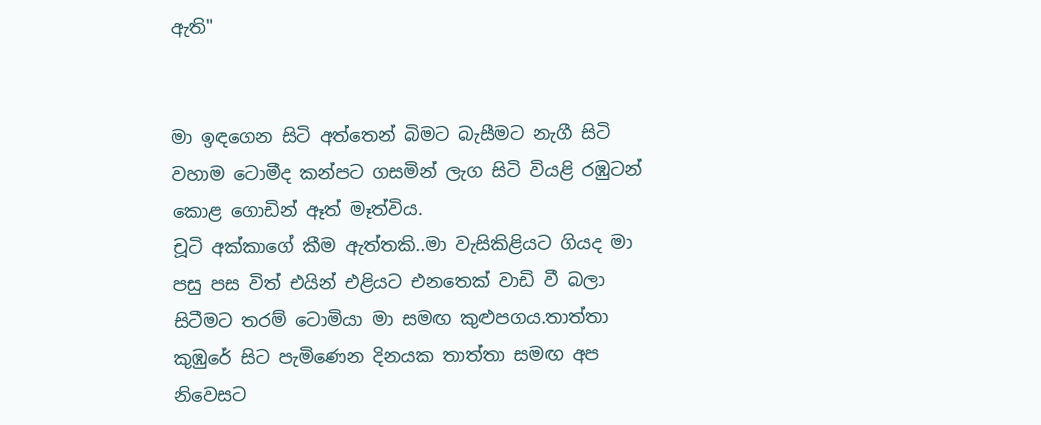ඇති"


මා ඉඳගෙන සිටි අත්තෙන් බිමට බැසීමට නැගී සිටි වහාම ටොමීද කන්පට ගසමින් ලැග සිටි වියළි රඹුටන් කොළ ගොඩින් ඈත් මෑත්විය.
චූටි අක්කාගේ කීම ඇත්තකි..මා වැසිකිළියට ගියද මා පසු පස විත් එයින් එළියට එනතෙක් වාඩි වී බලා සිටීමට තරම් ටොමියා මා සමඟ කුළුපගය.තාත්තා කුඹුරේ සිට පැමිණෙන දිනයක තාත්තා සමඟ අප නිවෙසට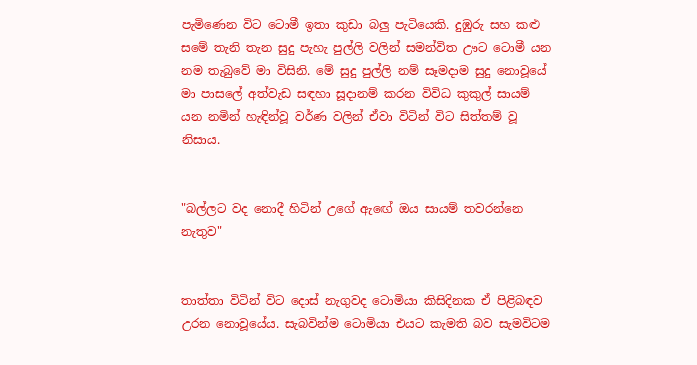පැමිණෙන විට ටොමී ඉතා කුඩා බලු පැටියෙකි. දුඹුරු සහ කළු සමේ තැනි තැන සුදු පැහැ පුල්ලි වලින් සමන්විත ඌට ටොමී යන නම තැබුවේ මා විසිනි. මේ සුදු පුල්ලි නම් සෑමදාම සුදු නොවූයේ මා පාසලේ අත්වැඩ සඳහා සූදානම් කරන විවිධ කුකුල් සායම් යන නමින් හැඳින්වූ වර්ණ වලින් ඒවා විටින් විට සිත්තම් වූ නිසාය.


"බල්ලට වද නොදී හිටින් උගේ ඇඟේ ඔය සායම් තවරන්නෙ නැතුව"


තාත්තා විටින් විට දොස් නැගුවද ටොමියා කිසිදිනක ඒ පිළිබඳව උරන නොවූයේය. සැබවින්ම ටොමියා එයට කැමති බව සැමවිටම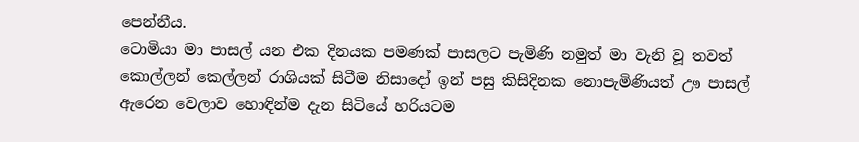පෙන්නීය.
ටොමියා මා පාසල් යන එක දිනයක පමණක් පාසලට පැමිණි නමුත් මා වැනි වූ තවත් කොල්ලන් කෙල්ලන් රාශියක් සිටීම නිසාදෝ ඉන් පසු කිසිදිනක නොපැමිණියත් ඌ පාසල් ඇරෙන වෙලාව හොඳින්ම දැන සිටියේ හරියටම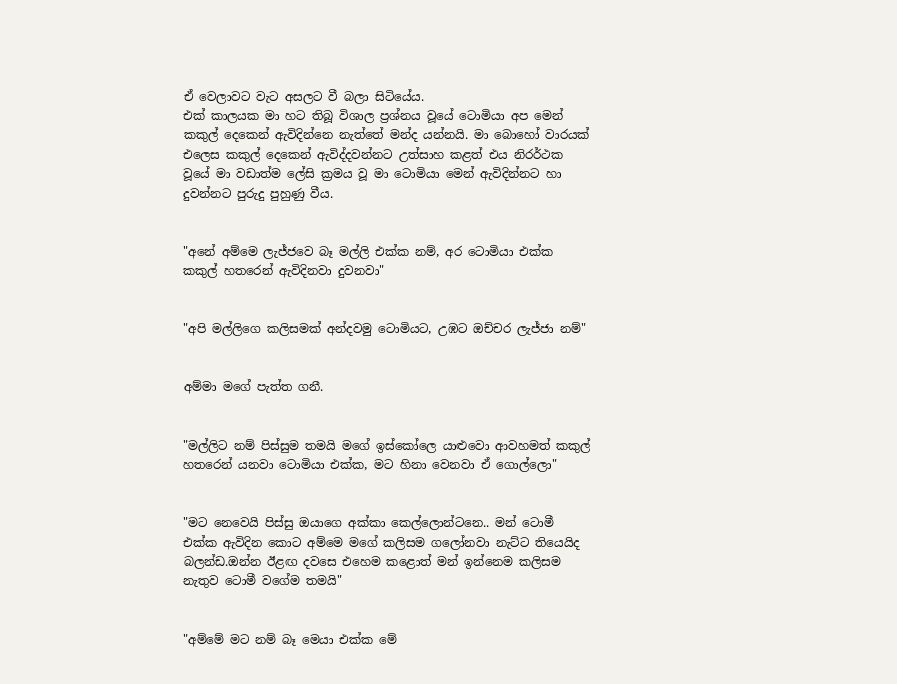ඒ වෙලාවට වැට අසලට වී බලා සිටියේය.
එක් කාලයක මා හට තිබූ විශාල ප්‍රශ්නය වූයේ ටොමියා අප මෙන් කකුල් දෙකෙන් ඇවිදින්නෙ නැත්තේ මන්ද යන්නයි. මා බොහෝ වාරයක් එලෙස කකුල් දෙකෙන් ඇවිද්දවන්නට උත්සාහ කළත් එය නිරර්ථක වූයේ මා වඩාත්ම ලේසි ක්‍රමය වූ මා ටොමියා මෙන් ඇවිදින්නට හා දුවන්නට පුරුදු පුහුණු වීය.


"අනේ අම්මෙ ලැජ්ජවෙ බෑ මල්ලි එක්ක නම්, අර ටොමියා එක්ක කකුල් හතරෙන් ඇවිදිනවා දුවනවා"


"අපි මල්ලිගෙ කලිසමක් අන්දවමු ටොමියට, උඹට ඔච්චර ලැජ්ජා නම්"


අම්මා මගේ පැත්ත ගනී.


"මල්ලිට නම් පිස්සුම තමයි මගේ ඉස්කෝලෙ යාළුවො ආවහමත් කකුල් හතරෙන් යනවා ටොමියා එක්ක, මට හිනා වෙනවා ඒ ගොල්ලො"


"මට නෙවෙයි පිස්සු ඔයාගෙ අක්කා කෙල්ලොන්ටනෙ.. මන් ටොමී එක්ක ඇවිදින කොට අම්මෙ මගේ කලිසම ගලෝනවා නැට්ට තියෙයිද බලන්ඩ.ඔන්න ඊළඟ දවසෙ එහෙම කළොත් මන් ඉන්නෙම කලිසම නැතුව ටොමී වගේම තමයි"


"අම්මේ මට නම් බෑ මෙයා එක්ක මේ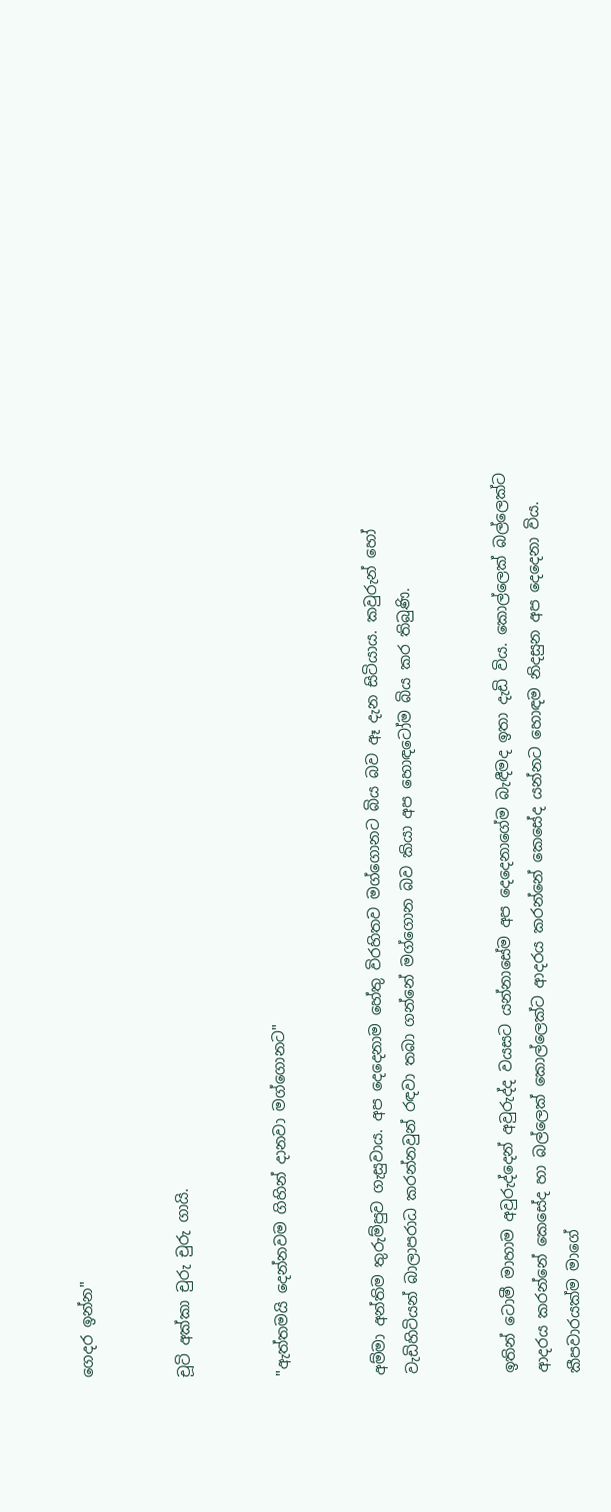ගෙදර ඉන්න"


චූටි අක්කා චුරු චුරු ගායි.


"ඇත්තමයි දෙන්නවම ගිහින් දානවා මග්ගොනට"


අම්මා අන්තිම තුරුම්පුව ගැසුවාය. අප දෙදෙනාම හේතු විරහිතව මග්ගොනට බිය බව ඈ දැන සිටියාය. කවුරුන් හෝ වැඩිහිටියන් බාලාපරාධ කරන්නවුන් රඳවා තබා ගන්නේ මග්ගොන බව කියා අප හොඳටෝම බිය කර තිබුණි.


ඉතින් ටොමී මාහාම අවුරුද්දෙන් අවුරුද්ද වයසට යන්නාසේම අප දෙදෙනාගේම බැඳීමද ඉතා දැඩි විය. කොල්ලෙක් බල්ලෙක්ට ආදරය කරන්නේ කෙසේද හා බල්ලෙක් කොල්ලෙක්ට ආදරය කරන්නේ කෙසේද යන්නට හොඳම නිදසුන අප දෙදෙනා විය. කීපවාරයක්ම මාගේ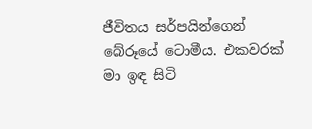ජීවිතය සර්පයින්ගෙන් බේරූයේ ටොමීය. එකවරක් මා ඉඳ සිටි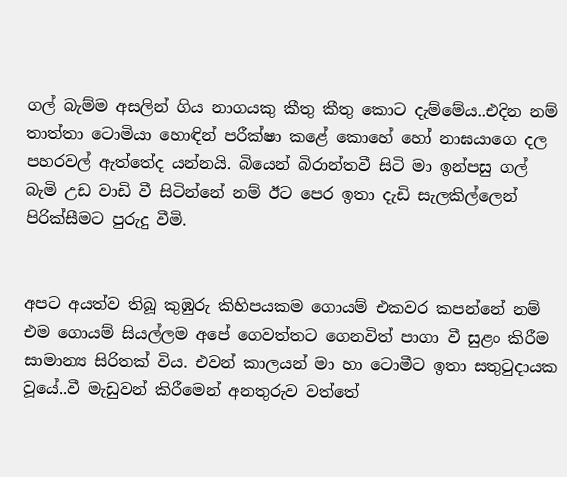ගල් බැම්ම අසලින් ගිය නාගයකු කීතු කීතු කොට දැම්මේය..එදින නම් තාත්තා ටොමියා හොඳින් පරීක්ෂා කළේ කොහේ හෝ නාඝයාගෙ දල පහරවල් ඇත්තේද යන්නයි. බියෙන් බිරාන්තවී සිටි මා ඉන්පසු ගල් බැමි උඩ වාඩි වී සිටින්නේ නම් ඊට පෙර ඉතා දැඩි සැලකිල්ලෙන් පිරික්සීමට පුරුදු වීමි.


අපට අයත්ව තිබූ කුඹුරු කිහිපයකම ගොයම් එකවර කපන්නේ නම් එම ගොයම් සියල්ලම අපේ ගෙවත්තට ගෙනවිත් පාගා වී සුළං කිරීම සාමාන්‍ය සිරිතක් විය. එවන් කාලයන් මා හා ටොමීට ඉතා සතුටුදායක වූයේ..වී මැඩුවන් කිරීමෙන් අනතුරුව වත්තේ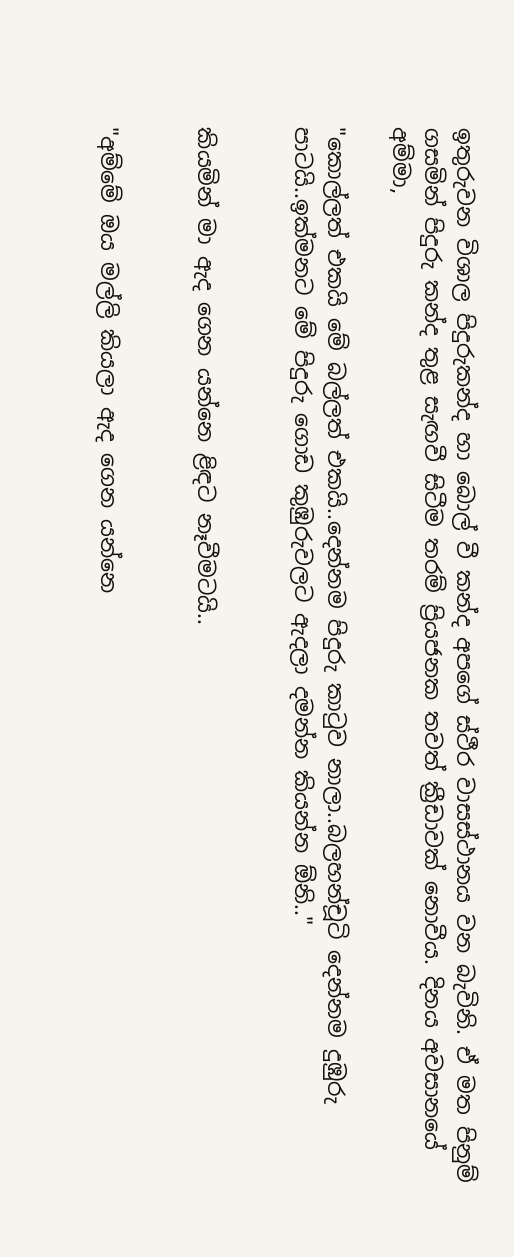ඉතුරුවන විශාල පිදුරුකන්ද හා බොල් වී කන්ද අපගේ ස්ථීර වාසස්ථානය වන බැවිනි. ඒ මත පිනුම් ගසමින් පිදුරු කන්ද තුළ සැඟවී සිටීම තරම් ප්‍රියජනක තවත් ක්‍රීඩාවක් නොවීය. දිනය අවසානයේ අම්මා,

"කොල්ලත් එකයි මේ බල්ලත් එකයි..දෙන්නම පිදුරු කාටුව නාලා..බලහන්චූටි දෙන්නම දුඹුරු පාටයි..ඉක්මනට මේ පිදුරු ගොඩ කුඹුරුවලට ඇදලා දමන්න කියන්න ඕනි.."


කියමින් මා ඇද ගෙන යන්නෙ ළිඳට නෑවීමටයි..


"අම්මේ ඔය මල්ලි කියලා ඇද ගෙන යන්නෙ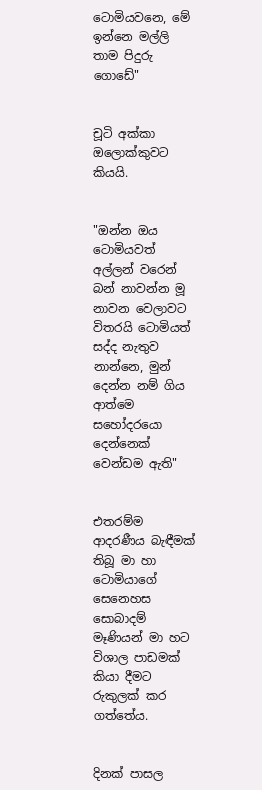ටොමියවනෙ, මේ ඉන්නෙ මල්ලි තාම පිදුරු ගොඩේ"


චූටි අක්කා ඔලොක්කුවට කියයි.


"ඔන්න ඔය ටොමියවත් අල්ලන් වරෙන් බන් නාවන්න මූ නාවන වෙලාවට විතරයි ටොමියත් සද්ද නැතුව නාන්නෙ, මුන් දෙන්න නම් ගිය ආත්මෙ සහෝදරයො දෙන්නෙක් වෙන්ඩම ඇති"


එතරම්ම ආදරණීය බැඳීමක් තිබූ මා හා ටොමියාගේ සෙනෙහස සොබාදම් මෑණියන් මා හට විශාල පාඩමක් කියා දීමට රුකුලක් කර ගත්තේය.


දිනක් පාසල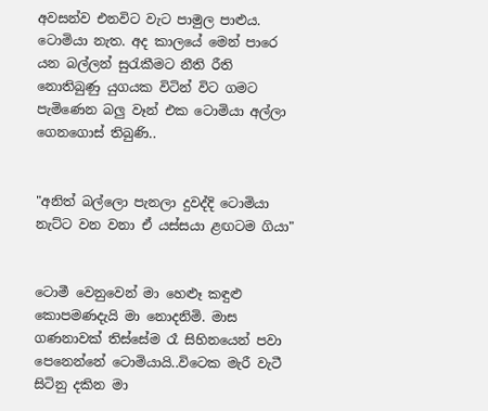අවසන්ව එනවිට වැට පාමුල පාළුය. ටොමියා නැත. අද කාලයේ මෙන් පාරෙ යන බල්ලන් සුරැකීමට නීති රීති නොතිබුණු යුගයක විටින් විට ගමට පැමිණෙන බලු වෑන් එක ටොමියා අල්ලා ගෙනගොස් තිබුණි..


"අනිත් බල්ලො පැනලා දුවද්දි ටොමියා නැට්ට වන වනා ඒ යස්සයා ළඟටම ගියා"


ටොමී වෙනුවෙන් මා හෙළූ කඳුළු කොපමණදැයි මා නොදනිමි. මාස ගණනාවක් තිස්සේම රෑ සිහිනයෙන් පවා පෙනෙන්නේ ටොමියායි..විටෙක මැරී වැටී සිටිනු දකින මා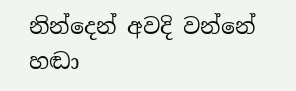නින්දෙන් අවදි වන්නේ හඬා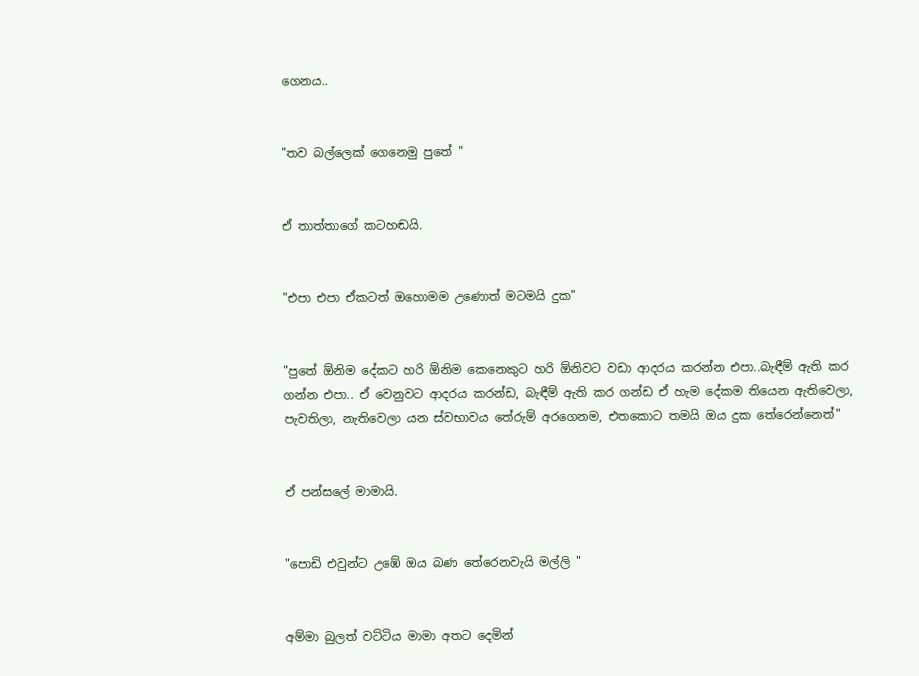ගෙනය..


"තව බල්ලෙක් ගෙනෙමු පුතේ "


ඒ තාත්තාගේ කටහඬයි.


"එපා එපා ඒකටත් ඔහොමම උණොත් මටමයි දුක"


"පුතේ ඕනිම දේකට හරි ඕනිම කෙනෙකුට හරි ඕනිවට වඩා ආදරය කරන්න එපා..බැඳීම් ඇති කර ගන්න එපා.. ඒ වෙනුවට ආදරය කරන්ඩ, බැඳීම් ඇති කර ගන්ඩ ඒ හැම දේකම තියෙන ඇතිවෙලා, පැවතිලා, නැතිවෙලා යන ස්වභාවය තේරුම් අරගෙනම, එතකොට තමයි ඔය දුක තේරෙන්නෙත්"


ඒ පන්සලේ මාමායි.


"පොඩි එවුන්ට උඹේ ඔය බණ තේරෙනවැයි මල්ලි "


අම්මා බුලත් වට්ටිය මාමා අතට දෙමින්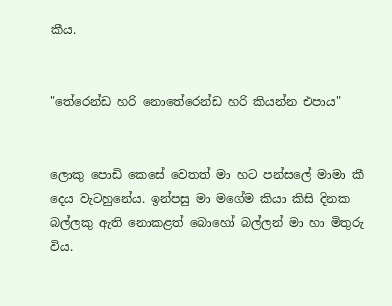කීය.


"තේරෙන්ඩ හරි නොතේරෙන්ඩ හරි කියන්න එපාය"


ලොකු පොඩි කෙසේ වෙතත් මා හට පන්සලේ මාමා කී දෙය වැටහුනේය. ඉන්පසු මා මගේම කියා කිසි දිනක බල්ලකු ඇති නොකළත් බොහෝ බල්ලන් මා හා මිතුරු විය.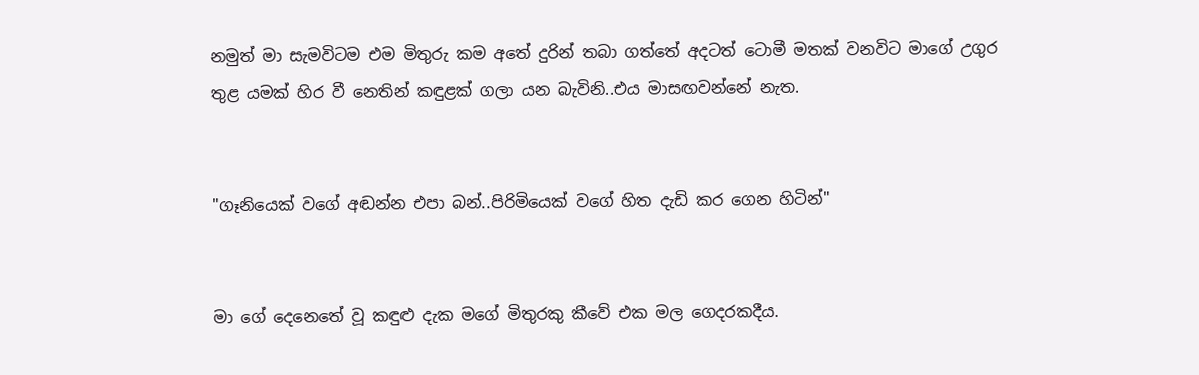නමුත් මා සැමවිටම එම මිතුරු කම අතේ දුරින් තබා ගත්තේ අදටත් ටොමී මතක් වනවිට මාගේ උගුර තුළ යමක් හිර වී නෙතින් කඳුළක් ගලා යන බැවිනි..එය මාසඟවන්නේ නැත.


"ගෑනියෙක් වගේ අඬන්න එපා බන්..පිරිමියෙක් වගේ හිත දැඩි කර ගෙන හිටින්"


මා ගේ දෙනෙතේ වූ කඳුළු දැක මගේ මිතුරකු කීවේ එක මල ගෙදරකදීය.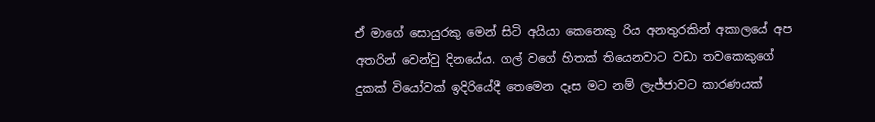ඒ මාගේ සොයුරකු මෙන් සිටි අයියා කෙනෙකු රිය අනතුරකින් අකාලයේ අප අතරින් වෙන්වු දිනයේය. ගල් වගේ හිතක් තියෙනවාට වඩා තවකෙකුගේ දුකක් වියෝවක් ඉදිරියේදී තෙමෙන දෑස මට නම් ලැජ්ජාවට කාරණයක්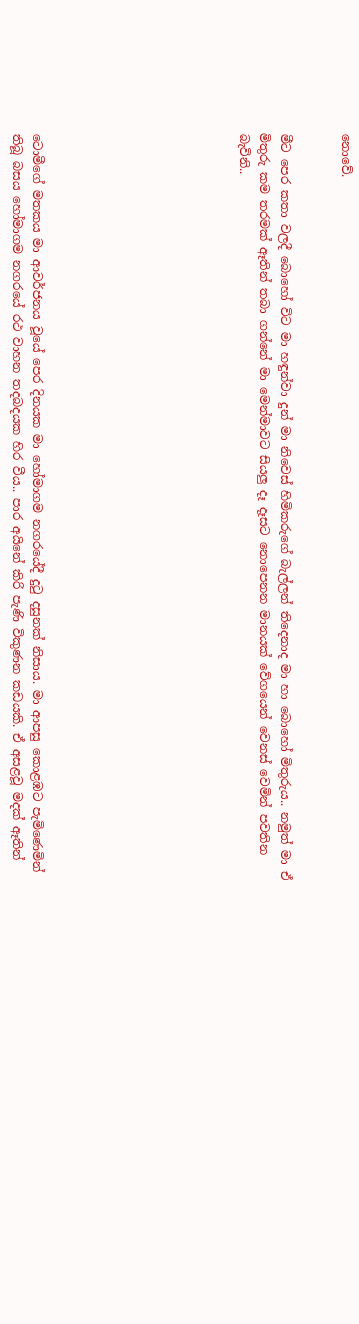නොවේ.


මීට පෙර කතා වලදී බොහෝ විට මා හඳුන්වා දුන් මා නිවෙස් හිමිකරුගේ බැල්ලන් තිදෙනාද මා හා බොහෝ මිතුරුය.. නමුත් මා ඒ මිතුරු කම තරමක් ඈතින් තබා ගන්නේ මා මෙන්මාවට සියලු දෑ දෑසට නොපෙනන මානයක් වේගයෙන් වෙනස් වෙමින් පවතින බැවිනි..









ටොමීගේ මතකය මා ආවර්ජනය වූයේ පෙර දිනයක මා හෝමාගම නගරයේදී දුටු දසුනක් නිසාය. මා ආපසු කොළඹට පැමිණෙමින් තිබූ බසය හෝමාගම නගරයේ රථ වාහන තදබදයක හිර වීය.. පාර අයිනේ කිරි පැණි විකුණන කඩයකි. ඒ අසළවූ මදක් ඈතින්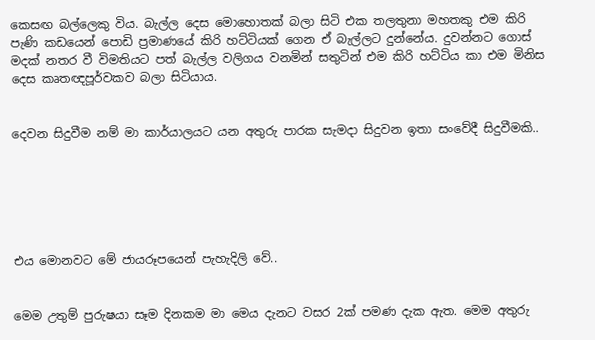කෙසඟ බල්ලෙකු විය. බැල්ල දෙස මොහොතක් බලා සිටි එක තලතුනා මහතකු එම කිරි පැණි කඩයෙන් පොඩි ප්‍රමාණයේ කිරි හට්ටියක් ගෙන ඒ බැල්ලට දුන්නේය. දුවන්නට ගොස් මදක් නතර වී විමතියට පත් බැල්ල වලිගය වනමින් සතුටින් එම කිරි හට්ටිය කා එම මිනිස දෙස කෘතඥපූර්වකව බලා සිටියාය.


දෙවන සිදුවීම නම් මා කාර්යාලයට යන අතුරු පාරක සැමදා සිදුවන ඉතා සංවේදී සිදුවීමකි..






එය මොනවට මේ ජායරූපයෙන් පැහැදිලි වේ..


මෙම උතුම් පුරුෂයා සෑම දිනකම මා මෙය දැනට වසර 2ක් පමණ දැක ඇත. මෙම අතුරු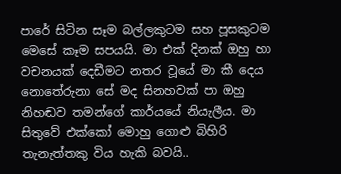පාරේ සිටින සෑම බල්ලකුටම සහ පූසකුටම මෙසේ කෑම සපයයි. මා එක් දිනක් ඔහු හා වචනයක් දෙඩීමට නතර වූයේ මා කී දෙය නොතේරුනා සේ මද සිනහවක් පා ඔහු නිහඬව තමන්ගේ කාර්යයේ නියැලීය. මා සිතුවේ එක්කෝ මොහු ගොළු බිහිරි තැනැත්තකු විය හැකි බවයි..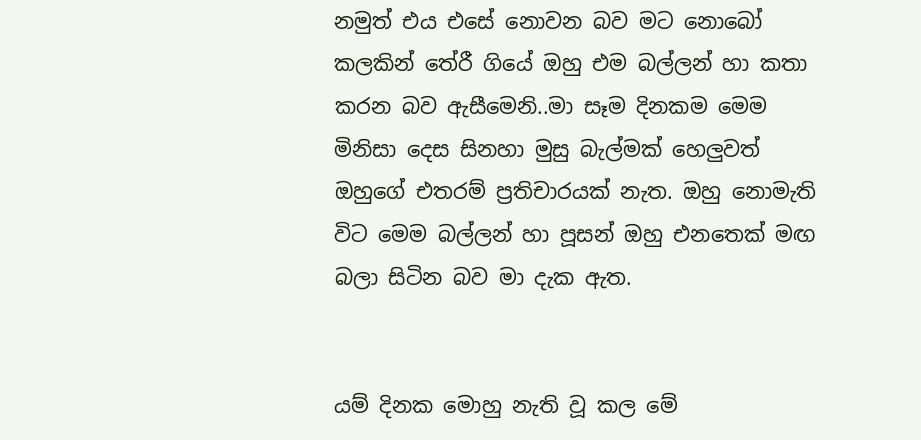නමුත් එය එසේ නොවන බව මට නොබෝ කලකින් තේරී ගියේ ඔහු එම බල්ලන් හා කතා කරන බව ඇසීමෙනි..මා සෑම දිනකම මෙම මිනිසා දෙස සිනහා මුසු බැල්මක් හෙලුවත් ඔහුගේ එතරම් ප්‍රතිචාරයක් නැත. ඔහු නොමැති විට මෙම බල්ලන් හා පූසන් ඔහු එනතෙක් මඟ බලා සිටින බව මා දැක ඇත.


යම් දිනක මොහු නැති වූ කල මේ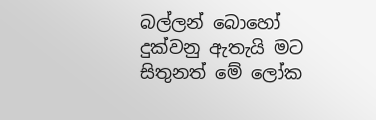බල්ලන් බොහෝ දුක්වනු ඇතැයි මට සිතුනත් මේ ලෝක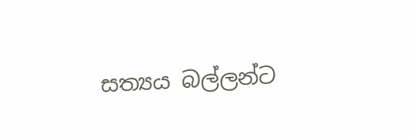සත්‍යය බල්ලන්ට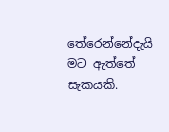තේරෙන්නේදැයි මට ඇත්තේ සැකයකි.